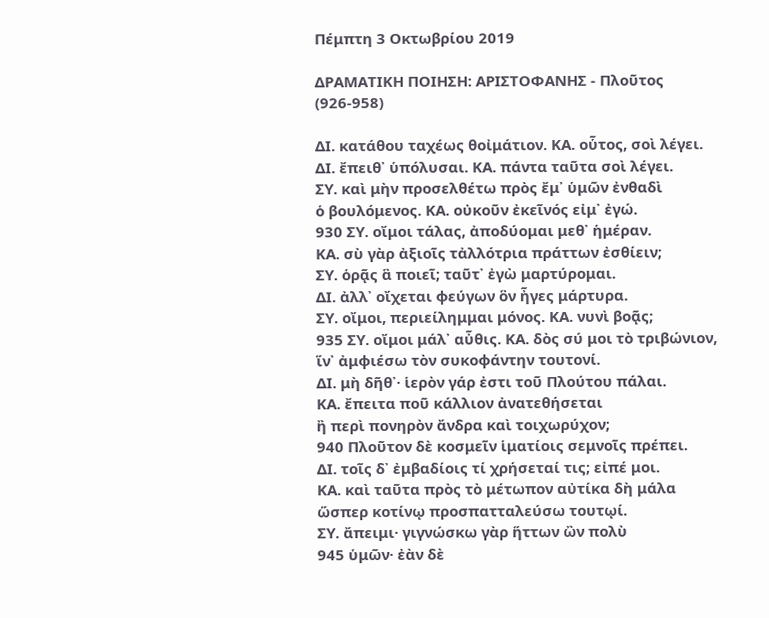Πέμπτη 3 Οκτωβρίου 2019

ΔΡΑΜΑΤΙΚΗ ΠΟΙΗΣΗ: ΑΡΙΣΤΟΦΑΝΗΣ - Πλοῦτος (926-958)

ΔΙ. κατάθου ταχέως θοἰμάτιον. ΚΑ. οὗτος, σοὶ λέγει.
ΔΙ. ἔπειθ᾽ ὑπόλυσαι. ΚΑ. πάντα ταῦτα σοὶ λέγει.
ΣΥ. καὶ μὴν προσελθέτω πρὸς ἔμ᾽ ὑμῶν ἐνθαδὶ
ὁ βουλόμενος. ΚΑ. οὐκοῦν ἐκεῖνός εἰμ᾽ ἐγώ.
930 ΣΥ. οἴμοι τάλας, ἀποδύομαι μεθ᾽ ἡμέραν.
ΚΑ. σὺ γὰρ ἀξιοῖς τἀλλότρια πράττων ἐσθίειν;
ΣΥ. ὁρᾷς ἃ ποιεῖ; ταῦτ᾽ ἐγὼ μαρτύρομαι.
ΔΙ. ἀλλ᾽ οἴχεται φεύγων ὃν ἦγες μάρτυρα.
ΣΥ. οἴμοι, περιείλημμαι μόνος. ΚΑ. νυνὶ βοᾷς;
935 ΣΥ. οἴμοι μάλ᾽ αὖθις. ΚΑ. δὸς σύ μοι τὸ τριβώνιον,
ἵν᾽ ἀμφιέσω τὸν συκοφάντην τουτονί.
ΔΙ. μὴ δῆθ᾽· ἱερὸν γάρ ἐστι τοῦ Πλούτου πάλαι.
ΚΑ. ἔπειτα ποῦ κάλλιον ἀνατεθήσεται
ἢ περὶ πονηρὸν ἄνδρα καὶ τοιχωρύχον;
940 Πλοῦτον δὲ κοσμεῖν ἱματίοις σεμνοῖς πρέπει.
ΔΙ. τοῖς δ᾽ ἐμβαδίοις τί χρήσεταί τις; εἰπέ μοι.
ΚΑ. καὶ ταῦτα πρὸς τὸ μέτωπον αὐτίκα δὴ μάλα
ὥσπερ κοτίνῳ προσπατταλεύσω τουτῳί.
ΣΥ. ἄπειμι· γιγνώσκω γὰρ ἥττων ὢν πολὺ
945 ὑμῶν· ἐὰν δὲ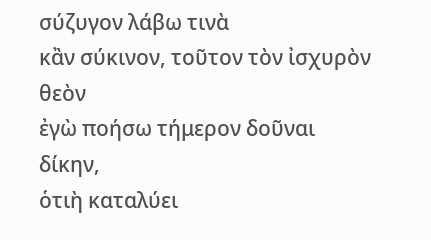σύζυγον λάβω τινὰ
κἂν σύκινον, τοῦτον τὸν ἰσχυρὸν θεὸν
ἐγὼ ποήσω τήμερον δοῦναι δίκην,
ὁτιὴ καταλύει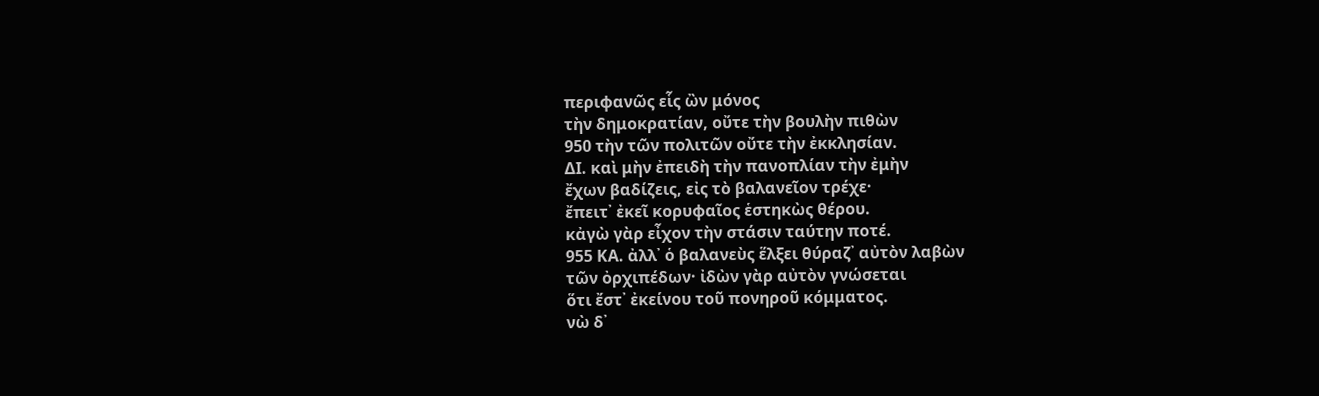περιφανῶς εἷς ὢν μόνος
τὴν δημοκρατίαν, οὔτε τὴν βουλὴν πιθὼν
950 τὴν τῶν πολιτῶν οὔτε τὴν ἐκκλησίαν.
ΔΙ. καὶ μὴν ἐπειδὴ τὴν πανοπλίαν τὴν ἐμὴν
ἔχων βαδίζεις, εἰς τὸ βαλανεῖον τρέχε·
ἔπειτ᾽ ἐκεῖ κορυφαῖος ἑστηκὼς θέρου.
κἀγὼ γὰρ εἶχον τὴν στάσιν ταύτην ποτέ.
955 ΚΑ. ἀλλ᾽ ὁ βαλανεὺς ἕλξει θύραζ᾽ αὐτὸν λαβὼν
τῶν ὀρχιπέδων· ἰδὼν γὰρ αὐτὸν γνώσεται
ὅτι ἔστ᾽ ἐκείνου τοῦ πονηροῦ κόμματος.
νὼ δ᾽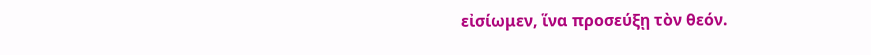εἰσίωμεν, ἵνα προσεύξῃ τὸν θεόν.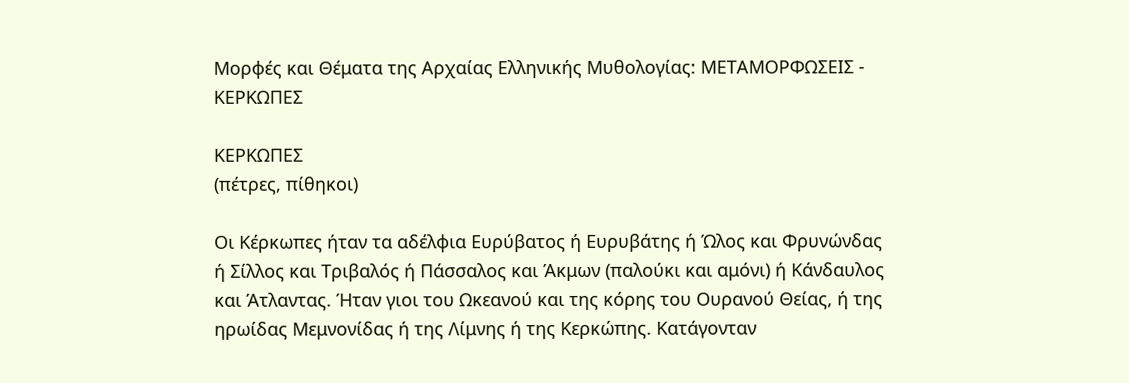Μορφές και Θέματα της Αρχαίας Ελληνικής Μυθολογίας: ΜΕΤΑΜΟΡΦΩΣΕΙΣ - ΚΕΡΚΩΠΕΣ

ΚΕΡΚΩΠΕΣ
(πέτρες, πίθηκοι)

Οι Κέρκωπες ήταν τα αδέλφια Ευρύβατος ή Ευρυβάτης ή Ώλος και Φρυνώνδας ή Σίλλος και Τριβαλός ή Πάσσαλος και Άκμων (παλούκι και αμόνι) ή Κάνδαυλος και Άτλαντας. Ήταν γιοι του Ωκεανού και της κόρης του Ουρανού Θείας, ή της ηρωίδας Μεμνονίδας ή της Λίμνης ή της Κερκώπης. Κατάγονταν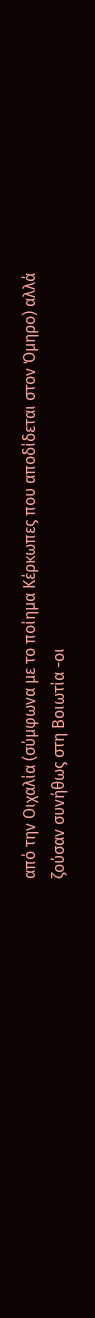από την Οιχαλία (σύμφωνα με το ποίημα Κέρκωπες που αποδίδεται στον Όμηρο) αλλά ζούσαν συνήθως στη Βοιωτία -οι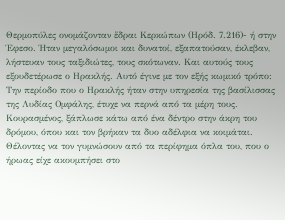Θερμοπύλες ονομάζονταν ἕδραι Κερκώπων (Ηρόδ. 7.216)- ή στην Έφεσο. Ήταν μεγαλόσωμοι και δυνατοί, εξαπατούσαν, έκλεβαν, λήστευαν τους ταξιδιώτες, τους σκότωναν. Και αυτούς τους εξουδετέρωσε ο Ηρακλής. Αυτό έγινε με τον εξής κωμικό τρόπο: Την περίοδο που ο Ηρακλής ήταν στην υπηρεσία της βασίλισσας της Λυδίας Ομφάλης, έτυχε να περνά από τα μέρη τους. Κουρασμένος, ξάπλωσε κάτω από ένα δέντρο στην άκρη του δρόμου, όπου και τον βρήκαν τα δυο αδέλφια να κοιμάται. Θέλοντας να τον γυμνώσουν από τα περίφημα όπλα του, που ο ήρωας είχε ακουμπήσει στο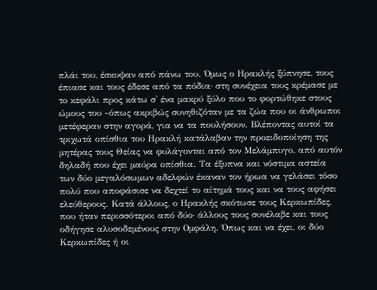πλάι του, έσκυψαν από πάνω του. Όμως ο Ηρακλής ξύπνησε, τους έπιασε και τους έδεσε από τα πόδια· στη συνέχεια τους κρέμασε με το κεφάλι προς κάτω σ' ένα μακρύ ξύλο που το φορτώθηκε στους ώμους του -όπως ακριβώς συνηθιζόταν με τα ζώα που οι άνθρωποι μετέφεραν στην αγορά, για να τα πουλήσουν. Βλέποντας αυτοί τα τριχωτά οπίσθια του Ηρακλή κατάλαβαν την προειδοποίηση της μητέρας τους Θείας να φυλάγονται από τον Μελάμπυγο, από αυτόν δηλαδή που έχει μαύρα οπίσθια. Τα έξυπνα και νόστιμα αστεία των δύο μεγαλόσωμων αδελφών έκαναν τον ήρωα να γελάσει τόσο πολύ που αποφάσισε να δεχτεί το αίτημά τους και να τους αφήσει ελεύθερους. Κατά άλλους, ο Ηρακλής σκότωσε τους Κερκωπίδες, που ήταν περισσότεροι από δύο· άλλους τους συνέλαβε και τους οδήγησε αλυσοδεμένους στην Ομφάλη. Όπως και να έχει, οι δύο Κερκωπίδες ή οι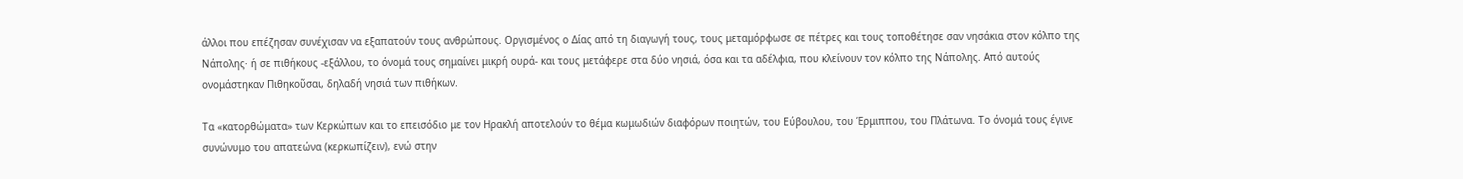άλλοι που επέζησαν συνέχισαν να εξαπατούν τους ανθρώπους. Οργισμένος ο Δίας από τη διαγωγή τους, τους μεταμόρφωσε σε πέτρες και τους τοποθέτησε σαν νησάκια στον κόλπο της Νάπολης· ή σε πιθήκους -εξάλλου, το όνομά τους σημαίνει μικρή ουρά- και τους μετάφερε στα δύο νησιά, όσα και τα αδέλφια, που κλείνουν τον κόλπο της Νάπολης. Από αυτούς ονομάστηκαν Πιθηκοῦσαι, δηλαδή νησιά των πιθήκων.

Τα «κατορθώματα» των Κερκώπων και το επεισόδιο με τον Ηρακλή αποτελούν το θέμα κωμωδιών διαφόρων ποιητών, του Εύβουλου, του Έρμιππου, του Πλάτωνα. Το όνομά τους έγινε συνώνυμο του απατεώνα (κερκωπίζειν), ενώ στην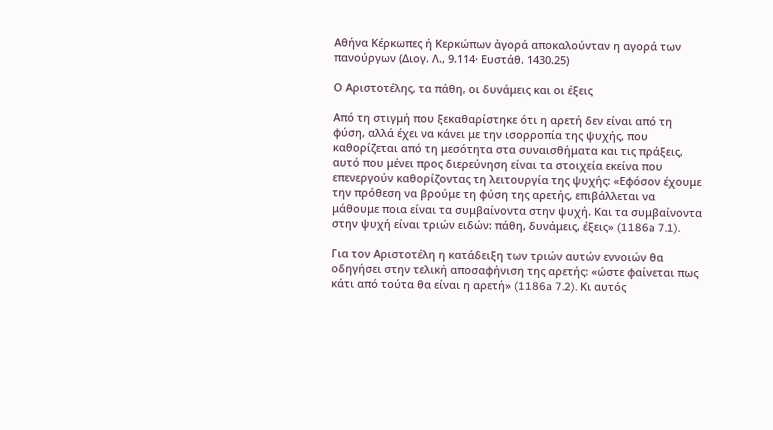Αθήνα Κέρκωπες ή Κερκώπων ἀγορά αποκαλούνταν η αγορά των πανούργων (Διογ. Λ., 9.114· Ευστάθ. 1430.25)

Ο Αριστοτέλης, τα πάθη, οι δυνάμεις και οι έξεις

Από τη στιγμή που ξεκαθαρίστηκε ότι η αρετή δεν είναι από τη φύση, αλλά έχει να κάνει με την ισορροπία της ψυχής, που καθορίζεται από τη μεσότητα στα συναισθήματα και τις πράξεις, αυτό που μένει προς διερεύνηση είναι τα στοιχεία εκείνα που επενεργούν καθορίζοντας τη λειτουργία της ψυχής: «Εφόσον έχουμε την πρόθεση να βρούμε τη φύση της αρετής, επιβάλλεται να μάθουμε ποια είναι τα συμβαίνοντα στην ψυχή. Και τα συμβαίνοντα στην ψυχή είναι τριών ειδών: πάθη, δυνάμεις, έξεις» (1186a 7.1).

Για τον Αριστοτέλη η κατάδειξη των τριών αυτών εννοιών θα οδηγήσει στην τελική αποσαφήνιση της αρετής: «ώστε φαίνεται πως κάτι από τούτα θα είναι η αρετή» (1186a 7.2). Κι αυτός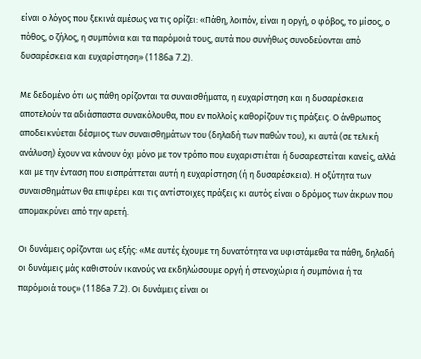είναι ο λόγος που ξεκινά αμέσως να τις ορίζει: «Πάθη, λοιπόν, είναι η οργή, ο φόβος, το μίσος, ο πόθος, ο ζήλος, η συμπόνια και τα παρόμοιά τους, αυτά που συνήθως συνοδεύονται από δυσαρέσκεια και ευχαρίστηση» (1186a 7.2).

Με δεδομένο ότι ως πάθη ορίζονται τα συναισθήματα, η ευχαρίστηση και η δυσαρέσκεια αποτελούν τα αδιάσπαστα συνακόλουθα, που εν πολλοίς καθορίζουν τις πράξεις. Ο άνθρωπος αποδεικνύεται δέσμιος των συναισθημάτων του (δηλαδή των παθών του), κι αυτά (σε τελική ανάλυση) έχουν να κάνουν όχι μόνο με τον τρόπο που ευχαριστιέται ή δυσαρεστείται κανείς, αλλά και με την ένταση που εισπράττεται αυτή η ευχαρίστηση (ή η δυσαρέσκεια). Η οξύτητα των συναισθημάτων θα επιφέρει και τις αντίστοιχες πράξεις κι αυτός είναι ο δρόμος των άκρων που απομακρύνει από την αρετή.

Οι δυνάμεις ορίζονται ως εξής: «Με αυτές έχουμε τη δυνατότητα να υφιστάμεθα τα πάθη, δηλαδή οι δυνάμεις μάς καθιστούν ικανούς να εκδηλώσουμε οργή ή στενοχώρια ή συμπόνια ή τα παρόμοιά τους» (1186a 7.2). Οι δυνάμεις είναι οι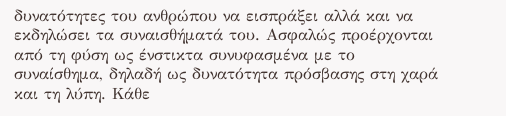δυνατότητες του ανθρώπου να εισπράξει αλλά και να εκδηλώσει τα συναισθήματά του. Ασφαλώς προέρχονται από τη φύση ως ένστικτα συνυφασμένα με το συναίσθημα, δηλαδή ως δυνατότητα πρόσβασης στη χαρά και τη λύπη. Κάθε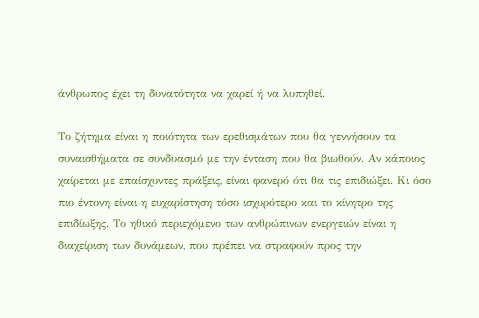άνθρωπος έχει τη δυνατότητα να χαρεί ή να λυπηθεί.

Το ζήτημα είναι η ποιότητα των ερεθισμάτων που θα γεννήσουν τα συναισθήματα σε συνδυασμό με την ένταση που θα βιωθούν. Αν κάποιος χαίρεται με επαίσχυντες πράξεις, είναι φανερό ότι θα τις επιδιώξει. Κι όσο πιο έντονη είναι η ευχαρίστηση τόσο ισχυρότερο και το κίνητρο της επιδίωξης. Το ηθικό περιεχόμενο των ανθρώπινων ενεργειών είναι η διαχείριση των δυνάμεων, που πρέπει να στραφούν προς την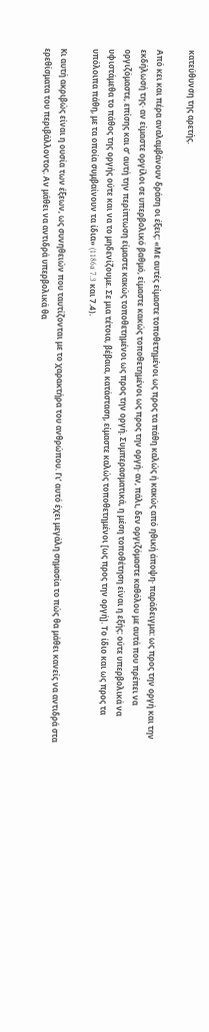κατεύθυνση της αρετής.

Από κει και πέρα αναλαμβάνουν δράση οι έξεις: «Με αυτές είμαστε τοποθετημένοι ως προς τα πάθη καλώς ή κακώς από ηθική άποψη· παράδειγμα: ως προς την οργή και την εκδήλωσή της· αν είμαστε οργίλοι σε υπερβολικό βαθμό, είμαστε κακώς τοποθετημένοι ως προς την οργή· αν, πάλι, δεν οργιζόμαστε καθόλου με αυτά που πρέπει να οργιζόμαστε, επίσης και σ’ αυτή την περίπτωση είμαστε κακώς τοποθετημένοι ως προς την οργή. Συμπερασματικά, η μέση τοποθέτηση είναι η εξής: ούτε υπερβολικά να υφιστάμεθα το πάθος της οργής ούτε και να το μηδενίζουμε. Σε μια τέτοια, βέβαια, κατάσταση, είμαστε καλώς τοποθετημένοι [ως προς την οργή]. Το ίδιο και ως προς τα υπόλοιπα πάθη, με τα οποία συμβαίνουν τα ίδια» (1186a 7.3 και 7.4).

Κι αυτή ακριβώς είναι η ουσία των έξεων, ως συνηθειών που ταυτίζονται με το χαρακτήρα του ανθρώπου. Γι’ αυτό έχει μεγάλη σημασία το πώς θα μάθει κανείς να αντιδρά στα ερεθίσματα του περιβάλλοντος. Αν μάθει να αντιδρά υπερβολικά θα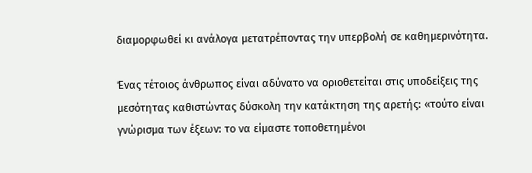διαμορφωθεί κι ανάλογα μετατρέποντας την υπερβολή σε καθημερινότητα.

Ένας τέτοιος άνθρωπος είναι αδύνατο να οριοθετείται στις υποδείξεις της μεσότητας καθιστώντας δύσκολη την κατάκτηση της αρετής: «τούτο είναι γνώρισμα των έξεων: το να είμαστε τοποθετημένοι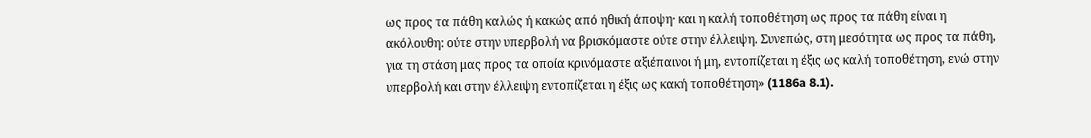ως προς τα πάθη καλώς ή κακώς από ηθική άποψη· και η καλή τοποθέτηση ως προς τα πάθη είναι η ακόλουθη: ούτε στην υπερβολή να βρισκόμαστε ούτε στην έλλειψη. Συνεπώς, στη μεσότητα ως προς τα πάθη, για τη στάση μας προς τα οποία κρινόμαστε αξιέπαινοι ή μη, εντοπίζεται η έξις ως καλή τοποθέτηση, ενώ στην υπερβολή και στην έλλειψη εντοπίζεται η έξις ως κακή τοποθέτηση» (1186a 8.1).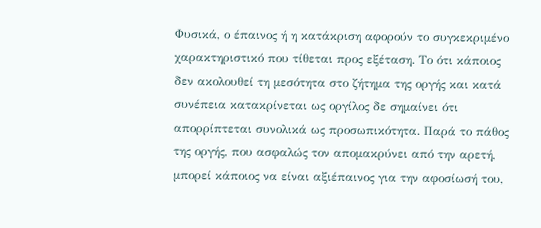Φυσικά, ο έπαινος ή η κατάκριση αφορούν το συγκεκριμένο χαρακτηριστικό που τίθεται προς εξέταση. Το ότι κάποιος δεν ακολουθεί τη μεσότητα στο ζήτημα της οργής και κατά συνέπεια κατακρίνεται ως οργίλος δε σημαίνει ότι απορρίπτεται συνολικά ως προσωπικότητα. Παρά το πάθος της οργής, που ασφαλώς τον απομακρύνει από την αρετή, μπορεί κάποιος να είναι αξιέπαινος για την αφοσίωσή του,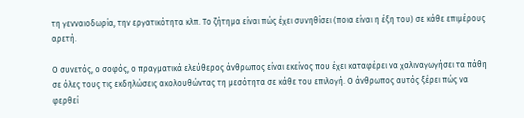τη γενναιοδωρία, την εργατικότητα κλπ. Το ζήτημα είναι πώς έχει συνηθίσει (ποια είναι η έξη του) σε κάθε επιμέρους αρετή.

Ο συνετός, ο σοφός, ο πραγματικά ελεύθερος άνθρωπος είναι εκείνος που έχει καταφέρει να χαλιναγωγήσει τα πάθη σε όλες τους τις εκδηλώσεις ακολουθώντας τη μεσότητα σε κάθε του επιλογή. Ο άνθρωπος αυτός ξέρει πώς να φερθεί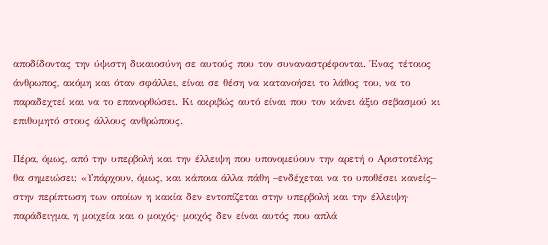αποδίδοντας την ύψιστη δικαιοσύνη σε αυτούς που τον συναναστρέφονται. Ένας τέτοιος άνθρωπος, ακόμη και όταν σφάλλει, είναι σε θέση να κατανοήσει το λάθος του, να το παραδεχτεί και να το επανορθώσει. Κι ακριβώς αυτό είναι που τον κάνει άξιο σεβασμού κι επιθυμητό στους άλλους ανθρώπους.

Πέρα, όμως, από την υπερβολή και την έλλειψη που υπονομεύουν την αρετή ο Αριστοτέλης θα σημειώσει: «Υπάρχουν, όμως, και κάποια άλλα πάθη –ενδέχεται να το υποθέσει κανείς– στην περίπτωση των οποίων η κακία δεν εντοπίζεται στην υπερβολή και την έλλειψη· παράδειγμα, η μοιχεία και ο μοιχός· μοιχός δεν είναι αυτός που απλά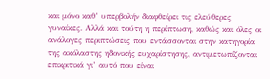και μόνο καθ’ υπερβολήν διαφθείρει τις ελεύθερες γυναίκες. Αλλά και τούτη η περίπτωση, καθώς και όλες οι ανάλογες περιπτώσεις που εντάσσονται στην κατηγορία της ακόλαστης ηδονικής ευχαρίστησης, αντιμετωπίζονται επικριτικά γι’ αυτό που είναι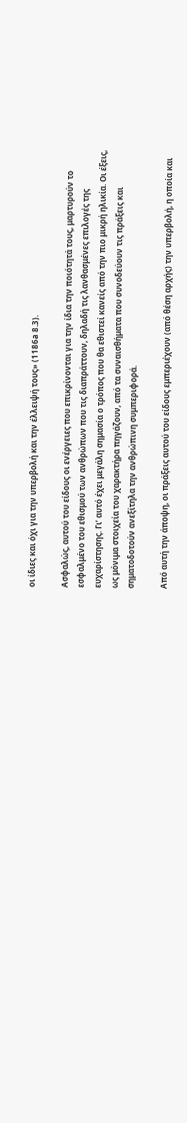οι ίδιες και όχι για την υπερβολή και την έλλειψή τους» (1186a 8.3).

Ασφαλώς, αυτού του είδους οι ενέργειες που επικρίνονται για την ίδια την ποιότητά τους, μαρτυρούν το εσφαλμένο του εθισμού των ανθρώπων που τις διαπράττουν, δηλαδή τις λανθασμένες επιλογές της ευχαρίστησης. Γι’ αυτό έχει μεγάλη σημασία ο τρόπος που θα εθιστεί κανείς από την πιο μικρή ηλικία. Οι έξεις, ως μόνιμα στοιχεία του χαρακτήρα πηγάζουν, από τα συναισθήματα που συνοδεύουν τις πράξεις και σηματοδοτούν ανεξίτηλα την ανθρώπινη συμπεριφορά.

Από αυτή την άποψη, οι πράξεις αυτού του είδους εμπεριέχουν (από θέση αρχής) την υπερβολή, η οποία και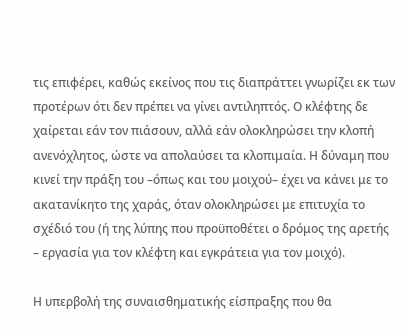τις επιφέρει, καθώς εκείνος που τις διαπράττει γνωρίζει εκ των προτέρων ότι δεν πρέπει να γίνει αντιληπτός. Ο κλέφτης δε χαίρεται εάν τον πιάσουν, αλλά εάν ολοκληρώσει την κλοπή ανενόχλητος, ώστε να απολαύσει τα κλοπιμαία. Η δύναμη που κινεί την πράξη του –όπως και του μοιχού– έχει να κάνει με το ακατανίκητο της χαράς, όταν ολοκληρώσει με επιτυχία το σχέδιό του (ή της λύπης που προϋποθέτει ο δρόμος της αρετής – εργασία για τον κλέφτη και εγκράτεια για τον μοιχό).

Η υπερβολή της συναισθηματικής είσπραξης που θα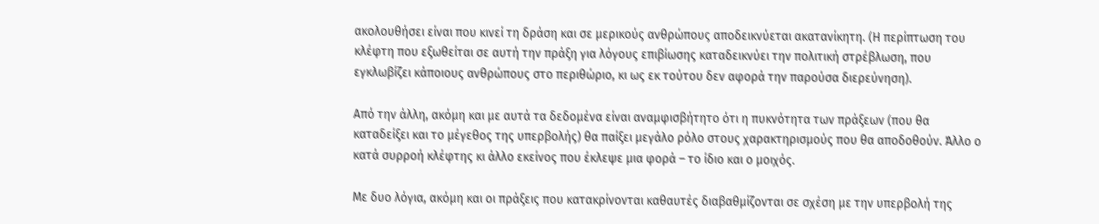ακολουθήσει είναι που κινεί τη δράση και σε μερικούς ανθρώπους αποδεικνύεται ακατανίκητη. (Η περίπτωση του κλέφτη που εξωθείται σε αυτή την πράξη για λόγους επιβίωσης καταδεικνύει την πολιτική στρέβλωση, που εγκλωβίζει κάποιους ανθρώπους στο περιθώριο, κι ως εκ τούτου δεν αφορά την παρούσα διερεύνηση).

Από την άλλη, ακόμη και με αυτά τα δεδομένα είναι αναμφισβήτητο ότι η πυκνότητα των πράξεων (που θα καταδείξει και το μέγεθος της υπερβολής) θα παίξει μεγάλο ρόλο στους χαρακτηρισμούς που θα αποδοθούν. Άλλο ο κατά συρροή κλέφτης κι άλλο εκείνος που έκλεψε μια φορά – το ίδιο και ο μοιχός.

Με δυο λόγια, ακόμη και οι πράξεις που κατακρίνονται καθαυτές διαβαθμίζονται σε σχέση με την υπερβολή της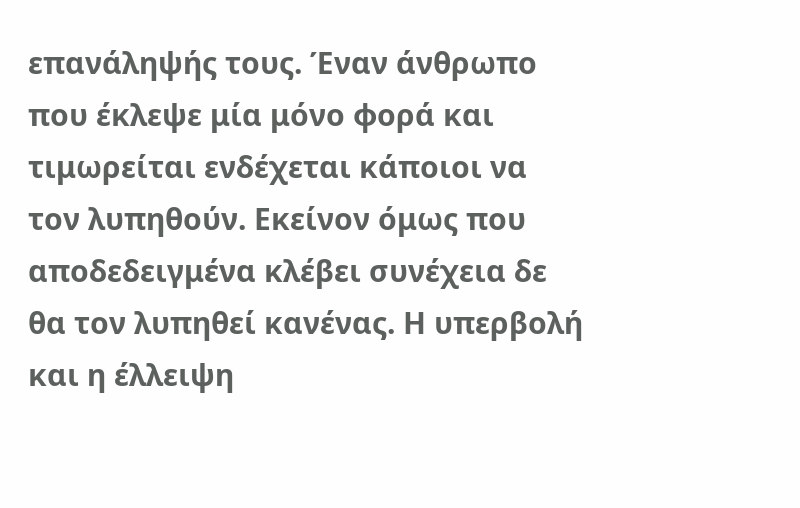επανάληψής τους. Έναν άνθρωπο που έκλεψε μία μόνο φορά και τιμωρείται ενδέχεται κάποιοι να τον λυπηθούν. Εκείνον όμως που αποδεδειγμένα κλέβει συνέχεια δε θα τον λυπηθεί κανένας. Η υπερβολή και η έλλειψη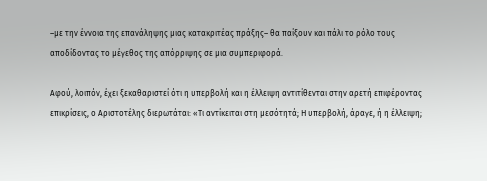–με την έννοια της επανάληψης μιας κατακριτέας πράξης– θα παίξουν και πάλι το ρόλο τους αποδίδοντας το μέγεθος της απόρριψης σε μια συμπεριφορά.

Αφού, λοιπόν, έχει ξεκαθαριστεί ότι η υπερβολή και η έλλειψη αντιτίθενται στην αρετή επιφέροντας επικρίσεις, ο Αριστοτέλης διερωτάται: «Τι αντίκειται στη μεσότητά; Η υπερβολή, άραγε, ή η έλλειψη;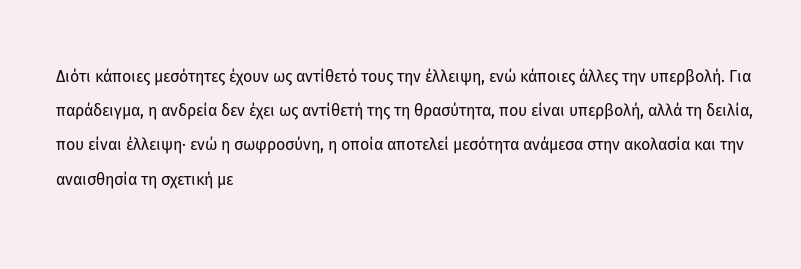Διότι κάποιες μεσότητες έχουν ως αντίθετό τους την έλλειψη, ενώ κάποιες άλλες την υπερβολή. Για παράδειγμα, η ανδρεία δεν έχει ως αντίθετή της τη θρασύτητα, που είναι υπερβολή, αλλά τη δειλία, που είναι έλλειψη· ενώ η σωφροσύνη, η οποία αποτελεί μεσότητα ανάμεσα στην ακολασία και την αναισθησία τη σχετική με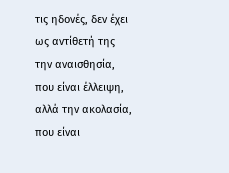τις ηδονές, δεν έχει ως αντίθετή της την αναισθησία, που είναι έλλειψη, αλλά την ακολασία, που είναι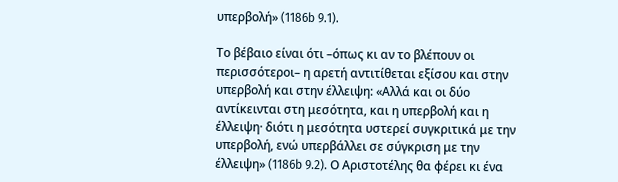υπερβολή» (1186b 9.1).

Το βέβαιο είναι ότι –όπως κι αν το βλέπουν οι περισσότεροι– η αρετή αντιτίθεται εξίσου και στην υπερβολή και στην έλλειψη: «Αλλά και οι δύο αντίκεινται στη μεσότητα, και η υπερβολή και η έλλειψη· διότι η μεσότητα υστερεί συγκριτικά με την υπερβολή, ενώ υπερβάλλει σε σύγκριση με την έλλειψη» (1186b 9.2). Ο Αριστοτέλης θα φέρει κι ένα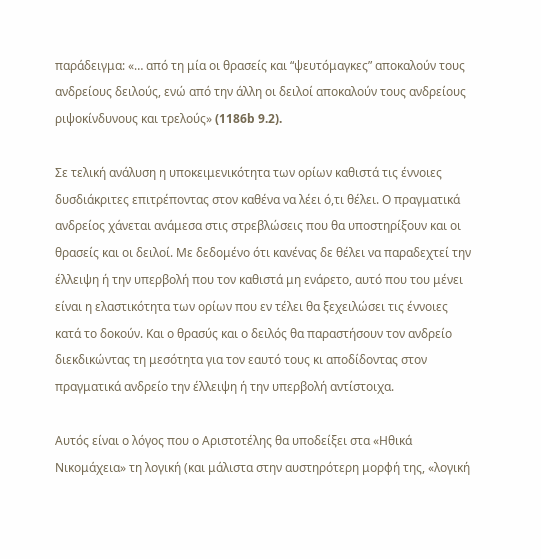παράδειγμα: «… από τη μία οι θρασείς και “ψευτόμαγκες” αποκαλούν τους ανδρείους δειλούς, ενώ από την άλλη οι δειλοί αποκαλούν τους ανδρείους ριψοκίνδυνους και τρελούς» (1186b 9.2).

Σε τελική ανάλυση η υποκειμενικότητα των ορίων καθιστά τις έννοιες δυσδιάκριτες επιτρέποντας στον καθένα να λέει ό,τι θέλει. Ο πραγματικά ανδρείος χάνεται ανάμεσα στις στρεβλώσεις που θα υποστηρίξουν και οι θρασείς και οι δειλοί. Με δεδομένο ότι κανένας δε θέλει να παραδεχτεί την έλλειψη ή την υπερβολή που τον καθιστά μη ενάρετο, αυτό που του μένει είναι η ελαστικότητα των ορίων που εν τέλει θα ξεχειλώσει τις έννοιες κατά το δοκούν. Και ο θρασύς και ο δειλός θα παραστήσουν τον ανδρείο διεκδικώντας τη μεσότητα για τον εαυτό τους κι αποδίδοντας στον πραγματικά ανδρείο την έλλειψη ή την υπερβολή αντίστοιχα.

Αυτός είναι ο λόγος που ο Αριστοτέλης θα υποδείξει στα «Ηθικά Νικομάχεια» τη λογική (και μάλιστα στην αυστηρότερη μορφή της, «λογική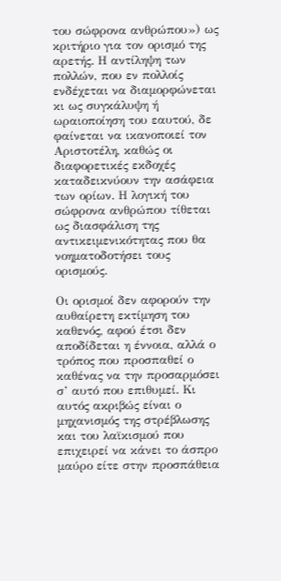του σώφρονα ανθρώπου») ως κριτήριο για τον ορισμό της αρετής. Η αντίληψη των πολλών, που εν πολλοίς ενδέχεται να διαμορφώνεται κι ως συγκάλυψη ή ωραιοποίηση του εαυτού, δε φαίνεται να ικανοποιεί τον Αριστοτέλη, καθώς οι διαφορετικές εκδοχές καταδεικνύουν την ασάφεια των ορίων. Η λογική του σώφρονα ανθρώπου τίθεται ως διασφάλιση της  αντικειμενικότητας που θα νοηματοδοτήσει τους ορισμούς.

Οι ορισμοί δεν αφορούν την αυθαίρετη εκτίμηση του καθενός, αφού έτσι δεν αποδίδεται η έννοια, αλλά ο τρόπος που προσπαθεί ο καθένας να την προσαρμόσει σ’ αυτό που επιθυμεί. Κι αυτός ακριβώς είναι ο μηχανισμός της στρέβλωσης και του λαϊκισμού που επιχειρεί να κάνει το άσπρο μαύρο είτε στην προσπάθεια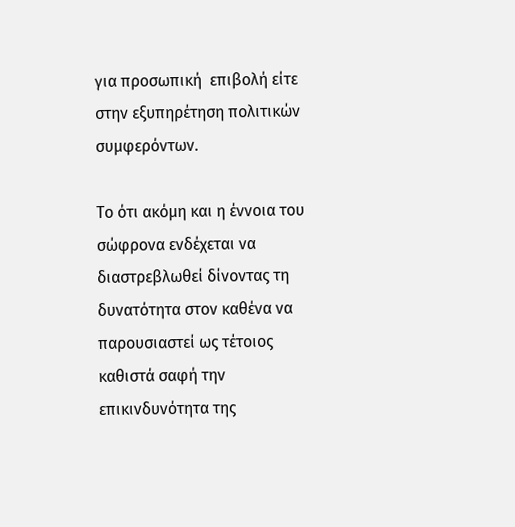για προσωπική  επιβολή είτε στην εξυπηρέτηση πολιτικών συμφερόντων.

Το ότι ακόμη και η έννοια του σώφρονα ενδέχεται να διαστρεβλωθεί δίνοντας τη δυνατότητα στον καθένα να παρουσιαστεί ως τέτοιος καθιστά σαφή την επικινδυνότητα της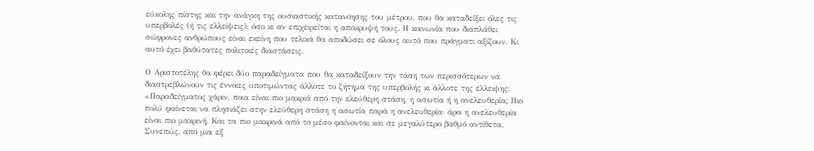εύκολης πίστης και την ανάγκη της ουσιαστικής κατανόησης του μέτρου, που θα καταδείξει όλες τις υπερβολές (ή τις ελλείψεις), όσο κι αν επιχειρείται η απόκρυψή τους. Η κοινωνία που διαπλάθει σώφρονες ανθρώπους είναι εκείνη που τελικά θα αποδώσει σε όλους αυτό που πράγματι αξίζουν. Κι αυτό έχει βαθύτατες πολιτικές διαστάσεις.

Ο Αριστοτέλης θα φέρει δύο παραδείγματα που θα καταδείξουν την τάση των περισσότερων να διαστρεβλώνουν τις έννοιες υποτιμώντας άλλοτε το ζήτημα της υπερβολής κι άλλοτε της έλλειψης: «Παραδείγματος χάριν, ποια είναι πιο μακριά από την ελεύθερη στάση, η ασωτία ή η ανελευθερία; Πιο πολύ φαίνεται να πλησιάζει στην ελεύθερη στάση η ασωτία παρά η ανελευθερία· άρα η ανελευθερία είναι πιο μακρινή. Και τα πιο μακρινά από το μέσο φαίνονται και σε μεγαλύτερο βαθμό αντίθετα. Συνεπώς, από μια εξ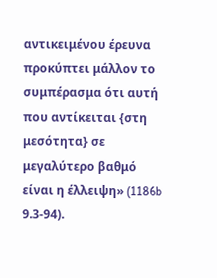αντικειμένου έρευνα προκύπτει μάλλον το συμπέρασμα ότι αυτή που αντίκειται {στη μεσότητα} σε μεγαλύτερο βαθμό είναι η έλλειψη» (1186b 9.3-94).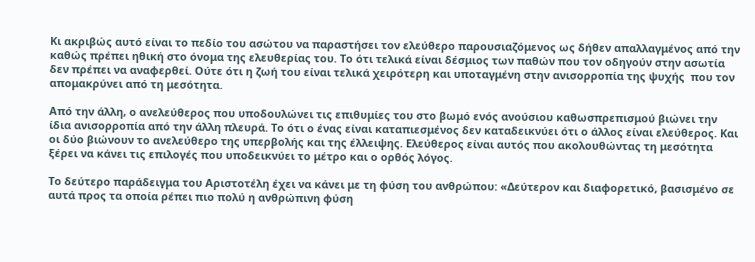Κι ακριβώς αυτό είναι το πεδίο του ασώτου να παραστήσει τον ελεύθερο παρουσιαζόμενος ως δήθεν απαλλαγμένος από την καθώς πρέπει ηθική στο όνομα της ελευθερίας του. Το ότι τελικά είναι δέσμιος των παθών που τον οδηγούν στην ασωτία δεν πρέπει να αναφερθεί. Ούτε ότι η ζωή του είναι τελικά χειρότερη και υποταγμένη στην ανισορροπία της ψυχής  που τον απομακρύνει από τη μεσότητα.

Από την άλλη, ο ανελεύθερος που υποδουλώνει τις επιθυμίες του στο βωμό ενός ανούσιου καθωσπρεπισμού βιώνει την ίδια ανισορροπία από την άλλη πλευρά. Το ότι ο ένας είναι καταπιεσμένος δεν καταδεικνύει ότι ο άλλος είναι ελεύθερος. Και οι δύο βιώνουν το ανελεύθερο της υπερβολής και της έλλειψης. Ελεύθερος είναι αυτός που ακολουθώντας τη μεσότητα ξέρει να κάνει τις επιλογές που υποδεικνύει το μέτρο και ο ορθός λόγος.

Το δεύτερο παράδειγμα του Αριστοτέλη έχει να κάνει με τη φύση του ανθρώπου: «Δεύτερον και διαφορετικό, βασισμένο σε αυτά προς τα οποία ρέπει πιο πολύ η ανθρώπινη φύση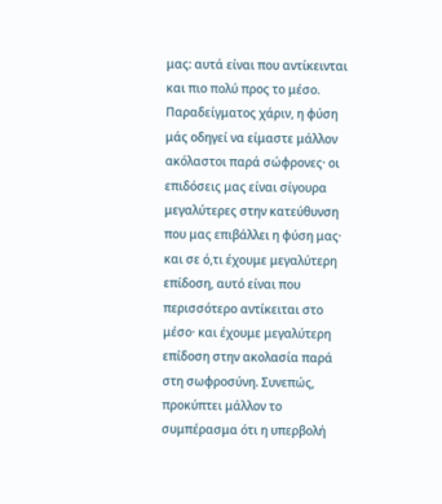μας: αυτά είναι που αντίκεινται και πιο πολύ προς το μέσο. Παραδείγματος χάριν, η φύση μάς οδηγεί να είμαστε μάλλον ακόλαστοι παρά σώφρονες· οι επιδόσεις μας είναι σίγουρα μεγαλύτερες στην κατεύθυνση που μας επιβάλλει η φύση μας· και σε ό,τι έχουμε μεγαλύτερη επίδοση, αυτό είναι που περισσότερο αντίκειται στο μέσο· και έχουμε μεγαλύτερη επίδοση στην ακολασία παρά στη σωφροσύνη. Συνεπώς, προκύπτει μάλλον το συμπέρασμα ότι η υπερβολή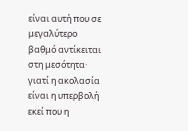είναι αυτή που σε μεγαλύτερο βαθμό αντίκειται στη μεσότητα· γιατί η ακολασία είναι η υπερβολή εκεί που η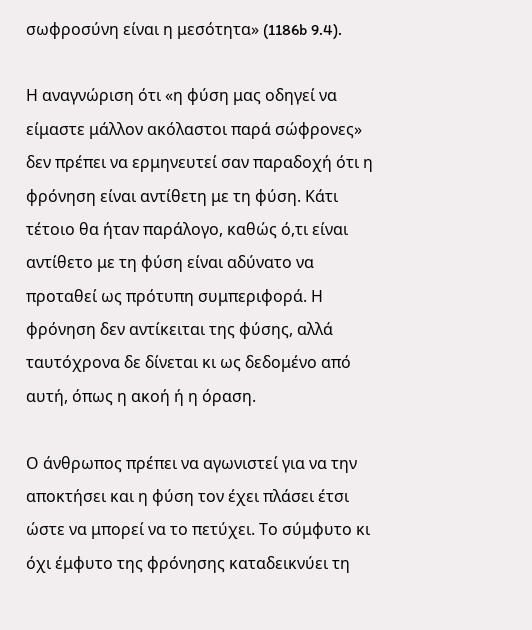σωφροσύνη είναι η μεσότητα» (1186b 9.4).

Η αναγνώριση ότι «η φύση μας οδηγεί να είμαστε μάλλον ακόλαστοι παρά σώφρονες» δεν πρέπει να ερμηνευτεί σαν παραδοχή ότι η φρόνηση είναι αντίθετη με τη φύση. Κάτι τέτοιο θα ήταν παράλογο, καθώς ό,τι είναι αντίθετο με τη φύση είναι αδύνατο να προταθεί ως πρότυπη συμπεριφορά. Η φρόνηση δεν αντίκειται της φύσης, αλλά ταυτόχρονα δε δίνεται κι ως δεδομένο από αυτή, όπως η ακοή ή η όραση.

Ο άνθρωπος πρέπει να αγωνιστεί για να την αποκτήσει και η φύση τον έχει πλάσει έτσι ώστε να μπορεί να το πετύχει. Το σύμφυτο κι όχι έμφυτο της φρόνησης καταδεικνύει τη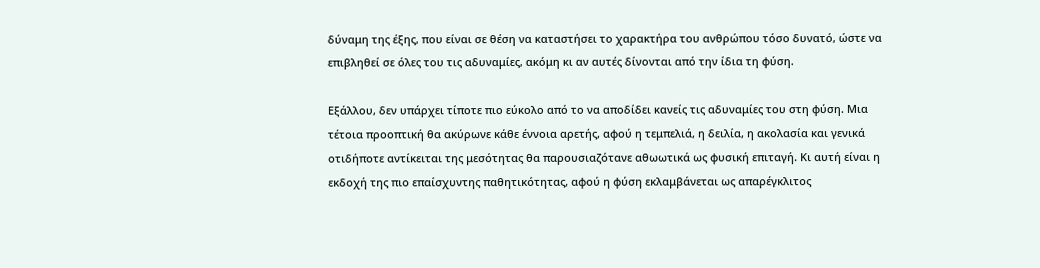δύναμη της έξης, που είναι σε θέση να καταστήσει το χαρακτήρα του ανθρώπου τόσο δυνατό, ώστε να επιβληθεί σε όλες του τις αδυναμίες, ακόμη κι αν αυτές δίνονται από την ίδια τη φύση.

Εξάλλου, δεν υπάρχει τίποτε πιο εύκολο από το να αποδίδει κανείς τις αδυναμίες του στη φύση. Μια τέτοια προοπτική θα ακύρωνε κάθε έννοια αρετής, αφού η τεμπελιά, η δειλία, η ακολασία και γενικά οτιδήποτε αντίκειται της μεσότητας θα παρουσιαζότανε αθωωτικά ως φυσική επιταγή. Κι αυτή είναι η εκδοχή της πιο επαίσχυντης παθητικότητας, αφού η φύση εκλαμβάνεται ως απαρέγκλιτος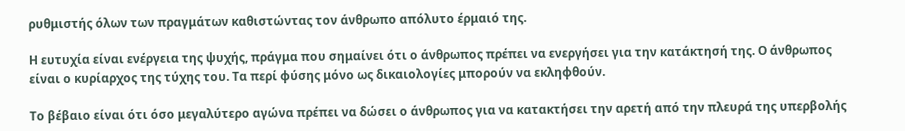ρυθμιστής όλων των πραγμάτων καθιστώντας τον άνθρωπο απόλυτο έρμαιό της.

Η ευτυχία είναι ενέργεια της ψυχής, πράγμα που σημαίνει ότι ο άνθρωπος πρέπει να ενεργήσει για την κατάκτησή της. Ο άνθρωπος είναι ο κυρίαρχος της τύχης του. Τα περί φύσης μόνο ως δικαιολογίες μπορούν να εκληφθούν.

Το βέβαιο είναι ότι όσο μεγαλύτερο αγώνα πρέπει να δώσει ο άνθρωπος για να κατακτήσει την αρετή από την πλευρά της υπερβολής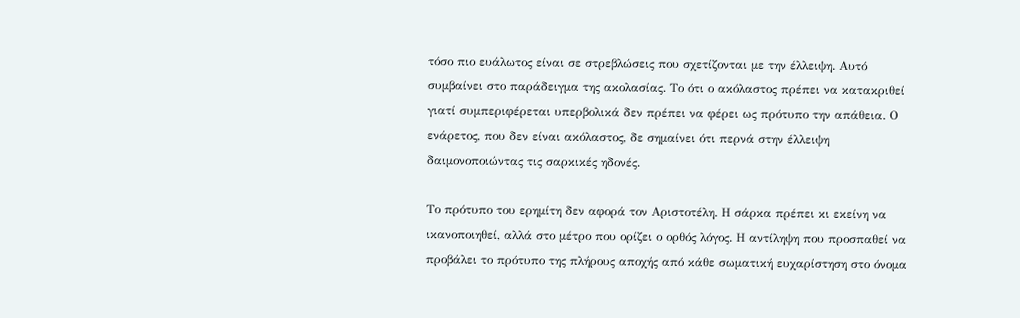τόσο πιο ευάλωτος είναι σε στρεβλώσεις που σχετίζονται με την έλλειψη. Αυτό συμβαίνει στο παράδειγμα της ακολασίας. Το ότι ο ακόλαστος πρέπει να κατακριθεί γιατί συμπεριφέρεται υπερβολικά δεν πρέπει να φέρει ως πρότυπο την απάθεια. Ο ενάρετος, που δεν είναι ακόλαστος, δε σημαίνει ότι περνά στην έλλειψη δαιμονοποιώντας τις σαρκικές ηδονές.

Το πρότυπο του ερημίτη δεν αφορά τον Αριστοτέλη. Η σάρκα πρέπει κι εκείνη να ικανοποιηθεί, αλλά στο μέτρο που ορίζει ο ορθός λόγος. Η αντίληψη που προσπαθεί να προβάλει το πρότυπο της πλήρους αποχής από κάθε σωματική ευχαρίστηση στο όνομα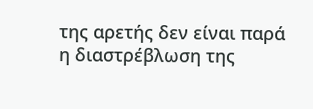της αρετής δεν είναι παρά η διαστρέβλωση της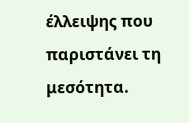έλλειψης που παριστάνει τη μεσότητα.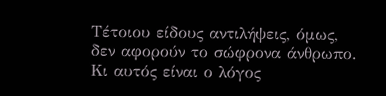Τέτοιου είδους αντιλήψεις, όμως, δεν αφορούν το σώφρονα άνθρωπο. Κι αυτός είναι ο λόγος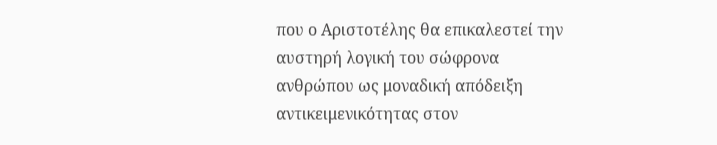που ο Αριστοτέλης θα επικαλεστεί την αυστηρή λογική του σώφρονα ανθρώπου ως μοναδική απόδειξη αντικειμενικότητας στον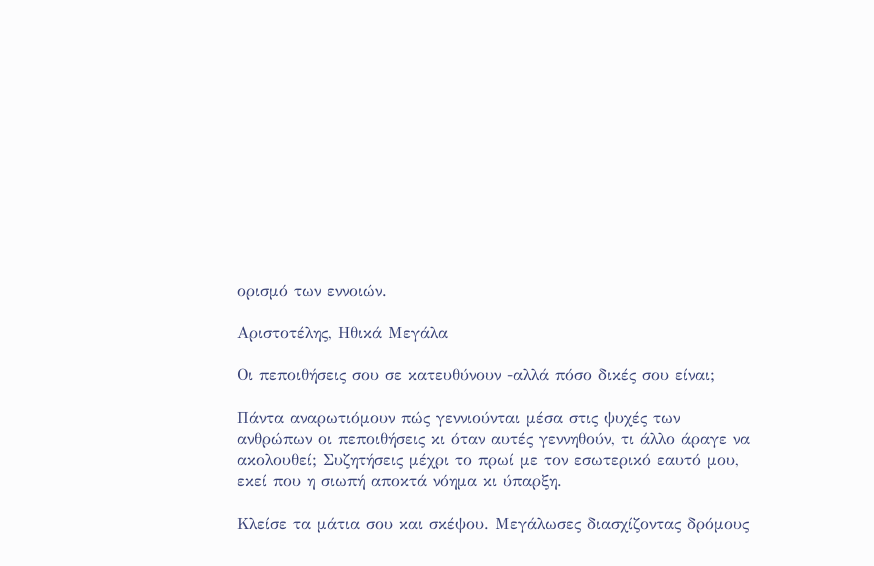ορισμό των εννοιών.

Αριστοτέλης, Ηθικά Μεγάλα

Οι πεποιθήσεις σου σε κατευθύνουν -αλλά πόσο δικές σου είναι;

Πάντα αναρωτιόμουν πώς γεννιούνται μέσα στις ψυχές των ανθρώπων οι πεποιθήσεις κι όταν αυτές γεννηθούν, τι άλλο άραγε να ακολουθεί; Συζητήσεις μέχρι το πρωί με τον εσωτερικό εαυτό μου, εκεί που η σιωπή αποκτά νόημα κι ύπαρξη.

Κλείσε τα μάτια σου και σκέψου. Μεγάλωσες διασχίζοντας δρόμους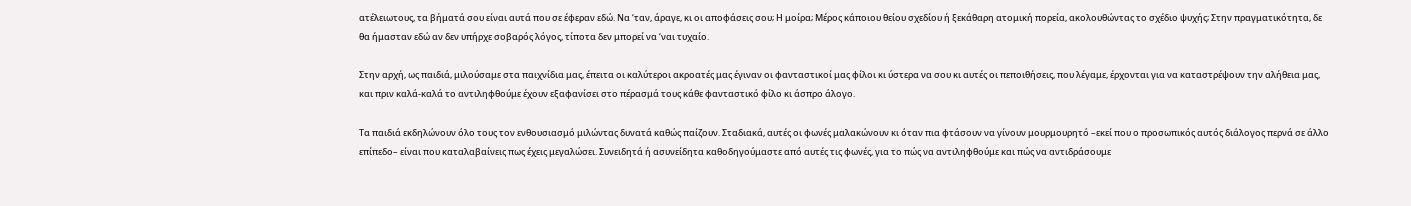ατέλειωτους, τα βήματά σου είναι αυτά που σε έφεραν εδώ. Να ‘ταν, άραγε, κι οι αποφάσεις σου; Η μοίρα; Μέρος κάποιου θείου σχεδίου ή ξεκάθαρη ατομική πορεία, ακολουθώντας το σχέδιο ψυχής; Στην πραγματικότητα, δε θα ήμασταν εδώ αν δεν υπήρχε σοβαρός λόγος, τίποτα δεν μπορεί να ‘ναι τυχαίο.

Στην αρχή, ως παιδιά, μιλούσαμε στα παιχνίδια μας, έπειτα οι καλύτεροι ακροατές μας έγιναν οι φανταστικοί μας φίλοι κι ύστερα να σου κι αυτές οι πεποιθήσεις, που λέγαμε, έρχονται για να καταστρέψουν την αλήθεια μας, και πριν καλά-καλά το αντιληφθούμε έχουν εξαφανίσει στο πέρασμά τους κάθε φανταστικό φίλο κι άσπρο άλογο.

Τα παιδιά εκδηλώνουν όλο τους τον ενθουσιασμό μιλώντας δυνατά καθώς παίζουν. Σταδιακά, αυτές οι φωνές μαλακώνουν κι όταν πια φτάσουν να γίνουν μουρμουρητό –εκεί που ο προσωπικός αυτός διάλογος περνά σε άλλο επίπεδο– είναι που καταλαβαίνεις πως έχεις μεγαλώσει. Συνειδητά ή ασυνείδητα καθοδηγούμαστε από αυτές τις φωνές, για το πώς να αντιληφθούμε και πώς να αντιδράσουμε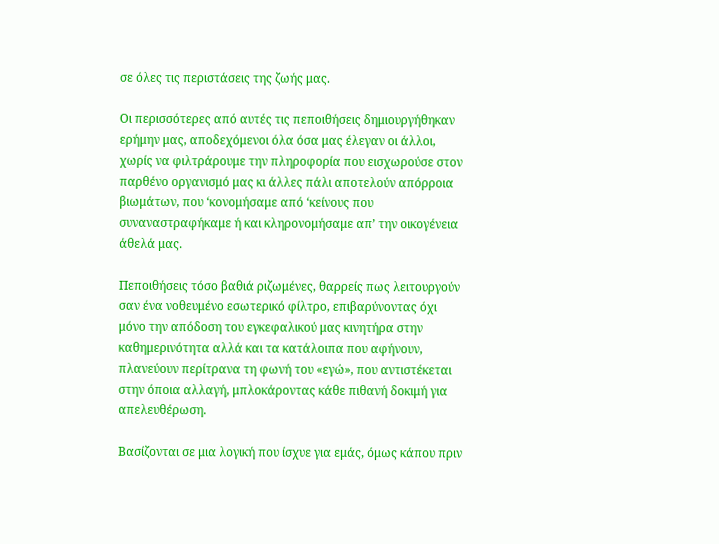σε όλες τις περιστάσεις της ζωής μας.

Οι περισσότερες από αυτές τις πεποιθήσεις δημιουργήθηκαν ερήμην μας, αποδεχόμενοι όλα όσα μας έλεγαν οι άλλοι, χωρίς να φιλτράρουμε την πληροφορία που εισχωρούσε στον παρθένο οργανισμό μας κι άλλες πάλι αποτελούν απόρροια βιωμάτων, που ‘κονομήσαμε από ‘κείνους που συναναστραφήκαμε ή και κληρονομήσαμε απ’ την οικογένεια άθελά μας.

Πεποιθήσεις τόσο βαθιά ριζωμένες, θαρρείς πως λειτουργούν σαν ένα νοθευμένο εσωτερικό φίλτρο, επιβαρύνοντας όχι μόνο την απόδοση του εγκεφαλικού μας κινητήρα στην καθημερινότητα αλλά και τα κατάλοιπα που αφήνουν, πλανεύουν περίτρανα τη φωνή του «εγώ», που αντιστέκεται στην όποια αλλαγή, μπλοκάροντας κάθε πιθανή δοκιμή για απελευθέρωση.

Βασίζονται σε μια λογική που ίσχυε για εμάς, όμως κάπου πριν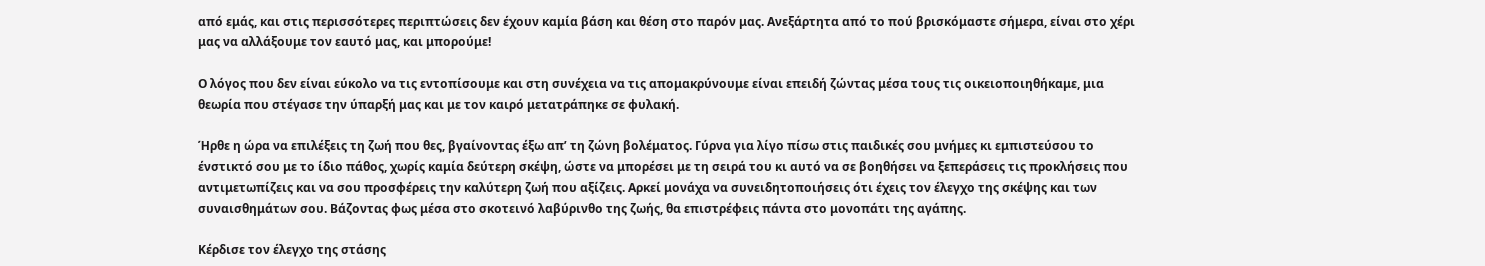από εμάς, και στις περισσότερες περιπτώσεις δεν έχουν καμία βάση και θέση στο παρόν μας. Ανεξάρτητα από το πού βρισκόμαστε σήμερα, είναι στο χέρι μας να αλλάξουμε τον εαυτό μας, και μπορούμε!

Ο λόγος που δεν είναι εύκολο να τις εντοπίσουμε και στη συνέχεια να τις απομακρύνουμε είναι επειδή ζώντας μέσα τους τις οικειοποιηθήκαμε, μια θεωρία που στέγασε την ύπαρξή μας και με τον καιρό μετατράπηκε σε φυλακή.

Ήρθε η ώρα να επιλέξεις τη ζωή που θες, βγαίνοντας έξω απ’ τη ζώνη βολέματος. Γύρνα για λίγο πίσω στις παιδικές σου μνήμες κι εμπιστεύσου το ένστικτό σου με το ίδιο πάθος, χωρίς καμία δεύτερη σκέψη, ώστε να μπορέσει με τη σειρά του κι αυτό να σε βοηθήσει να ξεπεράσεις τις προκλήσεις που αντιμετωπίζεις και να σου προσφέρεις την καλύτερη ζωή που αξίζεις. Αρκεί μονάχα να συνειδητοποιήσεις ότι έχεις τον έλεγχο της σκέψης και των συναισθημάτων σου. Βάζοντας φως μέσα στο σκοτεινό λαβύρινθο της ζωής, θα επιστρέφεις πάντα στο μονοπάτι της αγάπης.

Κέρδισε τον έλεγχο της στάσης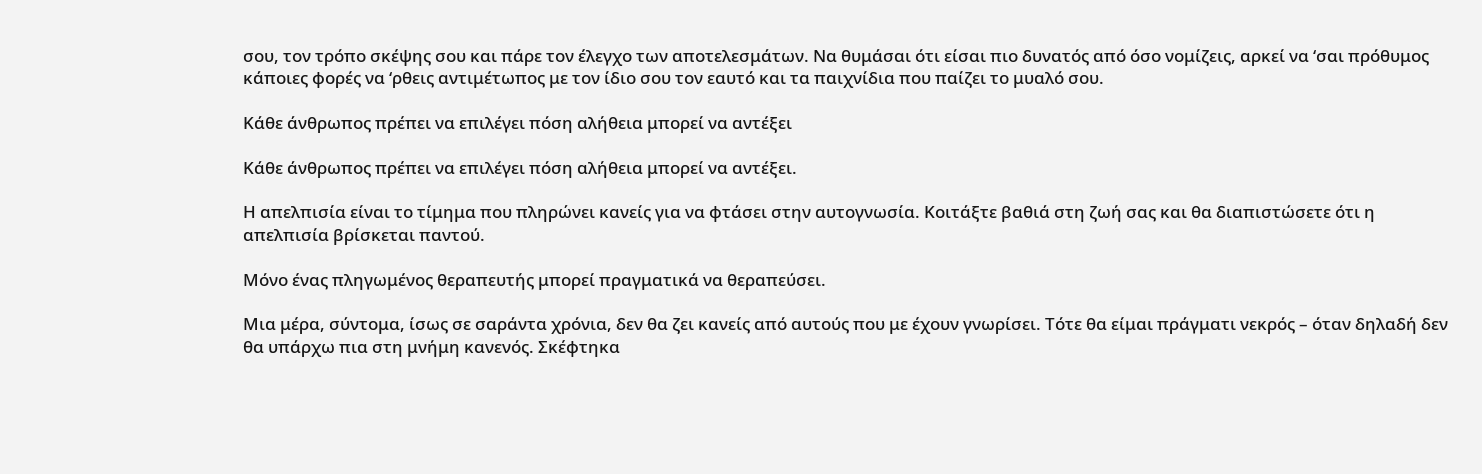σου, τον τρόπο σκέψης σου και πάρε τον έλεγχο των αποτελεσμάτων. Να θυμάσαι ότι είσαι πιο δυνατός από όσο νομίζεις, αρκεί να ‘σαι πρόθυμος κάποιες φορές να ‘ρθεις αντιμέτωπος με τον ίδιο σου τον εαυτό και τα παιχνίδια που παίζει το μυαλό σου.

Κάθε άνθρωπος πρέπει να επιλέγει πόση αλήθεια μπορεί να αντέξει

Κάθε άνθρωπος πρέπει να επιλέγει πόση αλήθεια μπορεί να αντέξει.

Η απελπισία είναι το τίμημα που πληρώνει κανείς για να φτάσει στην αυτογνωσία. Κοιτάξτε βαθιά στη ζωή σας και θα διαπιστώσετε ότι η απελπισία βρίσκεται παντού.

Μόνο ένας πληγωμένος θεραπευτής μπορεί πραγματικά να θεραπεύσει.

Μια μέρα, σύντομα, ίσως σε σαράντα χρόνια, δεν θα ζει κανείς από αυτούς που με έχουν γνωρίσει. Τότε θα είμαι πράγματι νεκρός – όταν δηλαδή δεν θα υπάρχω πια στη μνήμη κανενός. Σκέφτηκα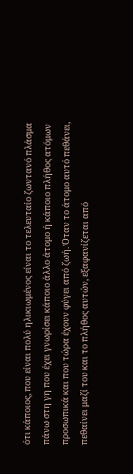ότι κάποιος, που είναι πολύ ηλικιωμένος είναι το τελευταίο ζωντανό πλάσμα πάνω στη γη που έχει γνωρίσει κάποιο άλλο άτομο ή κάποιο πλήθος ατόμων προσωπικά και που τώρα έχουν φύγει από ζωή. Όταν το άτομο αυτό πεθάνει, πεθαίνει μαζί του και το πλήθος αυτών, εξαφανίζεται από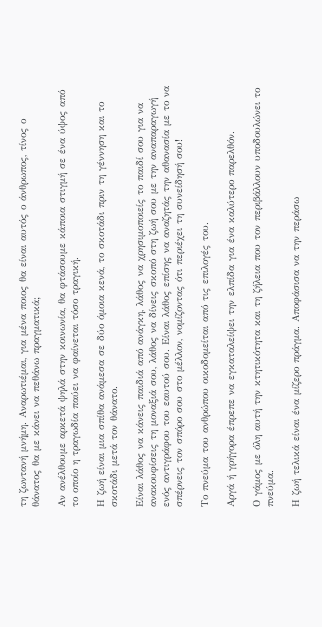τη ζωντανή μνήμη. Αναρωτιέμαι, για μένα ποιος θα είναι αυτός ο άνθρωπος, τίνος ο θάνατος θα με κάνει να πεθάνω πραγματικά;

Αν ανέλθουμε αρκετά ψηλά στην κοινωνία, θα φτάσουμε κάποια στιγμή σε ένα ύψος από το οποίο η τραγωδία παύει να φαίνεται τόσο τραγική.

Η ζωή είναι μια σπίθα ανάμεσα σε δύο όμοια κενά, το σκοτάδι πριν τη γέννηση και το σκοτάδι μετά τον θάνατο.

Είναι λάθος να κάνεις παιδιά από ανάγκη, λάθος να χρησιμοποιείς το παιδί σου για να ανακουφίσεις τη μοναξιά σου, λάθος να δίνεις σκοπό στη ζωή σου με την αναπαραγωγή ενός αντιγράφου του εαυτού σου. Είναι λάθος επίσης να αναζητάς την αθανασία με το να σπέρνεις τον σπόρο σου στο μέλλον, νομίζοντας ότι περιέχει τη συνείδησή σου!

Το πνεύμα του ανθρώπου οικοδομείται από τις επιλογές του.

Αργά ή γρήγορα έπρεπε να εγκαταλείψει την ελπίδα για ένα καλύτερο παρελθόν.

Ο γάμος με όλη αυτή την κτητικότητα και τη ζήλεια που τον περιβάλλουν υποδουλώνει το πνεύμα.

Η ζωή τελικά είναι ένα μίζερο πράγμα. Αποφάσισα να την περάσω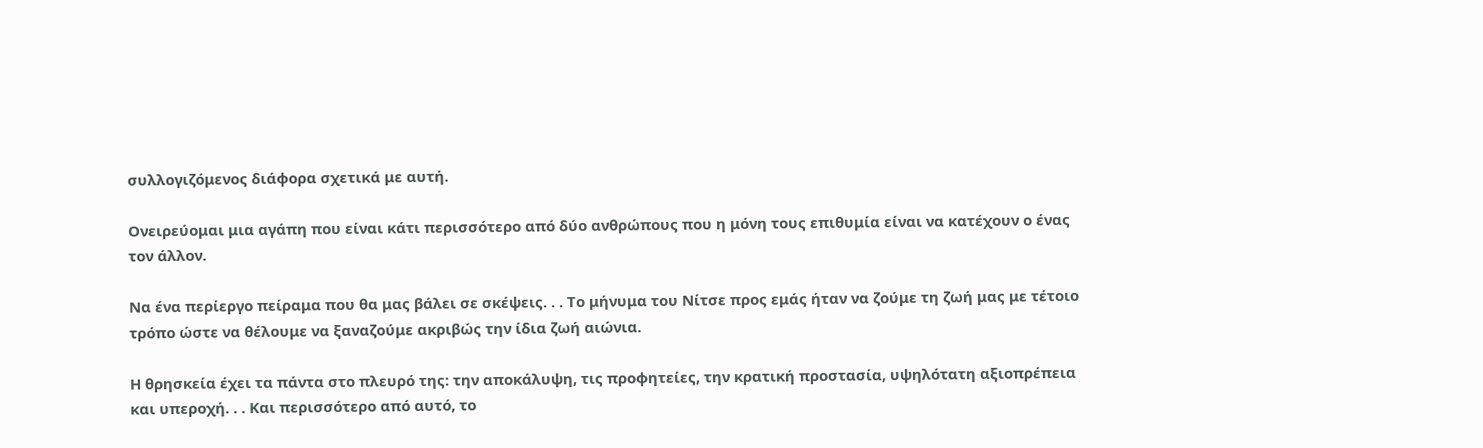συλλογιζόμενος διάφορα σχετικά με αυτή.

Ονειρεύομαι μια αγάπη που είναι κάτι περισσότερο από δύο ανθρώπους που η μόνη τους επιθυμία είναι να κατέχουν ο ένας τον άλλον.

Να ένα περίεργο πείραμα που θα μας βάλει σε σκέψεις. . . Το μήνυμα του Νίτσε προς εμάς ήταν να ζούμε τη ζωή μας με τέτοιο τρόπο ώστε να θέλουμε να ξαναζούμε ακριβώς την ίδια ζωή αιώνια.

Η θρησκεία έχει τα πάντα στο πλευρό της: την αποκάλυψη, τις προφητείες, την κρατική προστασία, υψηλότατη αξιοπρέπεια και υπεροχή. . . Και περισσότερο από αυτό, το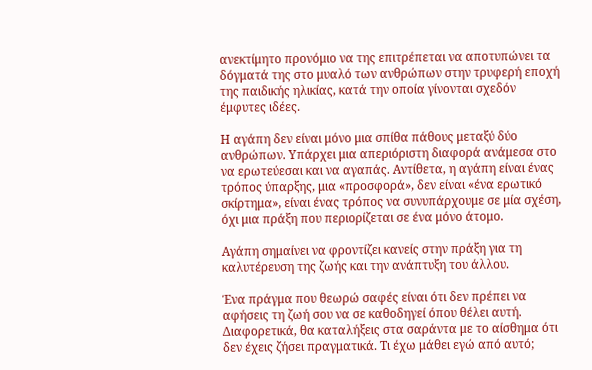ανεκτίμητο προνόμιο να της επιτρέπεται να αποτυπώνει τα δόγματά της στο μυαλό των ανθρώπων στην τρυφερή εποχή της παιδικής ηλικίας, κατά την οποία γίνονται σχεδόν έμφυτες ιδέες.

Η αγάπη δεν είναι μόνο μια σπίθα πάθους μεταξύ δύο ανθρώπων. Υπάρχει μια απεριόριστη διαφορά ανάμεσα στο να ερωτεύεσαι και να αγαπάς. Αντίθετα, η αγάπη είναι ένας τρόπος ύπαρξης, μια «προσφορά», δεν είναι «ένα ερωτικό σκίρτημα», είναι ένας τρόπος να συνυπάρχουμε σε μία σχέση, όχι μια πράξη που περιορίζεται σε ένα μόνο άτομο.

Αγάπη σημαίνει να φροντίζει κανείς στην πράξη για τη καλυτέρευση της ζωής και την ανάπτυξη του άλλου.

Ένα πράγμα που θεωρώ σαφές είναι ότι δεν πρέπει να αφήσεις τη ζωή σου να σε καθοδηγεί όπου θέλει αυτή. Διαφορετικά, θα καταλήξεις στα σαράντα με το αίσθημα ότι δεν έχεις ζήσει πραγματικά. Τι έχω μάθει εγώ από αυτό;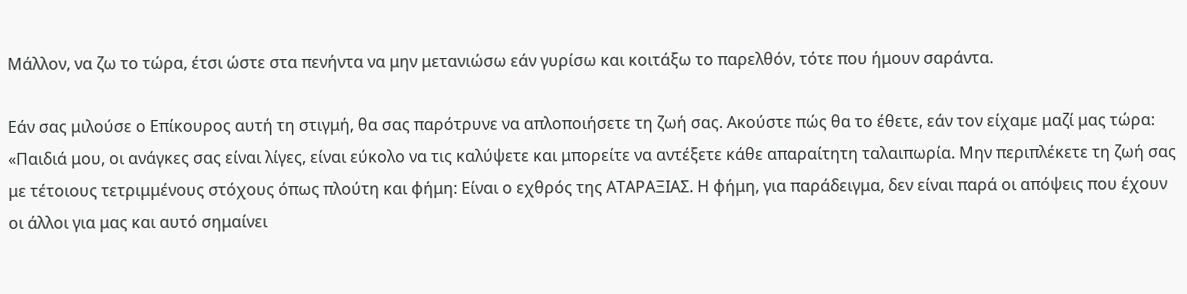Μάλλον, να ζω το τώρα, έτσι ώστε στα πενήντα να μην μετανιώσω εάν γυρίσω και κοιτάξω το παρελθόν, τότε που ήμουν σαράντα.

Εάν σας μιλούσε ο Επίκουρος αυτή τη στιγμή, θα σας παρότρυνε να απλοποιήσετε τη ζωή σας. Ακούστε πώς θα το έθετε, εάν τον είχαμε μαζί μας τώρα: «Παιδιά μου, οι ανάγκες σας είναι λίγες, είναι εύκολο να τις καλύψετε και μπορείτε να αντέξετε κάθε απαραίτητη ταλαιπωρία. Μην περιπλέκετε τη ζωή σας με τέτοιους τετριμμένους στόχους όπως πλούτη και φήμη: Είναι ο εχθρός της ATΑΡΑΞΙΑΣ. Η φήμη, για παράδειγμα, δεν είναι παρά οι απόψεις που έχουν οι άλλοι για μας και αυτό σημαίνει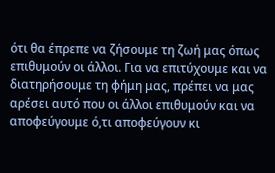ότι θα έπρεπε να ζήσουμε τη ζωή μας όπως επιθυμούν οι άλλοι. Για να επιτύχουμε και να διατηρήσουμε τη φήμη μας, πρέπει να μας αρέσει αυτό που οι άλλοι επιθυμούν και να αποφεύγουμε ό,τι αποφεύγουν κι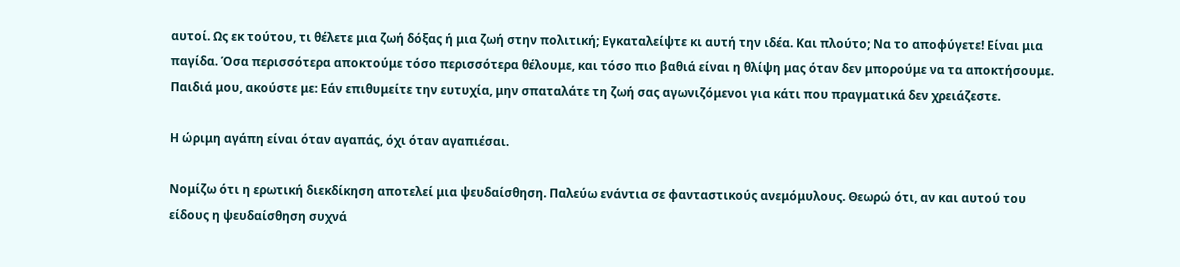αυτοί. Ως εκ τούτου, τι θέλετε μια ζωή δόξας ή μια ζωή στην πολιτική; Εγκαταλείψτε κι αυτή την ιδέα. Και πλούτο; Να το αποφύγετε! Είναι μια παγίδα. Όσα περισσότερα αποκτούμε τόσο περισσότερα θέλουμε, και τόσο πιο βαθιά είναι η θλίψη μας όταν δεν μπορούμε να τα αποκτήσουμε. Παιδιά μου, ακούστε με: Εάν επιθυμείτε την ευτυχία, μην σπαταλάτε τη ζωή σας αγωνιζόμενοι για κάτι που πραγματικά δεν χρειάζεστε.

Η ώριμη αγάπη είναι όταν αγαπάς, όχι όταν αγαπιέσαι.

Νομίζω ότι η ερωτική διεκδίκηση αποτελεί μια ψευδαίσθηση. Παλεύω ενάντια σε φανταστικούς ανεμόμυλους. Θεωρώ ότι, αν και αυτού του είδους η ψευδαίσθηση συχνά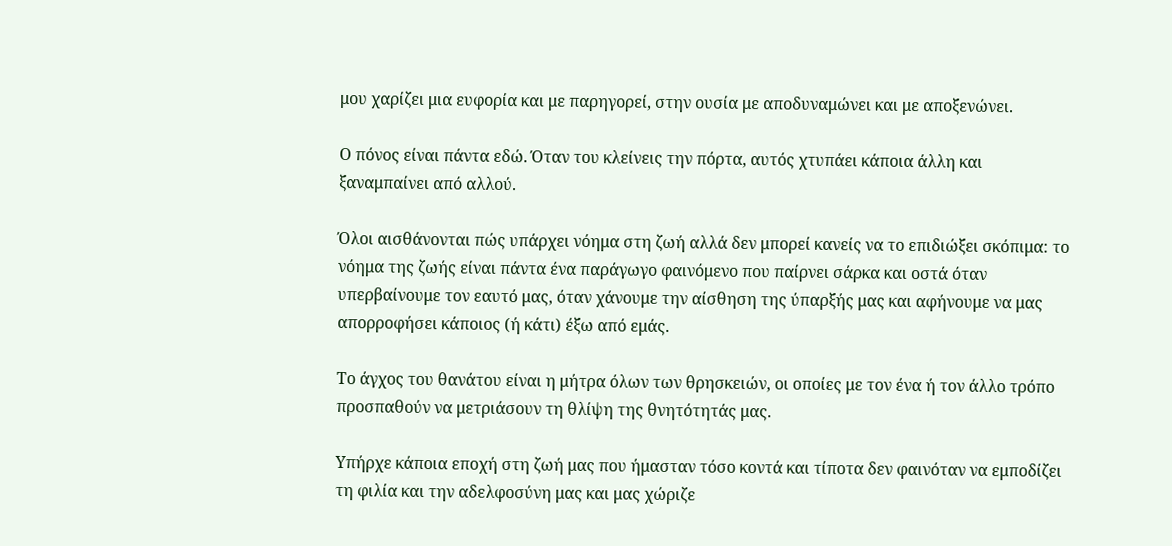μου χαρίζει μια ευφορία και με παρηγορεί, στην ουσία με αποδυναμώνει και με αποξενώνει.

Ο πόνος είναι πάντα εδώ. Όταν του κλείνεις την πόρτα, αυτός χτυπάει κάποια άλλη και ξαναμπαίνει από αλλού.

Όλοι αισθάνονται πώς υπάρχει νόημα στη ζωή αλλά δεν μπορεί κανείς να το επιδιώξει σκόπιμα: το νόημα της ζωής είναι πάντα ένα παράγωγο φαινόμενο που παίρνει σάρκα και οστά όταν υπερβαίνουμε τον εαυτό μας, όταν χάνουμε την αίσθηση της ύπαρξής μας και αφήνουμε να μας απορροφήσει κάποιος (ή κάτι) έξω από εμάς.

Το άγχος του θανάτου είναι η μήτρα όλων των θρησκειών, οι οποίες με τον ένα ή τον άλλο τρόπο προσπαθούν να μετριάσουν τη θλίψη της θνητότητάς μας.

Υπήρχε κάποια εποχή στη ζωή μας που ήμασταν τόσο κοντά και τίποτα δεν φαινόταν να εμποδίζει τη φιλία και την αδελφοσύνη μας και μας χώριζε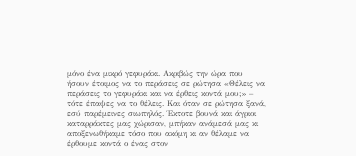μόνο ένα μικρό γεφυράκι. Ακριβώς την ώρα που ήσουν έτοιμος να το περάσεις σε ρώτησα «Θέλεις να περάσεις το γεφυράκι και να έρθεις κοντά μου;» – τότε έπαψες να το θέλεις. Και όταν σε ρώτησα ξανά, εσύ παρέμεινες σιωπηλός. Έκτοτε βουνά και άγριοι καταρράκτες μας χώρισαν, μπήκαν ανάμεσά μας κι αποξενωθήκαμε τόσο που ακόμη κι αν θέλαμε να έρθουμε κοντά ο ένας στον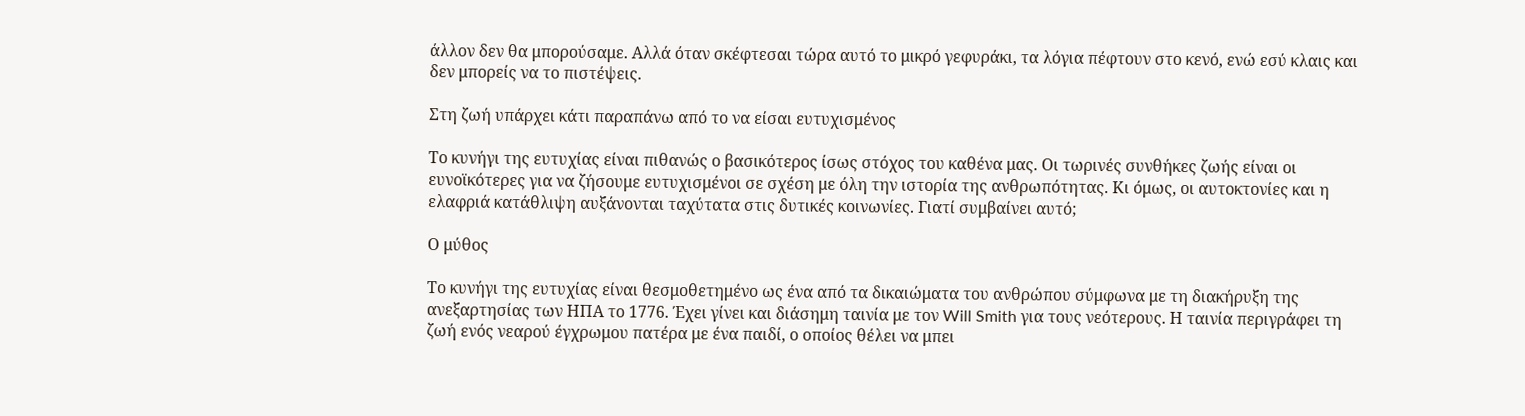άλλον δεν θα μπορούσαμε. Αλλά όταν σκέφτεσαι τώρα αυτό το μικρό γεφυράκι, τα λόγια πέφτουν στο κενό, ενώ εσύ κλαις και δεν μπορείς να το πιστέψεις.

Στη ζωή υπάρχει κάτι παραπάνω από το να είσαι ευτυχισμένος

Το κυνήγι της ευτυχίας είναι πιθανώς ο βασικότερος ίσως στόχος του καθένα μας. Οι τωρινές συνθήκες ζωής είναι οι ευνοϊκότερες για να ζήσουμε ευτυχισμένοι σε σχέση με όλη την ιστορία της ανθρωπότητας. Κι όμως, οι αυτοκτονίες και η ελαφριά κατάθλιψη αυξάνονται ταχύτατα στις δυτικές κοινωνίες. Γιατί συμβαίνει αυτό;

Ο μύθος

Το κυνήγι της ευτυχίας είναι θεσμοθετημένο ως ένα από τα δικαιώματα του ανθρώπου σύμφωνα με τη διακήρυξη της ανεξαρτησίας των ΗΠΑ το 1776. Έχει γίνει και διάσημη ταινία με τον Will Smith για τους νεότερους. Η ταινία περιγράφει τη ζωή ενός νεαρού έγχρωμου πατέρα με ένα παιδί, ο οποίος θέλει να μπει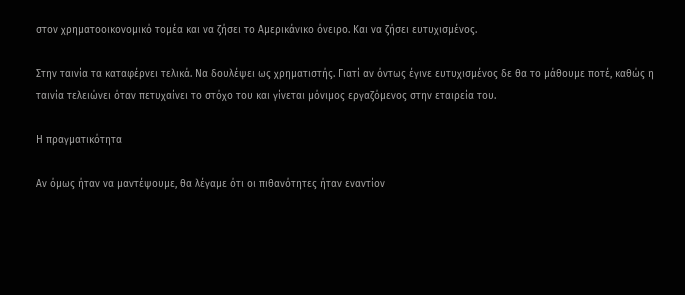στον χρηματοοικονομικό τομέα και να ζήσει το Αμερικάνικο όνειρο. Και να ζήσει ευτυχισμένος.

Στην ταινία τα καταφέρνει τελικά. Να δουλέψει ως χρηματιστής. Γιατί αν όντως έγινε ευτυχισμένος δε θα το μάθουμε ποτέ, καθώς η ταινία τελειώνει όταν πετυχαίνει το στόχο του και γίνεται μόνιμος εργαζόμενος στην εταιρεία του.

Η πραγματικότητα

Αν όμως ήταν να μαντέψουμε, θα λέγαμε ότι οι πιθανότητες ήταν εναντίον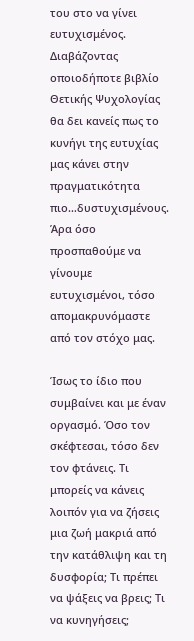του στο να γίνει ευτυχισμένος. Διαβάζοντας οποιοδήποτε βιβλίο Θετικής Ψυχολογίας θα δει κανείς πως το κυνήγι της ευτυχίας μας κάνει στην πραγματικότητα πιο…δυστυχισμένους. Άρα όσο προσπαθούμε να γίνουμε ευτυχισμένοι, τόσο απομακρυνόμαστε από τον στόχο μας.

Ίσως το ίδιο που συμβαίνει και με έναν οργασμό. Όσο τον σκέφτεσαι, τόσο δεν τον φτάνεις. Τι μπορείς να κάνεις λοιπόν για να ζήσεις μια ζωή μακριά από την κατάθλιψη και τη δυσφορία; Τι πρέπει να ψάξεις να βρεις; Τι να κυνηγήσεις;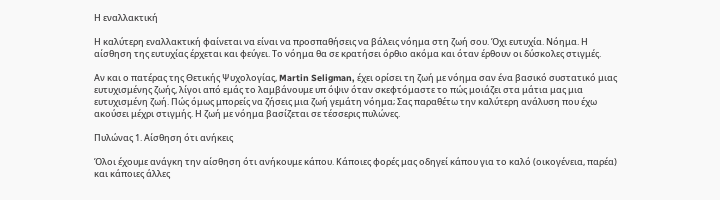Η εναλλακτική

Η καλύτερη εναλλακτική φαίνεται να είναι να προσπαθήσεις να βάλεις νόημα στη ζωή σου. Όχι ευτυχία. Νόημα. Η αίσθηση της ευτυχίας έρχεται και φεύγει. Το νόημα θα σε κρατήσει όρθιο ακόμα και όταν έρθουν οι δύσκολες στιγμές.

Αν και ο πατέρας της Θετικής Ψυχολογίας, Martin Seligman, έχει ορίσει τη ζωή με νόημα σαν ένα βασικό συστατικό μιας ευτυχισμένης ζωής, λίγοι από εμάς το λαμβάνουμε υπ όψιν όταν σκεφτόμαστε το πώς μοιάζει στα μάτια μας μια ευτυχισμένη ζωή. Πώς όμως μπορείς να ζήσεις μια ζωή γεμάτη νόημα; Σας παραθέτω την καλύτερη ανάλυση που έχω ακούσει μέχρι στιγμής. Η ζωή με νόημα βασίζεται σε τέσσερις πυλώνες.

Πυλώνας 1. Αίσθηση ότι ανήκεις

Όλοι έχουμε ανάγκη την αίσθηση ότι ανήκουμε κάπου. Κάποιες φορές μας οδηγεί κάπου για το καλό (οικογένεια, παρέα) και κάποιες άλλες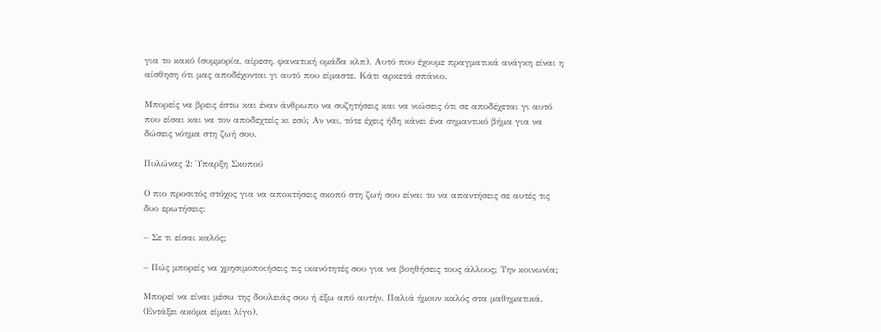για το κακό (συμμορία, αίρεση, φανατική ομάδα κλπ). Αυτό που έχουμε πραγματικά ανάγκη είναι η αίσθηση ότι μας αποδέχονται γι αυτό που είμαστε. Κάτι αρκετά σπάνιο.

Μπορείς να βρεις έστω και έναν άνθρωπο να συζητήσεις και να νιώσεις ότι σε αποδέχεται γι αυτό που είσαι και να τον αποδεχτείς κι εσύ; Αν ναι, τότε έχεις ήδη κάνει ένα σημαντικό βήμα για να δώσεις νόημα στη ζωή σου.

Πυλώνας 2: Ύπαρξη Σκοπού

Ο πιο προσιτός στόχος για να αποκτήσεις σκοπό στη ζωή σου είναι το να απαντήσεις σε αυτές τις δυο ερωτήσεις:

– Σε τι είσαι καλός;

– Πώς μπορείς να χρησιμοποιήσεις τις ικανότητές σου για να βοηθήσεις τους άλλους; Την κοινωνία;

Μπορεί να είναι μέσω της δουλειάς σου ή έξω από αυτήν. Παλιά ήμουν καλός στα μαθηματικά. (Εντάξει ακόμα είμαι λίγο).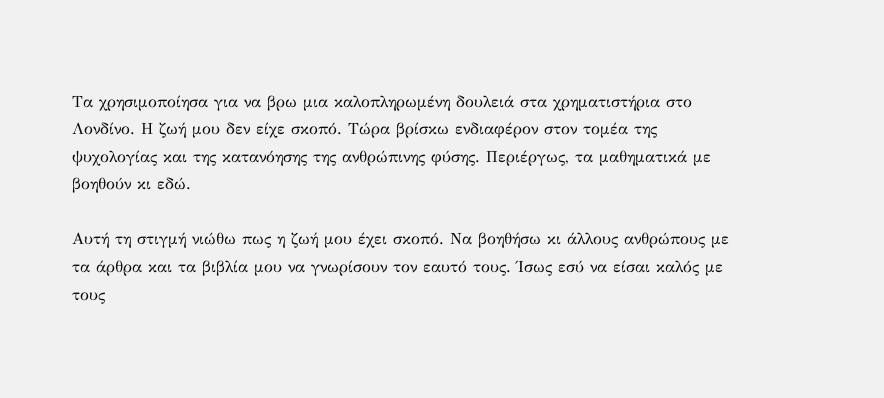Τα χρησιμοποίησα για να βρω μια καλοπληρωμένη δουλειά στα χρηματιστήρια στο Λονδίνο. Η ζωή μου δεν είχε σκοπό. Τώρα βρίσκω ενδιαφέρον στον τομέα της ψυχολογίας και της κατανόησης της ανθρώπινης φύσης. Περιέργως, τα μαθηματικά με βοηθούν κι εδώ.

Αυτή τη στιγμή νιώθω πως η ζωή μου έχει σκοπό. Να βοηθήσω κι άλλους ανθρώπους με τα άρθρα και τα βιβλία μου να γνωρίσουν τον εαυτό τους. Ίσως εσύ να είσαι καλός με τους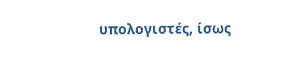υπολογιστές, ίσως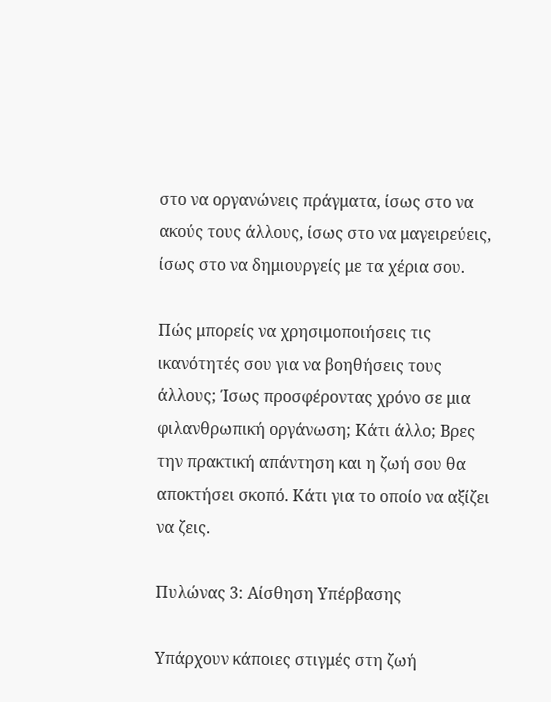στο να οργανώνεις πράγματα, ίσως στο να ακούς τους άλλους, ίσως στο να μαγειρεύεις, ίσως στο να δημιουργείς με τα χέρια σου.

Πώς μπορείς να χρησιμοποιήσεις τις ικανότητές σου για να βοηθήσεις τους άλλους; Ίσως προσφέροντας χρόνο σε μια φιλανθρωπική οργάνωση; Κάτι άλλο; Βρες την πρακτική απάντηση και η ζωή σου θα αποκτήσει σκοπό. Κάτι για το οποίο να αξίζει να ζεις.

Πυλώνας 3: Αίσθηση Υπέρβασης

Υπάρχουν κάποιες στιγμές στη ζωή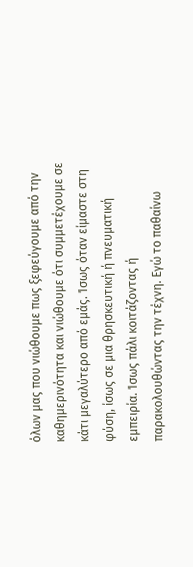όλων μας που νιώθουμε πως ξεφεύγουμε από την καθημερινότητα και νιώθουμε ότι συμμετέχουμε σε κάτι μεγαλύτερο από εμάς. Ίσως όταν είμαστε στη φύση, ίσως σε μια θρησκευτική ή πνευματική εμπειρία. Ίσως πάλι κοιτάζοντας ή παρακολουθώντας την τέχνη. Εγώ το παθαίνω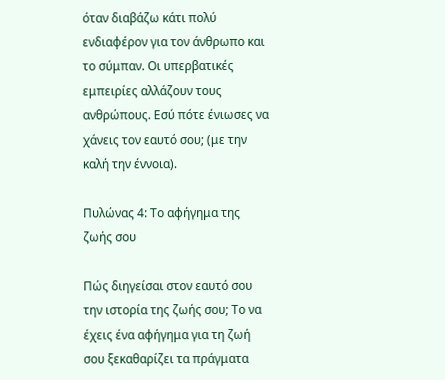όταν διαβάζω κάτι πολύ ενδιαφέρον για τον άνθρωπο και το σύμπαν. Οι υπερβατικές εμπειρίες αλλάζουν τους ανθρώπους. Εσύ πότε ένιωσες να χάνεις τον εαυτό σου; (με την καλή την έννοια).

Πυλώνας 4: Το αφήγημα της ζωής σου

Πώς διηγείσαι στον εαυτό σου την ιστορία της ζωής σου; Το να έχεις ένα αφήγημα για τη ζωή σου ξεκαθαρίζει τα πράγματα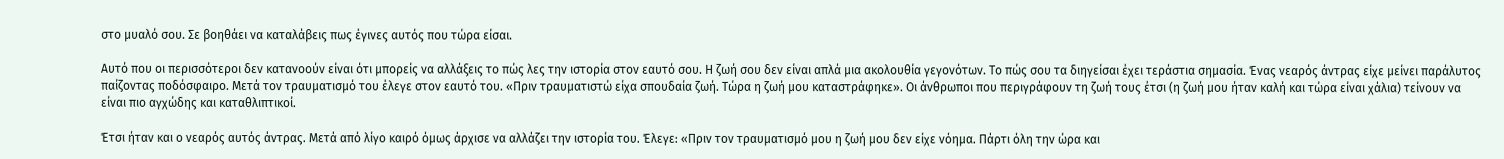στο μυαλό σου. Σε βοηθάει να καταλάβεις πως έγινες αυτός που τώρα είσαι.

Αυτό που οι περισσότεροι δεν κατανοούν είναι ότι μπορείς να αλλάξεις το πώς λες την ιστορία στον εαυτό σου. Η ζωή σου δεν είναι απλά μια ακολουθία γεγονότων. Το πώς σου τα διηγείσαι έχει τεράστια σημασία. Ένας νεαρός άντρας είχε μείνει παράλυτος παίζοντας ποδόσφαιρο. Μετά τον τραυματισμό του έλεγε στον εαυτό του. «Πριν τραυματιστώ είχα σπουδαία ζωή. Τώρα η ζωή μου καταστράφηκε». Οι άνθρωποι που περιγράφουν τη ζωή τους έτσι (η ζωή μου ήταν καλή και τώρα είναι χάλια) τείνουν να είναι πιο αγχώδης και καταθλιπτικοί.

Έτσι ήταν και ο νεαρός αυτός άντρας. Μετά από λίγο καιρό όμως άρχισε να αλλάζει την ιστορία του. Έλεγε: «Πριν τον τραυματισμό μου η ζωή μου δεν είχε νόημα. Πάρτι όλη την ώρα και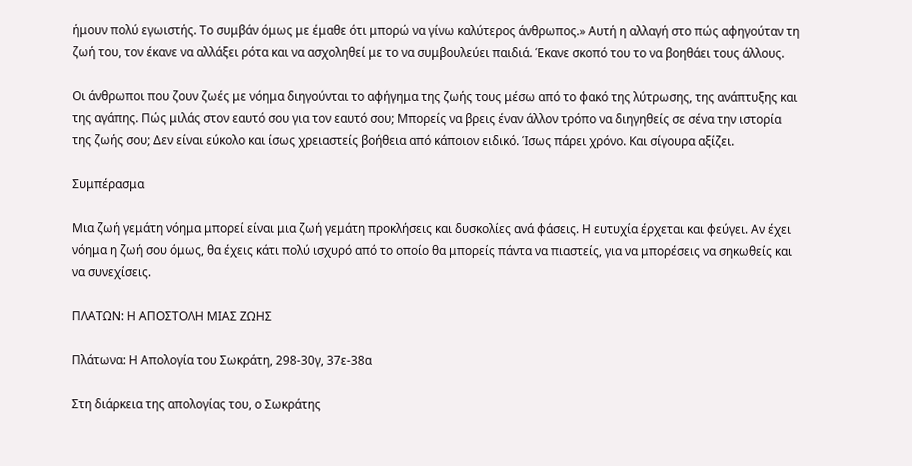ήμουν πολύ εγωιστής. Το συμβάν όμως με έμαθε ότι μπορώ να γίνω καλύτερος άνθρωπος.» Αυτή η αλλαγή στο πώς αφηγούταν τη ζωή του, τον έκανε να αλλάξει ρότα και να ασχοληθεί με το να συμβουλεύει παιδιά. Έκανε σκοπό του το να βοηθάει τους άλλους.

Οι άνθρωποι που ζουν ζωές με νόημα διηγούνται το αφήγημα της ζωής τους μέσω από το φακό της λύτρωσης, της ανάπτυξης και της αγάπης. Πώς μιλάς στον εαυτό σου για τον εαυτό σου; Μπορείς να βρεις έναν άλλον τρόπο να διηγηθείς σε σένα την ιστορία της ζωής σου; Δεν είναι εύκολο και ίσως χρειαστείς βοήθεια από κάποιον ειδικό. Ίσως πάρει χρόνο. Και σίγουρα αξίζει.

Συμπέρασμα

Μια ζωή γεμάτη νόημα μπορεί είναι μια ζωή γεμάτη προκλήσεις και δυσκολίες ανά φάσεις. Η ευτυχία έρχεται και φεύγει. Αν έχει νόημα η ζωή σου όμως, θα έχεις κάτι πολύ ισχυρό από το οποίο θα μπορείς πάντα να πιαστείς, για να μπορέσεις να σηκωθείς και να συνεχίσεις.

ΠΛΑΤΩΝ: Η ΑΠΟΣΤΟΛΗ ΜΙΑΣ ΖΩΗΣ

Πλάτωνα: Η Απολογία του Σωκράτη, 298-30γ, 37ε-38α

Στη διάρκεια της απολογίας του, ο Σωκράτης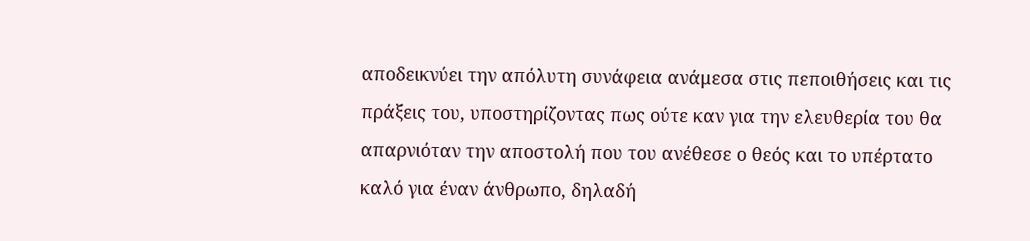αποδεικνύει την απόλυτη συνάφεια ανάμεσα στις πεποιθήσεις και τις πράξεις του, υποστηρίζοντας πως ούτε καν για την ελευθερία του θα απαρνιόταν την αποστολή που του ανέθεσε ο θεός και το υπέρτατο καλό για έναν άνθρωπο, δηλαδή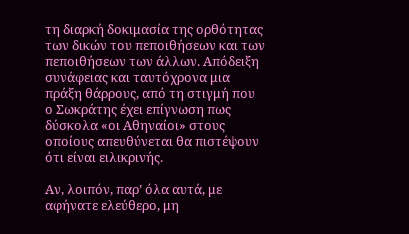τη διαρκή δοκιμασία της ορθότητας των δικών του πεποιθήσεων και των πεποιθήσεων των άλλων. Απόδειξη συνάφειας και ταυτόχρονα μια πράξη θάρρους, από τη στιγμή που ο Σωκράτης έχει επίγνωση πως δύσκολα «οι Αθηναίοι» στους οποίους απευθύνεται θα πιστέψουν ότι είναι ειλικρινής.

Αν, λοιπόν, παρ’ όλα αυτά, με αφήνατε ελεύθερο, μη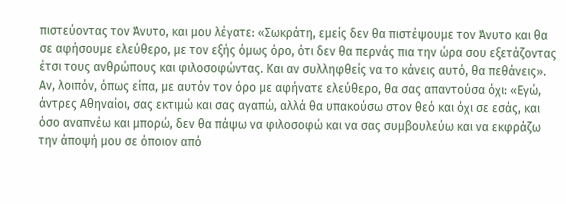πιστεύοντας τον Άνυτο, και μου λέγατε: «Σωκράτη, εμείς δεν θα πιστέψουμε τον Άνυτο και θα σε αφήσουμε ελεύθερο, με τον εξής όμως όρο, ότι δεν θα περνάς πια την ώρα σου εξετάζοντας έτσι τους ανθρώπους και φιλοσοφώντας. Και αν συλληφθείς να το κάνεις αυτό, θα πεθάνεις». Αν, λοιπόν, όπως είπα, με αυτόν τον όρο με αφήνατε ελεύθερο, θα σας απαντούσα όχι: «Εγώ, άντρες Αθηναίοι, σας εκτιμώ και σας αγαπώ, αλλά θα υπακούσω στον θεό και όχι σε εσάς, και όσο αναπνέω και μπορώ, δεν θα πάψω να φιλοσοφώ και να σας συμβουλεύω και να εκφράζω την άποψή μου σε όποιον από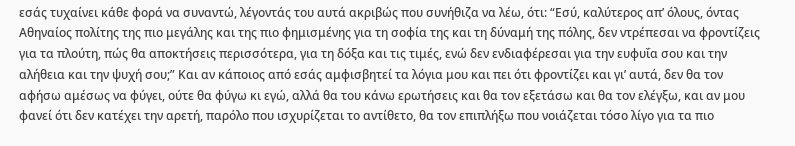εσάς τυχαίνει κάθε φορά να συναντώ, λέγοντάς του αυτά ακριβώς που συνήθιζα να λέω, ότι: “Εσύ, καλύτερος απ’ όλους, όντας Αθηναίος πολίτης της πιο μεγάλης και της πιο φημισμένης για τη σοφία της και τη δύναμή της πόλης, δεν ντρέπεσαι να φροντίζεις για τα πλούτη, πώς θα αποκτήσεις περισσότερα, για τη δόξα και τις τιμές, ενώ δεν ενδιαφέρεσαι για την ευφυΐα σου και την αλήθεια και την ψυχή σου;” Και αν κάποιος από εσάς αμφισβητεί τα λόγια μου και πει ότι φροντίζει και γι’ αυτά, δεν θα τον αφήσω αμέσως να φύγει, ούτε θα φύγω κι εγώ, αλλά θα του κάνω ερωτήσεις και θα τον εξετάσω και θα τον ελέγξω, και αν μου φανεί ότι δεν κατέχει την αρετή, παρόλο που ισχυρίζεται το αντίθετο, θα τον επιπλήξω που νοιάζεται τόσο λίγο για τα πιο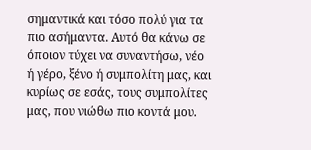σημαντικά και τόσο πολύ για τα πιο ασήμαντα. Αυτό θα κάνω σε όποιον τύχει να συναντήσω, νέο ή γέρο, ξένο ή συμπολίτη μας, και κυρίως σε εσάς, τους συμπολίτες μας, που νιώθω πιο κοντά μου.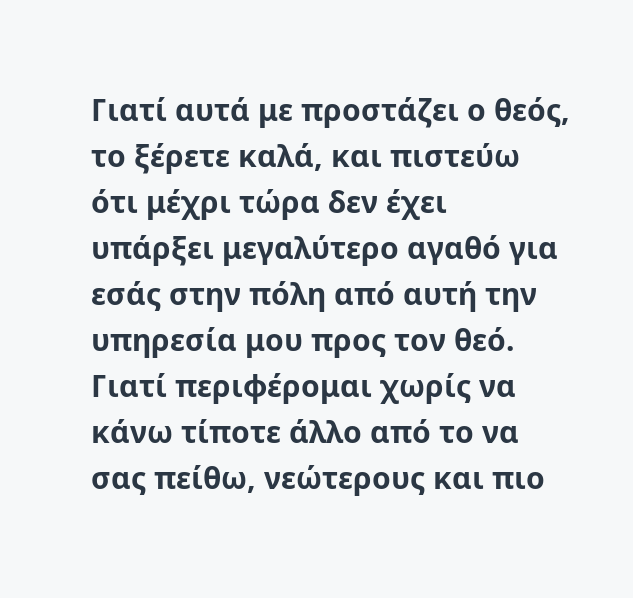Γιατί αυτά με προστάζει ο θεός, το ξέρετε καλά, και πιστεύω ότι μέχρι τώρα δεν έχει υπάρξει μεγαλύτερο αγαθό για εσάς στην πόλη από αυτή την υπηρεσία μου προς τον θεό. Γιατί περιφέρομαι χωρίς να κάνω τίποτε άλλο από το να σας πείθω, νεώτερους και πιο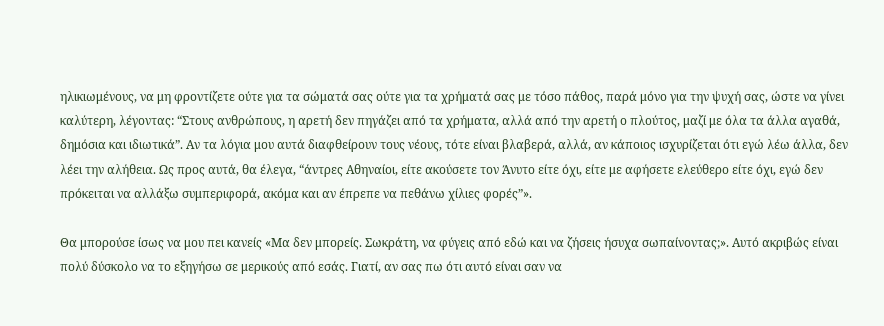ηλικιωμένους, να μη φροντίζετε ούτε για τα σώματά σας ούτε για τα χρήματά σας με τόσο πάθος, παρά μόνο για την ψυχή σας, ώστε να γίνει καλύτερη, λέγοντας: “Στους ανθρώπους, η αρετή δεν πηγάζει από τα χρήματα, αλλά από την αρετή ο πλούτος, μαζί με όλα τα άλλα αγαθά, δημόσια και ιδιωτικά”. Αν τα λόγια μου αυτά διαφθείρουν τους νέους, τότε είναι βλαβερά, αλλά, αν κάποιος ισχυρίζεται ότι εγώ λέω άλλα, δεν λέει την αλήθεια. Ως προς αυτά, θα έλεγα, “άντρες Αθηναίοι, είτε ακούσετε τον Άνυτο είτε όχι, είτε με αφήσετε ελεύθερο είτε όχι, εγώ δεν πρόκειται να αλλάξω συμπεριφορά, ακόμα και αν έπρεπε να πεθάνω χίλιες φορές”».

Θα μπορούσε ίσως να μου πει κανείς «Μα δεν μπορείς. Σωκράτη, να φύγεις από εδώ και να ζήσεις ήσυχα σωπαίνοντας;». Αυτό ακριβώς είναι πολύ δύσκολο να τo εξηγήσω σε μερικούς από εσάς. Γιατί, αν σας πω ότι αυτό είναι σαν να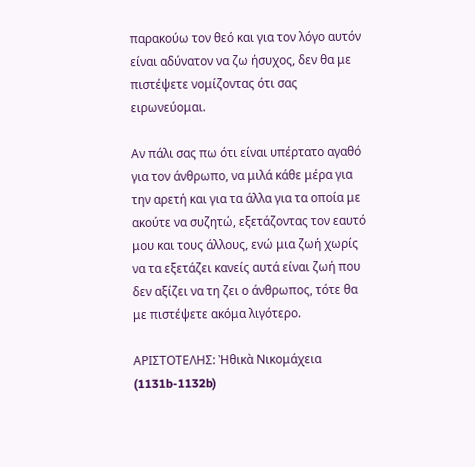παρακούω τον θεό και για τον λόγο αυτόν είναι αδύνατον να ζω ήσυχος, δεν θα με πιστέψετε νομίζοντας ότι σας ειρωνεύομαι.

Αν πάλι σας πω ότι είναι υπέρτατο αγαθό για τον άνθρωπο, να μιλά κάθε μέρα για την αρετή και για τα άλλα για τα οποία με ακούτε να συζητώ, εξετάζοντας τον εαυτό μου και τους άλλους, ενώ μια ζωή χωρίς να τα εξετάζει κανείς αυτά είναι ζωή που δεν αξίζει να τη ζει ο άνθρωπος, τότε θα με πιστέψετε ακόμα λιγότερο.

ΑΡΙΣΤΟΤΕΛΗΣ: Ἠθικὰ Νικομάχεια (1131b-1132b)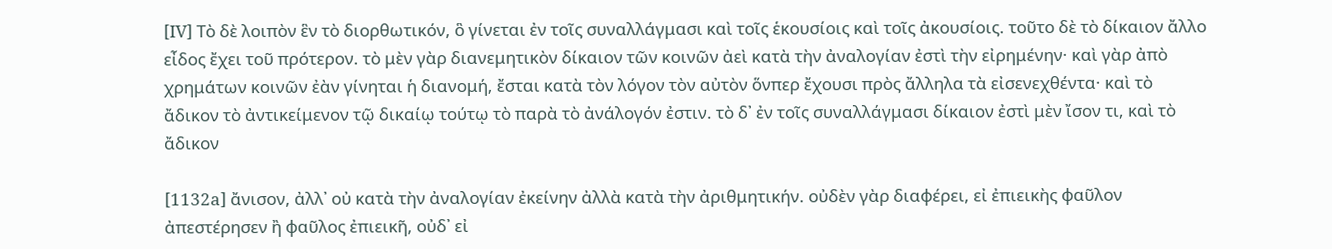[IV] Τὸ δὲ λοιπὸν ἓν τὸ διορθωτικόν, ὃ γίνεται ἐν τοῖς συναλλάγμασι καὶ τοῖς ἑκουσίοις καὶ τοῖς ἀκουσίοις. τοῦτο δὲ τὸ δίκαιον ἄλλο εἶδος ἔχει τοῦ πρότερον. τὸ μὲν γὰρ διανεμητικὸν δίκαιον τῶν κοινῶν ἀεὶ κατὰ τὴν ἀναλογίαν ἐστὶ τὴν εἰρημένην· καὶ γὰρ ἀπὸ χρημάτων κοινῶν ἐὰν γίνηται ἡ διανομή, ἔσται κατὰ τὸν λόγον τὸν αὐτὸν ὅνπερ ἔχουσι πρὸς ἄλληλα τὰ εἰσενεχθέντα· καὶ τὸ ἄδικον τὸ ἀντικείμενον τῷ δικαίῳ τούτῳ τὸ παρὰ τὸ ἀνάλογόν ἐστιν. τὸ δ᾽ ἐν τοῖς συναλλάγμασι δίκαιον ἐστὶ μὲν ἴσον τι, καὶ τὸ ἄδικον

[1132a] ἄνισον, ἀλλ᾽ οὐ κατὰ τὴν ἀναλογίαν ἐκείνην ἀλλὰ κατὰ τὴν ἀριθμητικήν. οὐδὲν γὰρ διαφέρει, εἰ ἐπιεικὴς φαῦλον ἀπεστέρησεν ἢ φαῦλος ἐπιεικῆ, οὐδ᾽ εἰ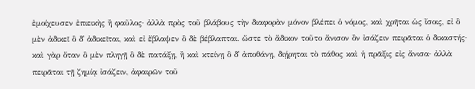ἐμοίχευσεν ἐπιεικὴς ἢ φαῦλος· ἀλλὰ πρὸς τοῦ βλάβους τὴν διαφορὰν μόνον βλέπει ὁ νόμος, καὶ χρῆται ὡς ἴσοις, εἰ ὃ μὲν ἀδικεῖ ὃ δ᾽ ἀδικεῖται, καὶ εἰ ἔβλαψεν ὃ δὲ βέβλαπται. ὥστε τὸ ἄδικον τοῦτο ἄνισον ὂν ἰσάζειν πειρᾶται ὁ δικαστής· καὶ γὰρ ὅταν ὃ μὲν πληγῇ ὃ δὲ πατάξῃ, ἢ καὶ κτείνῃ ὃ δ᾽ ἀποθάνῃ, διῄρηται τὸ πάθος καὶ ἡ πρᾶξις εἰς ἄνισα· ἀλλὰ πειρᾶται τῇ ζημίᾳ ἰσάζειν, ἀφαιρῶν τοῦ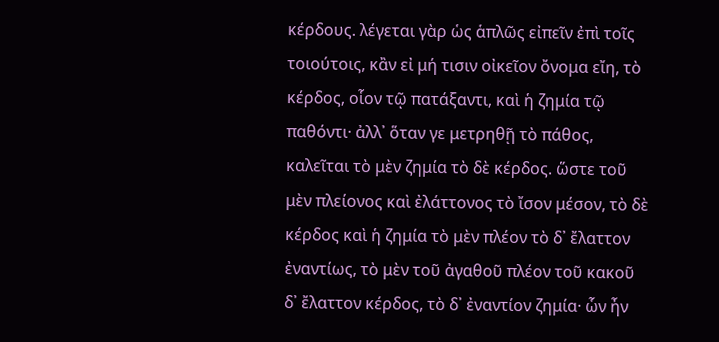κέρδους. λέγεται γὰρ ὡς ἁπλῶς εἰπεῖν ἐπὶ τοῖς τοιούτοις, κἂν εἰ μή τισιν οἰκεῖον ὄνομα εἴη, τὸ κέρδος, οἷον τῷ πατάξαντι, καὶ ἡ ζημία τῷ παθόντι· ἀλλ᾽ ὅταν γε μετρηθῇ τὸ πάθος, καλεῖται τὸ μὲν ζημία τὸ δὲ κέρδος. ὥστε τοῦ μὲν πλείονος καὶ ἐλάττονος τὸ ἴσον μέσον, τὸ δὲ κέρδος καὶ ἡ ζημία τὸ μὲν πλέον τὸ δ᾽ ἔλαττον ἐναντίως, τὸ μὲν τοῦ ἀγαθοῦ πλέον τοῦ κακοῦ δ᾽ ἔλαττον κέρδος, τὸ δ᾽ ἐναντίον ζημία· ὧν ἦν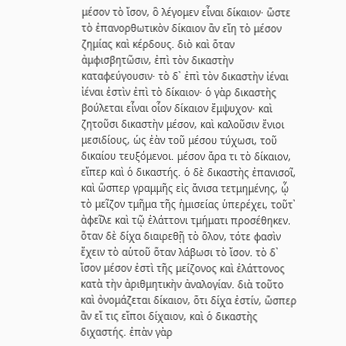μέσον τὸ ἴσον, ὃ λέγομεν εἶναι δίκαιον· ὥστε τὸ ἐπανορθωτικὸν δίκαιον ἂν εἴη τὸ μέσον ζημίας καὶ κέρδους. διὸ καὶ ὅταν ἀμφισβητῶσιν, ἐπὶ τὸν δικαστὴν καταφεύγουσιν· τὸ δ᾽ ἐπὶ τὸν δικαστὴν ἰέναι ἰέναι ἐστὶν ἐπὶ τὸ δίκαιον· ὁ γὰρ δικαστὴς βούλεται εἶναι οἷον δίκαιον ἔμψυχον· καὶ ζητοῦσι δικαστὴν μέσον, καὶ καλοῦσιν ἔνιοι μεσιδίους, ὡς ἐὰν τοῦ μέσου τύχωσι, τοῦ δικαίου τευξόμενοι. μέσον ἄρα τι τὸ δίκαιον, εἴπερ καὶ ὁ δικαστής. ὁ δὲ δικαστὴς ἐπανισοῖ, καὶ ὥσπερ γραμμῆς εἰς ἄνισα τετμημένης, ᾧ τὸ μεῖζον τμῆμα τῆς ἡμισείας ὑπερέχει, τοῦτ᾽ ἀφεῖλε καὶ τῷ ἐλάττονι τμήματι προσέθηκεν. ὅταν δὲ δίχα διαιρεθῇ τὸ ὅλον, τότε φασὶν ἔχειν τὸ αὑτοῦ ὅταν λάβωσι τὸ ἴσον. τὸ δ᾽ ἴσον μέσον ἐστὶ τῆς μείζονος καὶ ἐλάττονος κατὰ τὴν ἀριθμητικὴν ἀναλογίαν. διὰ τοῦτο καὶ ὀνομάζεται δίκαιον, ὅτι δίχα ἐστίν, ὥσπερ ἂν εἴ τις εἴποι δίχαιον, καὶ ὁ δικαστὴς διχαστής. ἐπὰν γὰρ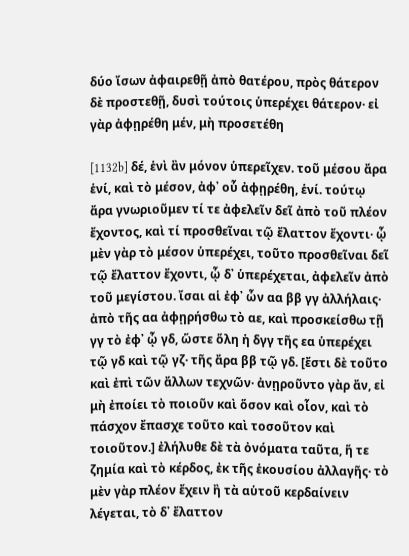δύο ἴσων ἀφαιρεθῇ ἀπὸ θατέρου, πρὸς θάτερον δὲ προστεθῇ, δυσὶ τούτοις ὑπερέχει θάτερον· εἰ γὰρ ἀφῃρέθη μέν, μὴ προσετέθη

[1132b] δέ, ἑνὶ ἂν μόνον ὑπερεῖχεν. τοῦ μέσου ἄρα ἑνί, καὶ τὸ μέσον, ἀφ᾽ οὗ ἀφῃρέθη, ἑνί. τούτῳ ἄρα γνωριοῦμεν τί τε ἀφελεῖν δεῖ ἀπὸ τοῦ πλέον ἔχοντος, καὶ τί προσθεῖναι τῷ ἔλαττον ἔχοντι· ᾧ μὲν γὰρ τὸ μέσον ὑπερέχει, τοῦτο προσθεῖναι δεῖ τῷ ἔλαττον ἔχοντι, ᾧ δ᾽ ὑπερέχεται, ἀφελεῖν ἀπὸ τοῦ μεγίστου. ἴσαι αἱ ἐφ᾽ ὧν αα ββ γγ ἀλλήλαις· ἀπὸ τῆς αα ἀφῃρήσθω τὸ αε, καὶ προσκείσθω τῇ γγ τὸ ἐφ᾽ ᾧ γδ, ὥστε ὅλη ἡ δγγ τῆς εα ὑπερέχει τῷ γδ καὶ τῷ γζ· τῆς ἄρα ββ τῷ γδ. [ἔστι δὲ τοῦτο καὶ ἐπὶ τῶν ἄλλων τεχνῶν· ἀνῃροῦντο γὰρ ἄν, εἰ μὴ ἐποίει τὸ ποιοῦν καὶ ὅσον καὶ οἷον, καὶ τὸ πάσχον ἔπασχε τοῦτο καὶ τοσοῦτον καὶ τοιοῦτον.] ἐλήλυθε δὲ τὰ ὀνόματα ταῦτα, ἥ τε ζημία καὶ τὸ κέρδος, ἐκ τῆς ἑκουσίου ἀλλαγῆς· τὸ μὲν γὰρ πλέον ἔχειν ἢ τὰ αὑτοῦ κερδαίνειν λέγεται, τὸ δ᾽ ἔλαττον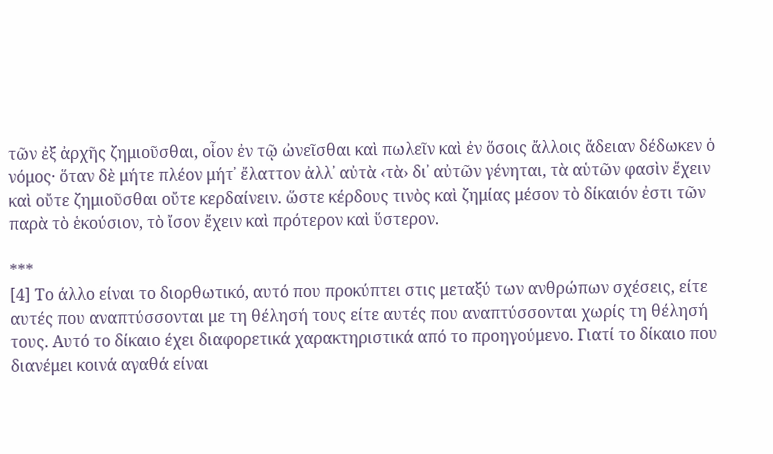τῶν ἐξ ἀρχῆς ζημιοῦσθαι, οἷον ἐν τῷ ὠνεῖσθαι καὶ πωλεῖν καὶ ἐν ὅσοις ἄλλοις ἄδειαν δέδωκεν ὁ νόμος· ὅταν δὲ μήτε πλέον μήτ᾽ ἔλαττον ἀλλ᾽ αὐτὰ ‹τὰ› δι᾽ αὐτῶν γένηται, τὰ αὑτῶν φασὶν ἔχειν καὶ οὔτε ζημιοῦσθαι οὔτε κερδαίνειν. ὥστε κέρδους τινὸς καὶ ζημίας μέσον τὸ δίκαιόν ἐστι τῶν παρὰ τὸ ἑκούσιον, τὸ ἴσον ἔχειν καὶ πρότερον καὶ ὕστερον.

***
[4] Το άλλο είναι το διορθωτικό, αυτό που προκύπτει στις μεταξύ των ανθρώπων σχέσεις, είτε αυτές που αναπτύσσονται με τη θέλησή τους είτε αυτές που αναπτύσσονται χωρίς τη θέλησή τους. Αυτό το δίκαιο έχει διαφορετικά χαρακτηριστικά από το προηγούμενο. Γιατί το δίκαιο που διανέμει κοινά αγαθά είναι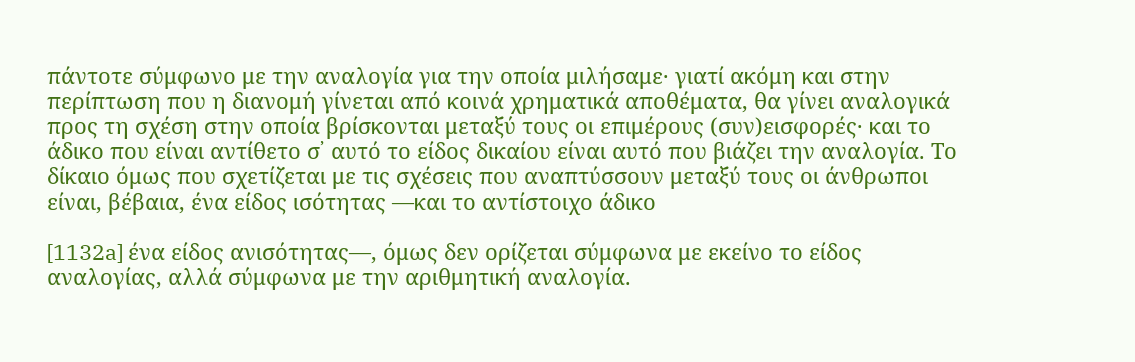πάντοτε σύμφωνο με την αναλογία για την οποία μιλήσαμε· γιατί ακόμη και στην περίπτωση που η διανομή γίνεται από κοινά χρηματικά αποθέματα, θα γίνει αναλογικά προς τη σχέση στην οποία βρίσκονται μεταξύ τους οι επιμέρους (συν)εισφορές· και το άδικο που είναι αντίθετο σ᾽ αυτό το είδος δικαίου είναι αυτό που βιάζει την αναλογία. Το δίκαιο όμως που σχετίζεται με τις σχέσεις που αναπτύσσουν μεταξύ τους οι άνθρωποι είναι, βέβαια, ένα είδος ισότητας —και το αντίστοιχο άδικο

[1132a] ένα είδος ανισότητας—, όμως δεν ορίζεται σύμφωνα με εκείνο το είδος αναλογίας, αλλά σύμφωνα με την αριθμητική αναλογία.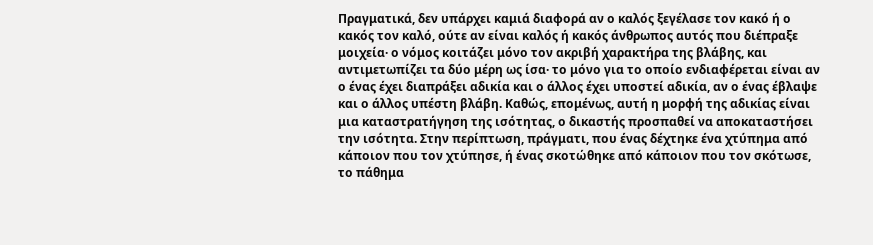Πραγματικά, δεν υπάρχει καμιά διαφορά αν ο καλός ξεγέλασε τον κακό ή ο κακός τον καλό, ούτε αν είναι καλός ή κακός άνθρωπος αυτός που διέπραξε μοιχεία· ο νόμος κοιτάζει μόνο τον ακριβή χαρακτήρα της βλάβης, και αντιμετωπίζει τα δύο μέρη ως ίσα· το μόνο για το οποίο ενδιαφέρεται είναι αν ο ένας έχει διαπράξει αδικία και ο άλλος έχει υποστεί αδικία, αν ο ένας έβλαψε και ο άλλος υπέστη βλάβη. Καθώς, επομένως, αυτή η μορφή της αδικίας είναι μια καταστρατήγηση της ισότητας, ο δικαστής προσπαθεί να αποκαταστήσει την ισότητα. Στην περίπτωση, πράγματι, που ένας δέχτηκε ένα χτύπημα από κάποιον που τον χτύπησε, ή ένας σκοτώθηκε από κάποιον που τον σκότωσε, το πάθημα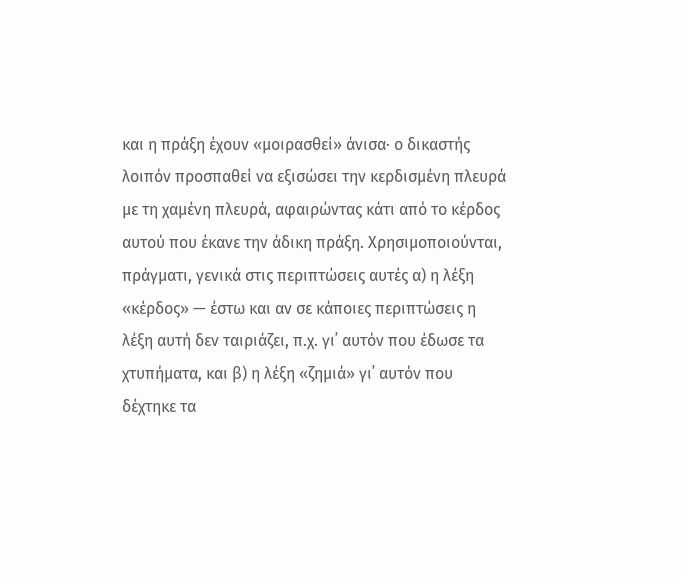και η πράξη έχουν «μοιρασθεί» άνισα· ο δικαστής λοιπόν προσπαθεί να εξισώσει την κερδισμένη πλευρά με τη χαμένη πλευρά, αφαιρώντας κάτι από το κέρδος αυτού που έκανε την άδικη πράξη. Χρησιμοποιούνται, πράγματι, γενικά στις περιπτώσεις αυτές α) η λέξη «κέρδος» — έστω και αν σε κάποιες περιπτώσεις η λέξη αυτή δεν ταιριάζει, π.χ. γι᾽ αυτόν που έδωσε τα χτυπήματα, και β) η λέξη «ζημιά» γι᾽ αυτόν που δέχτηκε τα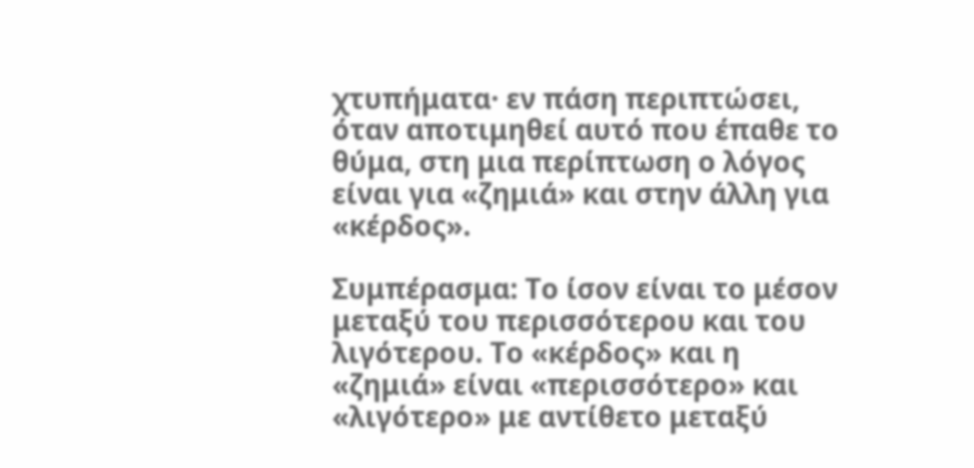χτυπήματα· εν πάση περιπτώσει, όταν αποτιμηθεί αυτό που έπαθε το θύμα, στη μια περίπτωση ο λόγος είναι για «ζημιά» και στην άλλη για «κέρδος».

Συμπέρασμα: Το ίσον είναι το μέσον μεταξύ του περισσότερου και του λιγότερου. Το «κέρδος» και η «ζημιά» είναι «περισσότερο» και «λιγότερο» με αντίθετο μεταξύ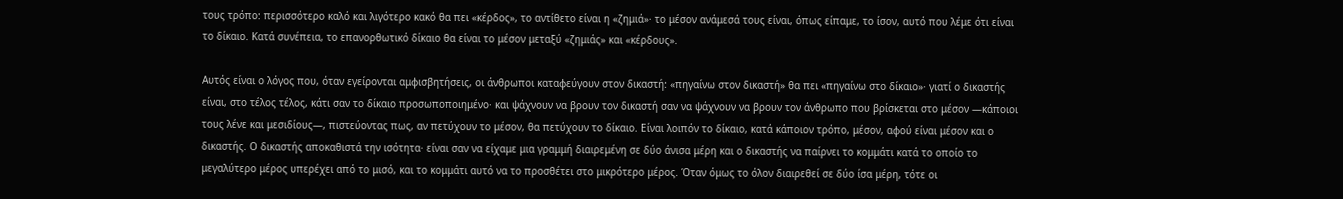τους τρόπο: περισσότερο καλό και λιγότερο κακό θα πει «κέρδος», το αντίθετο είναι η «ζημιά»· το μέσον ανάμεσά τους είναι, όπως είπαμε, το ίσον, αυτό που λέμε ότι είναι το δίκαιο. Κατά συνέπεια, το επανορθωτικό δίκαιο θα είναι το μέσον μεταξύ «ζημιάς» και «κέρδους».

Αυτός είναι ο λόγος που, όταν εγείρονται αμφισβητήσεις, οι άνθρωποι καταφεύγουν στον δικαστή: «πηγαίνω στον δικαστή» θα πει «πηγαίνω στο δίκαιο»· γιατί ο δικαστής είναι, στο τέλος τέλος, κάτι σαν το δίκαιο προσωποποιημένο· και ψάχνουν να βρουν τον δικαστή σαν να ψάχνουν να βρουν τον άνθρωπο που βρίσκεται στο μέσον —κάποιοι τους λένε και μεσιδίους—, πιστεύοντας πως, αν πετύχουν το μέσον, θα πετύχουν το δίκαιο. Είναι λοιπόν το δίκαιο, κατά κάποιον τρόπο, μέσον, αφού είναι μέσον και ο δικαστής. Ο δικαστής αποκαθιστά την ισότητα· είναι σαν να είχαμε μια γραμμή διαιρεμένη σε δύο άνισα μέρη και ο δικαστής να παίρνει το κομμάτι κατά το οποίο το μεγαλύτερο μέρος υπερέχει από το μισό, και το κομμάτι αυτό να το προσθέτει στο μικρότερο μέρος. Όταν όμως το όλον διαιρεθεί σε δύο ίσα μέρη, τότε οι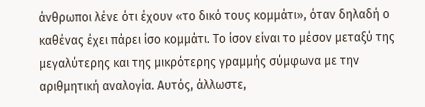άνθρωποι λένε ότι έχουν «το δικό τους κομμάτι», όταν δηλαδή ο καθένας έχει πάρει ίσο κομμάτι. Το ίσον είναι το μέσον μεταξύ της μεγαλύτερης και της μικρότερης γραμμής σύμφωνα με την αριθμητική αναλογία. Αυτός, άλλωστε,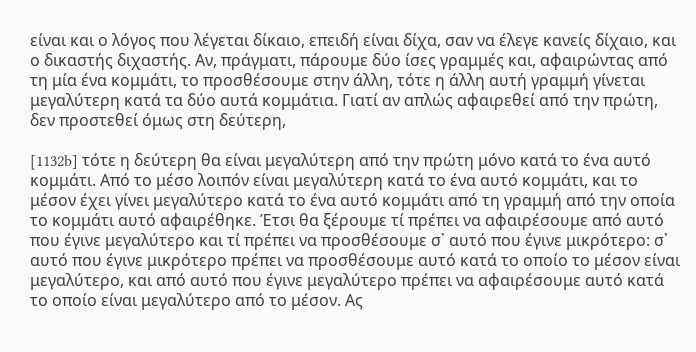είναι και ο λόγος που λέγεται δίκαιο, επειδή είναι δίχα, σαν να έλεγε κανείς δίχαιο, και ο δικαστής διχαστής. Αν, πράγματι, πάρουμε δύο ίσες γραμμές και, αφαιρώντας από τη μία ένα κομμάτι, το προσθέσουμε στην άλλη, τότε η άλλη αυτή γραμμή γίνεται μεγαλύτερη κατά τα δύο αυτά κομμάτια. Γιατί αν απλώς αφαιρεθεί από την πρώτη, δεν προστεθεί όμως στη δεύτερη,

[1132b] τότε η δεύτερη θα είναι μεγαλύτερη από την πρώτη μόνο κατά το ένα αυτό κομμάτι. Από το μέσο λοιπόν είναι μεγαλύτερη κατά το ένα αυτό κομμάτι, και το μέσον έχει γίνει μεγαλύτερο κατά το ένα αυτό κομμάτι από τη γραμμή από την οποία το κομμάτι αυτό αφαιρέθηκε. Έτσι θα ξέρουμε τί πρέπει να αφαιρέσουμε από αυτό που έγινε μεγαλύτερο και τί πρέπει να προσθέσουμε σ᾽ αυτό που έγινε μικρότερο: σ᾽ αυτό που έγινε μικρότερο πρέπει να προσθέσουμε αυτό κατά το οποίο το μέσον είναι μεγαλύτερο, και από αυτό που έγινε μεγαλύτερο πρέπει να αφαιρέσουμε αυτό κατά το οποίο είναι μεγαλύτερο από το μέσον. Ας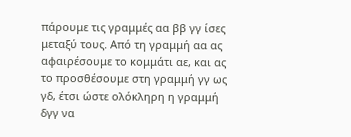πάρουμε τις γραμμές αα ββ γγ ίσες μεταξύ τους. Από τη γραμμή αα ας αφαιρέσουμε το κομμάτι αε, και ας το προσθέσουμε στη γραμμή γγ ως γδ, έτσι ώστε ολόκληρη η γραμμή δγγ να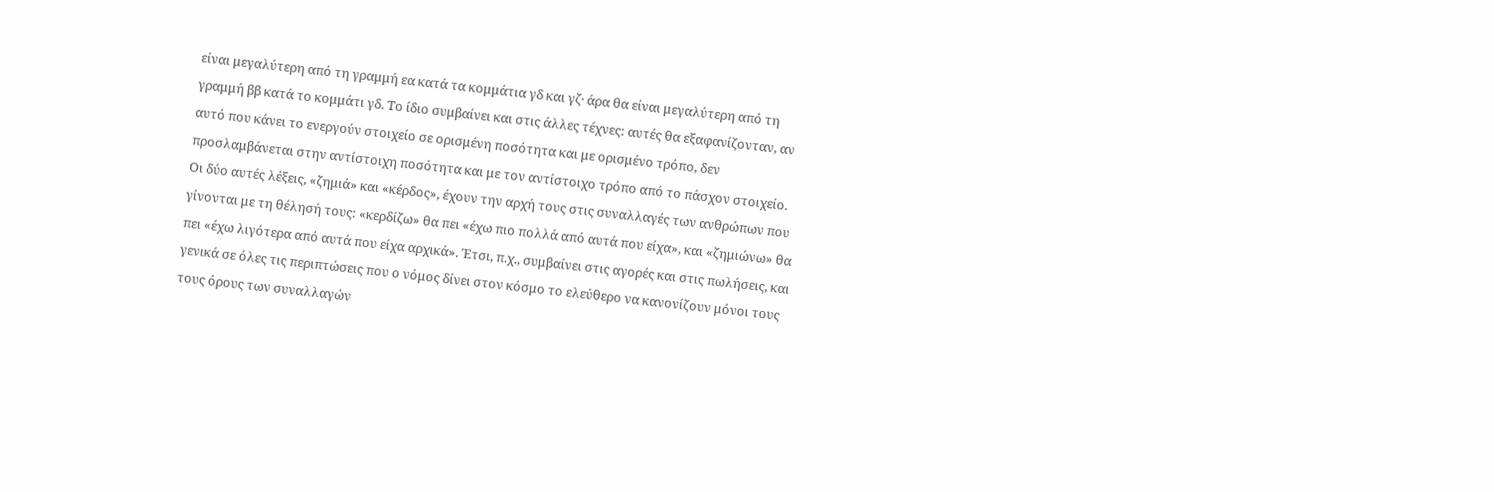είναι μεγαλύτερη από τη γραμμή εα κατά τα κομμάτια γδ και γζ· άρα θα είναι μεγαλύτερη από τη γραμμή ββ κατά το κομμάτι γδ. Το ίδιο συμβαίνει και στις άλλες τέχνες: αυτές θα εξαφανίζονταν, αν αυτό που κάνει το ενεργούν στοιχείο σε ορισμένη ποσότητα και με ορισμένο τρόπο, δεν προσλαμβάνεται στην αντίστοιχη ποσότητα και με τον αντίστοιχο τρόπο από το πάσχον στοιχείο. Οι δύο αυτές λέξεις, «ζημιά» και «κέρδος», έχουν την αρχή τους στις συναλλαγές των ανθρώπων που γίνονται με τη θέλησή τους: «κερδίζω» θα πει «έχω πιο πολλά από αυτά που είχα», και «ζημιώνω» θα πει «έχω λιγότερα από αυτά που είχα αρχικά». Έτσι, π.χ., συμβαίνει στις αγορές και στις πωλήσεις, και γενικά σε όλες τις περιπτώσεις που ο νόμος δίνει στον κόσμο το ελεύθερο να κανονίζουν μόνοι τους τους όρους των συναλλαγών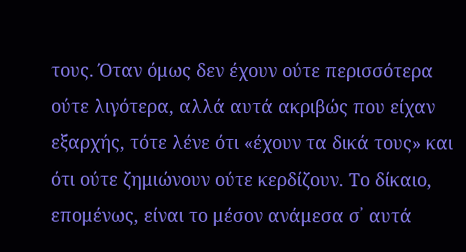τους. Όταν όμως δεν έχουν ούτε περισσότερα ούτε λιγότερα, αλλά αυτά ακριβώς που είχαν εξαρχής, τότε λένε ότι «έχουν τα δικά τους» και ότι ούτε ζημιώνουν ούτε κερδίζουν. Το δίκαιο, επομένως, είναι το μέσον ανάμεσα σ᾽ αυτά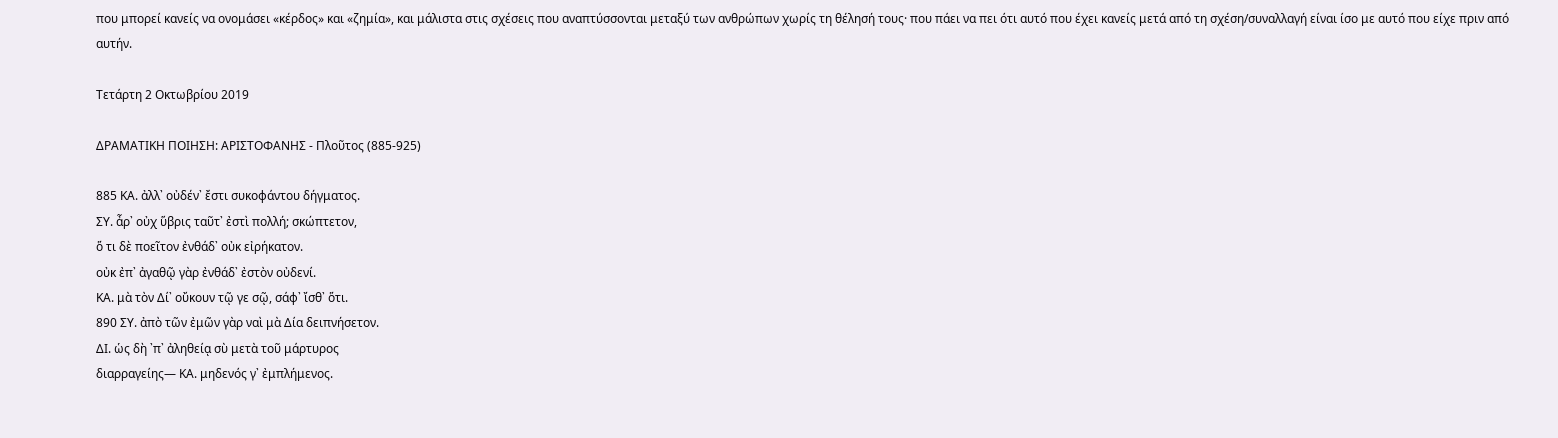που μπορεί κανείς να ονομάσει «κέρδος» και «ζημία», και μάλιστα στις σχέσεις που αναπτύσσονται μεταξύ των ανθρώπων χωρίς τη θέλησή τους· που πάει να πει ότι αυτό που έχει κανείς μετά από τη σχέση/συναλλαγή είναι ίσο με αυτό που είχε πριν από αυτήν.

Τετάρτη 2 Οκτωβρίου 2019

ΔΡΑΜΑΤΙΚΗ ΠΟΙΗΣΗ: ΑΡΙΣΤΟΦΑΝΗΣ - Πλοῦτος (885-925)

885 ΚΑ. ἀλλ᾽ οὐδέν᾽ ἔστι συκοφάντου δήγματος.
ΣΥ. ἆρ᾽ οὐχ ὕβρις ταῦτ᾽ ἐστὶ πολλή; σκώπτετον,
ὅ τι δὲ ποεῖτον ἐνθάδ᾽ οὐκ εἰρήκατον.
οὐκ ἐπ᾽ ἀγαθῷ γὰρ ἐνθάδ᾽ ἐστὸν οὐδενί.
ΚΑ. μὰ τὸν Δί᾽ οὔκουν τῷ γε σῷ, σάφ᾽ ἴσθ᾽ ὅτι.
890 ΣΥ. ἀπὸ τῶν ἐμῶν γὰρ ναὶ μὰ Δία δειπνήσετον.
ΔΙ. ὡς δὴ ᾽π᾽ ἀληθείᾳ σὺ μετὰ τοῦ μάρτυρος
διαρραγείης— ΚΑ. μηδενός γ᾽ ἐμπλήμενος.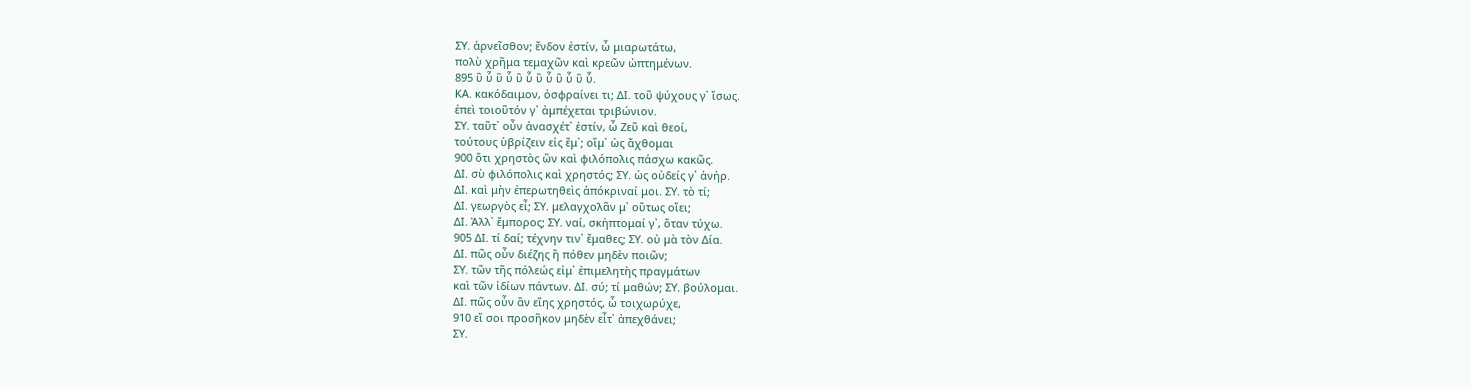ΣΥ. ἀρνεῖσθον; ἔνδον ἐστίν, ὦ μιαρωτάτω,
πολὺ χρῆμα τεμαχῶν καὶ κρεῶν ὠπτημένων.
895 ὓ ὗ ὓ ὗ ὓ ὗ ὓ ὗ ὓ ὗ ὓ ὗ.
ΚΑ. κακόδαιμον, ὀσφραίνει τι; ΔΙ. τοῦ ψύχους γ᾽ ἴσως.
ἐπεὶ τοιοῦτόν γ᾽ ἀμπέχεται τριβώνιον.
ΣΥ. ταῦτ᾽ οὖν ἀνασχέτ᾽ ἐστίν, ὦ Ζεῦ καὶ θεοί,
τούτους ὑβρίζειν εἰς ἔμ᾽; οἴμ᾽ ὡς ἄχθομαι
900 ὅτι χρηστὸς ὢν καὶ φιλόπολις πάσχω κακῶς.
ΔΙ. σὺ φιλόπολις καὶ χρηστός; ΣΥ. ὡς οὐδείς γ᾽ ἀνήρ.
ΔΙ. καὶ μὴν ἐπερωτηθεὶς ἀπόκριναί μοι. ΣΥ. τὸ τί;
ΔΙ. γεωργὸς εἶ; ΣΥ. μελαγχολᾶν μ᾽ οὕτως οἴει;
ΔΙ. Ἀλλ᾽ ἔμπορος; ΣΥ. ναί, σκήπτομαί γ᾽, ὅταν τύχω.
905 ΔΙ. τί δαί; τέχνην τιν᾽ ἔμαθες; ΣΥ. οὐ μὰ τὸν Δία.
ΔΙ. πῶς οὖν διέζης ἢ πόθεν μηδὲν ποιῶν;
ΣΥ. τῶν τῆς πόλεώς εἰμ᾽ ἐπιμελητὴς πραγμάτων
καὶ τῶν ἰδίων πάντων. ΔΙ. σύ; τί μαθών; ΣΥ. βούλομαι.
ΔΙ. πῶς οὖν ἂν εἴης χρηστός, ὦ τοιχωρύχε,
910 εἴ σοι προσῆκον μηδὲν εἶτ᾽ ἀπεχθάνει;
ΣΥ.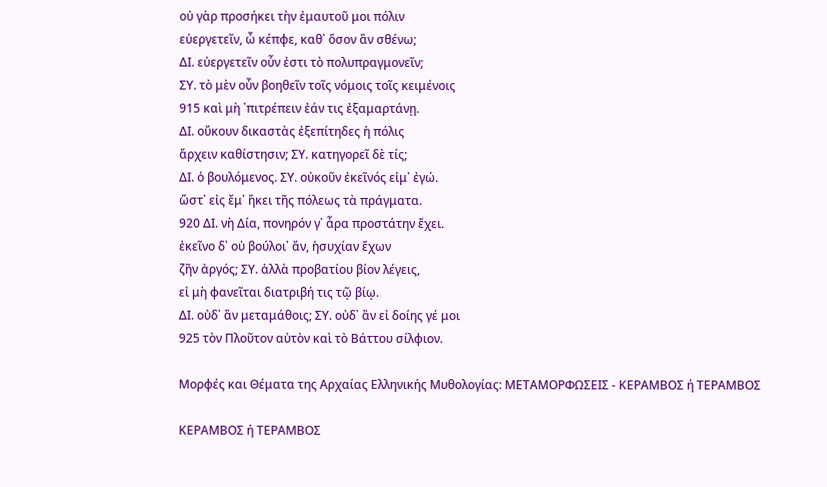οὐ γὰρ προσήκει τὴν ἐμαυτοῦ μοι πόλιν
εὐεργετεῖν, ὦ κέπφε, καθ᾽ ὅσον ἂν σθένω;
ΔΙ. εὐεργετεῖν οὖν ἐστι τὸ πολυπραγμονεῖν;
ΣΥ. τὸ μὲν οὖν βοηθεῖν τοῖς νόμοις τοῖς κειμένοις
915 καὶ μὴ ᾽πιτρέπειν ἐάν τις ἐξαμαρτάνῃ.
ΔΙ. οὔκουν δικαστὰς ἐξεπίτηδες ἡ πόλις
ἄρχειν καθίστησιν; ΣΥ. κατηγορεῖ δὲ τίς;
ΔΙ. ὁ βουλόμενος. ΣΥ. οὐκοῦν ἐκεῖνός εἰμ᾽ ἐγώ.
ὥστ᾽ εἰς ἔμ᾽ ἥκει τῆς πόλεως τὰ πράγματα.
920 ΔΙ. νὴ Δία, πονηρόν γ᾽ ἆρα προστάτην ἔχει.
ἐκεῖνο δ᾽ οὐ βούλοι᾽ ἄν, ἡσυχίαν ἔχων
ζῆν ἀργός; ΣΥ. ἀλλὰ προβατίου βίον λέγεις,
εἰ μὴ φανεῖται διατριβή τις τῷ βίῳ.
ΔΙ. οὐδ᾽ ἂν μεταμάθοις; ΣΥ. οὐδ᾽ ἂν εἰ δοίης γέ μοι
925 τὸν Πλοῦτον αὐτὸν καὶ τὸ Βάττου σίλφιον.

Μορφές και Θέματα της Αρχαίας Ελληνικής Μυθολογίας: ΜΕΤΑΜΟΡΦΩΣΕΙΣ - ΚΕΡΑΜΒΟΣ ή ΤΕΡΑΜΒΟΣ

ΚΕΡΑΜΒΟΣ ή ΤΕΡΑΜΒΟΣ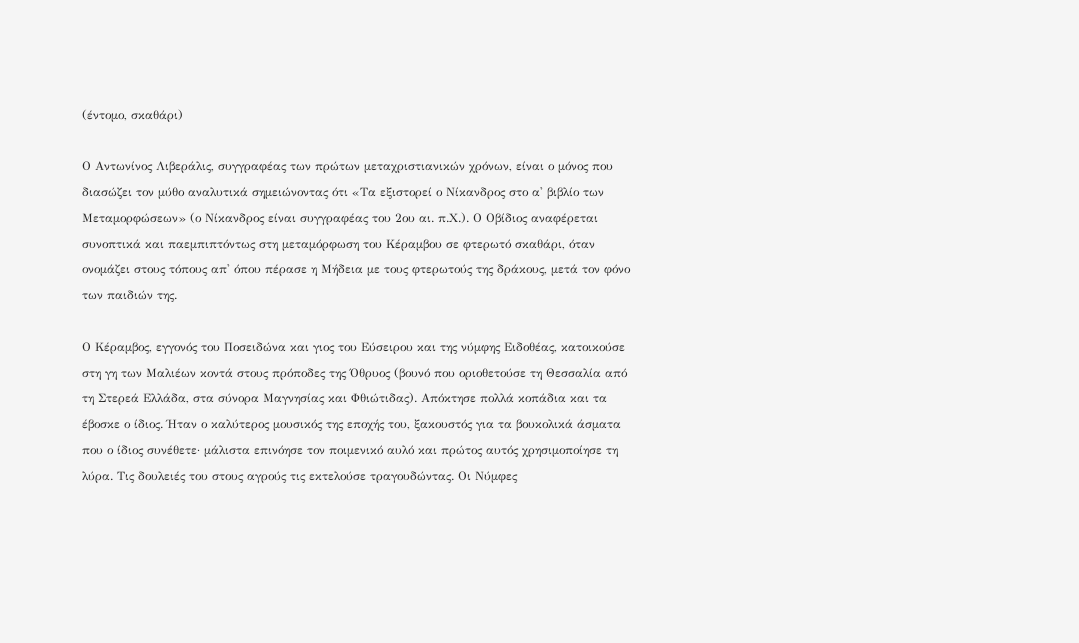(έντομο, σκαθάρι)

Ο Αντωνίνος Λιβεράλις, συγγραφέας των πρώτων μεταχριστιανικών χρόνων, είναι ο μόνος που διασώζει τον μύθο αναλυτικά σημειώνοντας ότι «Τα εξιστορεί ο Νίκανδρος στο α' βιβλίο των Μεταμορφώσεων» (ο Νίκανδρος είναι συγγραφέας του 2ου αι. π.Χ.). Ο Οβίδιος αναφέρεται συνοπτικά και παεμπιπτόντως στη μεταμόρφωση του Κέραμβου σε φτερωτό σκαθάρι, όταν ονομάζει στους τόπους απ' όπου πέρασε η Μήδεια με τους φτερωτούς της δράκους, μετά τον φόνο των παιδιών της.

Ο Κέραμβος, εγγονός του Ποσειδώνα και γιος του Εύσειρου και της νύμφης Ειδοθέας, κατοικούσε στη γη των Μαλιέων κοντά στους πρόποδες της Όθρυος (βουνό που οριοθετούσε τη Θεσσαλία από τη Στερεά Ελλάδα, στα σύνορα Μαγνησίας και Φθιώτιδας). Απόκτησε πολλά κοπάδια και τα έβοσκε ο ίδιος. Ήταν ο καλύτερος μουσικός της εποχής του, ξακουστός για τα βουκολικά άσματα που ο ίδιος συνέθετε· μάλιστα επινόησε τον ποιμενικό αυλό και πρώτος αυτός χρησιμοποίησε τη λύρα. Τις δουλειές του στους αγρούς τις εκτελούσε τραγουδώντας. Οι Νύμφες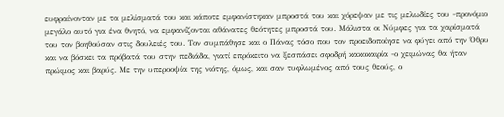ευφραίνονταν με τα μελίσματά του και κάποτε εμφανίστηκαν μπροστά του και χόρεψαν με τις μελωδίες του -προνόμιο μεγάλο αυτό για ένα θνητό, να εμφανίζονται αθάνατες θεότητες μπροστά του. Μάλιστα οι Νύμφες για τα χαρίσματά του τον βοηθούσαν στις δουλειές του. Τον συμπάθησε και ο Πάνας τόσο που τον προειδοποίησε να φύγει από την Όθρυ και να βόσκει τα πρόβατά του στην πεδιάδα, γιατί επρόκειτο να ξεσπάσει σφοδρή κακοκαιρία -ο χειμώνας θα ήταν πρώιμος και βαρύς. Με την υπεροοψία της νιότης, όμως, και σαν τυφλωμένος από τους θεούς, ο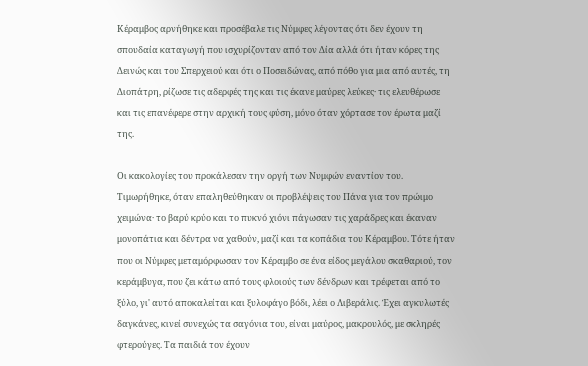Κέραμβος αρνήθηκε και προσέβαλε τις Νύμφες λέγοντας ότι δεν έχουν τη σπουδαία καταγωγή που ισχυρίζονταν από τον Δία αλλά ότι ήταν κόρες της Δεινώς και του Σπερχειού και ότι ο Ποσειδώνας, από πόθο για μια από αυτές, τη Διοπάτρη, ρίζωσε τις αδερφές της και τις έκανε μαύρες λεύκες· τις ελευθέρωσε και τις επανέφερε στην αρχική τους φύση, μόνο όταν χόρτασε τον έρωτα μαζί της.

Οι κακολογίες του προκάλεσαν την οργή των Νυμφών εναντίον του. Τιμωρήθηκε, όταν επαληθεύθηκαν οι προβλέψεις του Πάνα για τον πρώιμο χειμώνα· το βαρύ κρύο και το πυκνό χιόνι πάγωσαν τις χαράδρες και έκαναν μονοπάτια και δέντρα να χαθούν, μαζί και τα κοπάδια του Κέραμβου. Τότε ήταν που οι Νύμφες μεταμόρφωσαν τον Κέραμβο σε ένα είδος μεγάλου σκαθαριού, τον κεράμβυγα, που ζει κάτω από τους φλοιούς των δένδρων και τρέφεται από το ξύλο, γι' αυτό αποκαλείται και ξυλοφάγο βόδι, λέει ο Λιβεράλις. Έχει αγκυλωτές δαγκάνες, κινεί συνεχώς τα σαγόνια του, είναι μαύρος, μακρουλός, με σκληρές φτερούγες. Τα παιδιά τον έχουν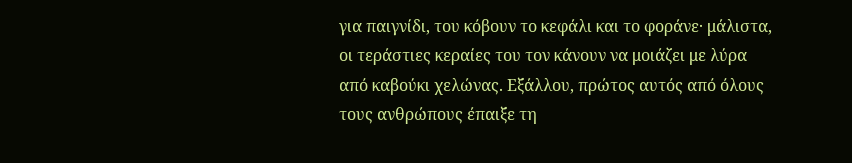για παιγνίδι, του κόβουν το κεφάλι και το φοράνε· μάλιστα, οι τεράστιες κεραίες του τον κάνουν να μοιάζει με λύρα από καβούκι χελώνας. Εξάλλου, πρώτος αυτός από όλους τους ανθρώπους έπαιξε τη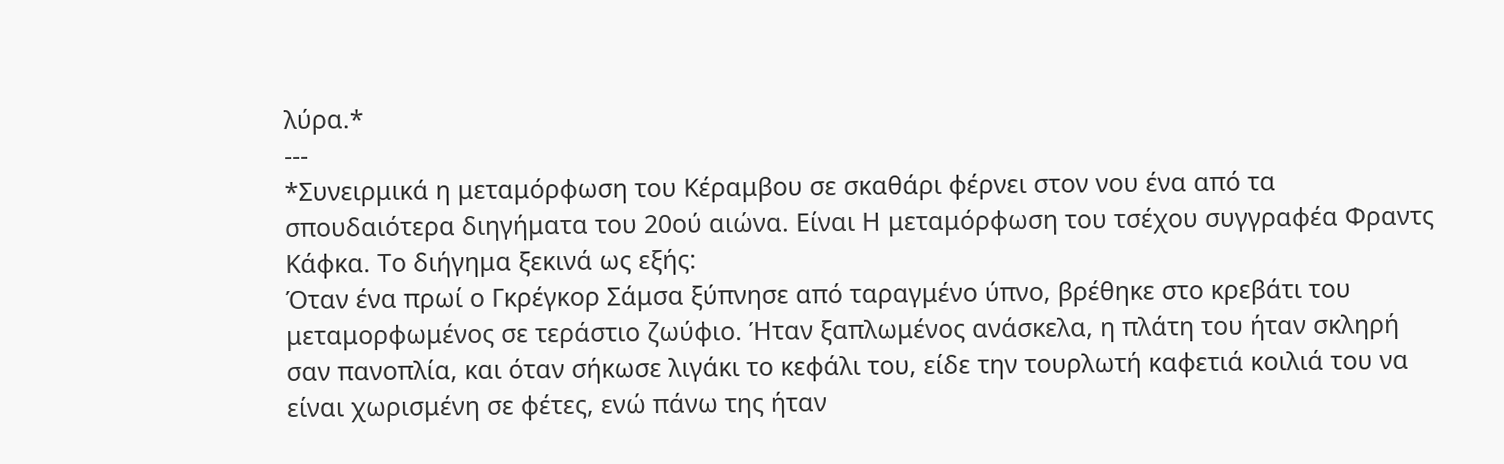λύρα.*
---
*Συνειρμικά η μεταμόρφωση του Κέραμβου σε σκαθάρι φέρνει στον νου ένα από τα σπουδαιότερα διηγήματα του 20ού αιώνα. Είναι Η μεταμόρφωση του τσέχου συγγραφέα Φραντς Κάφκα. Το διήγημα ξεκινά ως εξής:
Όταν ένα πρωί ο Γκρέγκορ Σάμσα ξύπνησε από ταραγμένο ύπνο, βρέθηκε στο κρεβάτι του μεταμορφωμένος σε τεράστιο ζωύφιο. Ήταν ξαπλωμένος ανάσκελα, η πλάτη του ήταν σκληρή σαν πανοπλία, και όταν σήκωσε λιγάκι το κεφάλι του, είδε την τουρλωτή καφετιά κοιλιά του να είναι χωρισμένη σε φέτες, ενώ πάνω της ήταν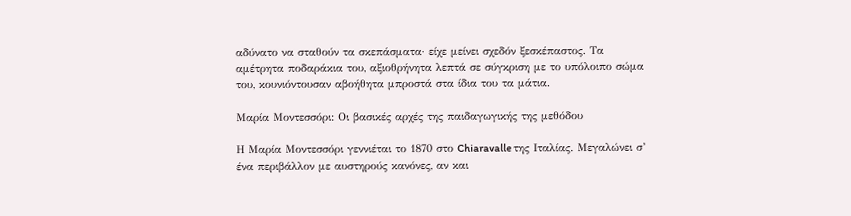αδύνατο να σταθούν τα σκεπάσματα· είχε μείνει σχεδόν ξεσκέπαστος. Τα αμέτρητα ποδαράκια του, αξιοθρήνητα λεπτά σε σύγκριση με το υπόλοιπο σώμα του, κουνιόντουσαν αβοήθητα μπροστά στα ίδια του τα μάτια.

Μαρία Μοντεσσόρι: Οι βασικές αρχές της παιδαγωγικής της μεθόδου

Η Μαρία Μοντεσσόρι γεννιέται το 1870 στο Chiaravalle της Ιταλίας. Μεγαλώνει σ’ ένα περιβάλλον με αυστηρούς κανόνες, αν και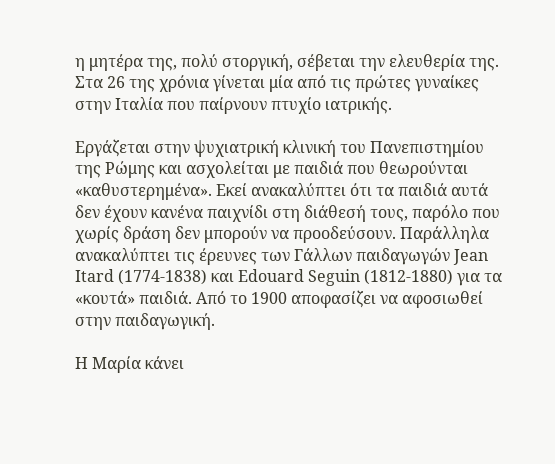η μητέρα της, πολύ στοργική, σέβεται την ελευθερία της. Στα 26 της χρόνια γίνεται μία από τις πρώτες γυναίκες στην Ιταλία που παίρνουν πτυχίο ιατρικής.

Εργάζεται στην ψυχιατρική κλινική του Πανεπιστημίου της Ρώμης και ασχολείται με παιδιά που θεωρούνται «καθυστερημένα». Εκεί ανακαλύπτει ότι τα παιδιά αυτά δεν έχουν κανένα παιχνίδι στη διάθεσή τους, παρόλο που χωρίς δράση δεν μπορούν να προοδεύσουν. Παράλληλα ανακαλύπτει τις έρευνες των Γάλλων παιδαγωγών Jean Itard (1774-1838) και Edouard Seguin (1812-1880) για τα «κουτά» παιδιά. Από το 1900 αποφασίζει να αφοσιωθεί στην παιδαγωγική.

Η Μαρία κάνει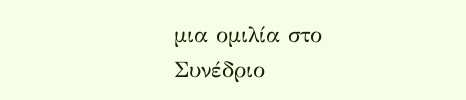μια ομιλία στο Συνέδριο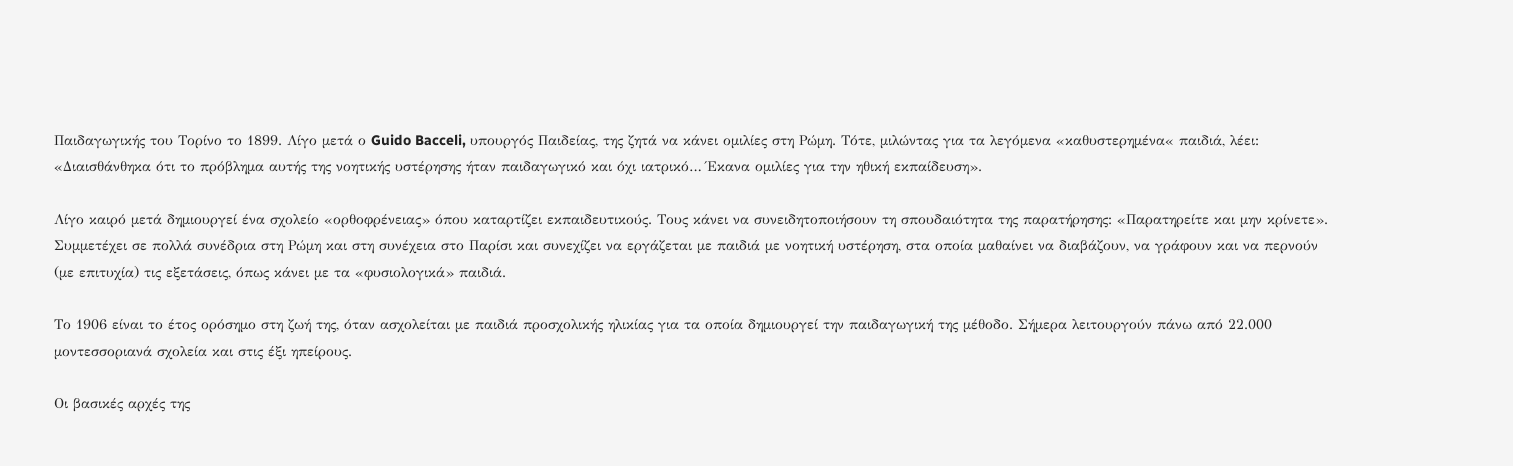Παιδαγωγικής του Τορίνο το 1899. Λίγο μετά ο Guido Bacceli, υπουργός Παιδείας, της ζητά να κάνει ομιλίες στη Ρώμη. Τότε, μιλώντας για τα λεγόμενα «καθυστερημένα« παιδιά, λέει: «Διαισθάνθηκα ότι το πρόβλημα αυτής της νοητικής υστέρησης ήταν παιδαγωγικό και όχι ιατρικό… Έκανα ομιλίες για την ηθική εκπαίδευση».

Λίγο καιρό μετά δημιουργεί ένα σχολείο «ορθοφρένειας» όπου καταρτίζει εκπαιδευτικούς. Τους κάνει να συνειδητοποιήσουν τη σπουδαιότητα της παρατήρησης: «Παρατηρείτε και μην κρίνετε». Συμμετέχει σε πολλά συνέδρια στη Ρώμη και στη συνέχεια στο Παρίσι και συνεχίζει να εργάζεται με παιδιά με νοητική υστέρηση, στα οποία μαθαίνει να διαβάζουν, να γράφουν και να περνούν (με επιτυχία) τις εξετάσεις, όπως κάνει με τα «φυσιολογικά» παιδιά.

Το 1906 είναι το έτος ορόσημο στη ζωή της, όταν ασχολείται με παιδιά προσχολικής ηλικίας για τα οποία δημιουργεί την παιδαγωγική της μέθοδο. Σήμερα λειτουργούν πάνω από 22.000 μοντεσσοριανά σχολεία και στις έξι ηπείρους.

Οι βασικές αρχές της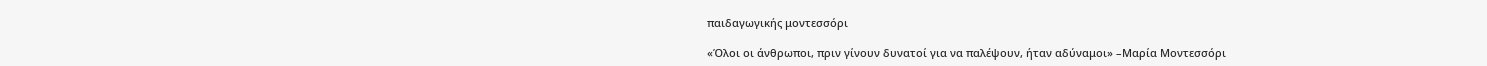παιδαγωγικής μοντεσσόρι

«Όλοι οι άνθρωποι, πριν γίνουν δυνατοί για να παλέψουν, ήταν αδύναμοι» –Μαρία Μοντεσσόρι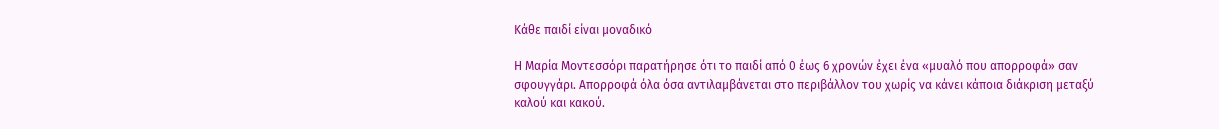Κάθε παιδί είναι μοναδικό

Η Μαρία Μοντεσσόρι παρατήρησε ότι το παιδί από 0 έως 6 χρονών έχει ένα «μυαλό που απορροφά» σαν σφουγγάρι. Απορροφά όλα όσα αντιλαμβάνεται στο περιβάλλον του χωρίς να κάνει κάποια διάκριση μεταξύ καλού και κακού.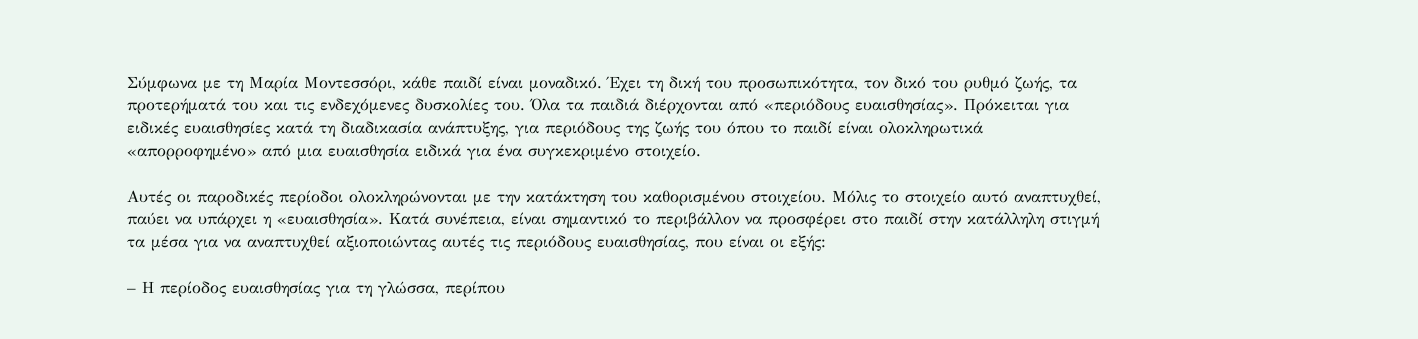Σύμφωνα με τη Μαρία Μοντεσσόρι, κάθε παιδί είναι μοναδικό. Έχει τη δική του προσωπικότητα, τον δικό του ρυθμό ζωής, τα προτερήματά του και τις ενδεχόμενες δυσκολίες του. Όλα τα παιδιά διέρχονται από «περιόδους ευαισθησίας». Πρόκειται για ειδικές ευαισθησίες κατά τη διαδικασία ανάπτυξης, για περιόδους της ζωής του όπου το παιδί είναι ολοκληρωτικά «απορροφημένο» από μια ευαισθησία ειδικά για ένα συγκεκριμένο στοιχείο.

Αυτές οι παροδικές περίοδοι ολοκληρώνονται με την κατάκτηση του καθορισμένου στοιχείου. Μόλις το στοιχείο αυτό αναπτυχθεί, παύει να υπάρχει η «ευαισθησία». Κατά συνέπεια, είναι σημαντικό το περιβάλλον να προσφέρει στο παιδί στην κατάλληλη στιγμή τα μέσα για να αναπτυχθεί αξιοποιώντας αυτές τις περιόδους ευαισθησίας, που είναι οι εξής:

– Η περίοδος ευαισθησίας για τη γλώσσα, περίπου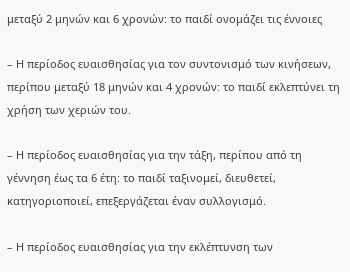μεταξύ 2 μηνών και 6 χρονών: το παιδί ονομάζει τις έννοιες

– Η περίοδος ευαισθησίας για τον συντονισμό των κινήσεων, περίπου μεταξύ 18 μηνών και 4 χρονών: το παιδί εκλεπτύνει τη χρήση των χεριών του.

– Η περίοδος ευαισθησίας για την τάξη, περίπου από τη γέννηση έως τα 6 έτη: το παιδί ταξινομεί, διευθετεί, κατηγοριοποιεί, επεξεργάζεται έναν συλλογισμό.

– Η περίοδος ευαισθησίας για την εκλέπτυνση των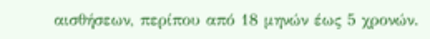αισθήσεων, περίπου από 18 μηνών έως 5 χρονών.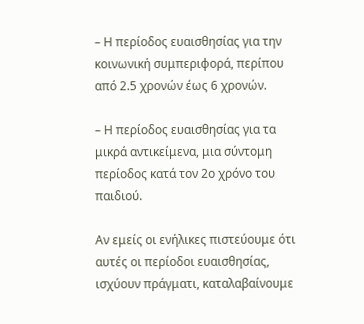– Η περίοδος ευαισθησίας για την κοινωνική συμπεριφορά, περίπου από 2.5 χρονών έως 6 χρονών.

– Η περίοδος ευαισθησίας για τα μικρά αντικείμενα, μια σύντομη περίοδος κατά τον 2ο χρόνο του παιδιού.

Αν εμείς οι ενήλικες πιστεύουμε ότι αυτές οι περίοδοι ευαισθησίας, ισχύουν πράγματι, καταλαβαίνουμε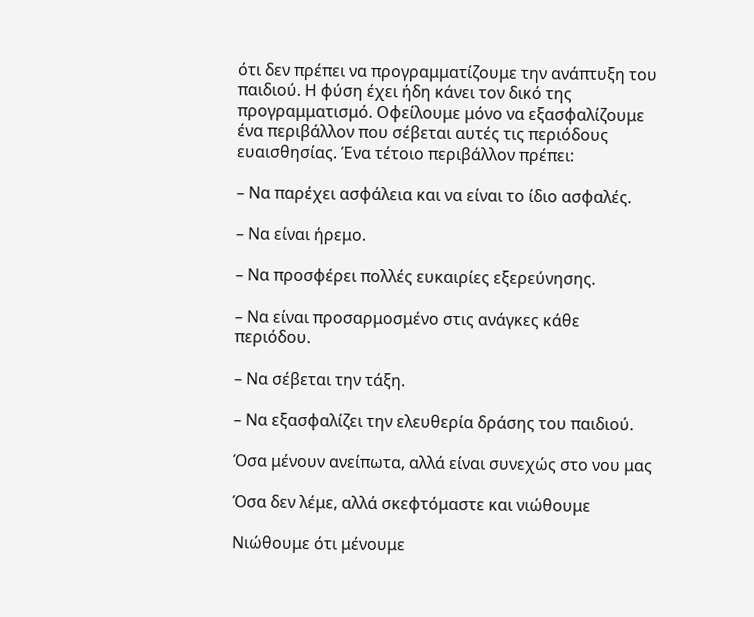ότι δεν πρέπει να προγραμματίζουμε την ανάπτυξη του παιδιού. Η φύση έχει ήδη κάνει τον δικό της προγραμματισμό. Οφείλουμε μόνο να εξασφαλίζουμε ένα περιβάλλον που σέβεται αυτές τις περιόδους ευαισθησίας. Ένα τέτοιο περιβάλλον πρέπει:

– Να παρέχει ασφάλεια και να είναι το ίδιο ασφαλές.

– Να είναι ήρεμο.

– Να προσφέρει πολλές ευκαιρίες εξερεύνησης.

– Να είναι προσαρμοσμένο στις ανάγκες κάθε περιόδου.

– Να σέβεται την τάξη.

– Να εξασφαλίζει την ελευθερία δράσης του παιδιού.

Όσα μένουν ανείπωτα, αλλά είναι συνεχώς στο νου μας

Όσα δεν λέμε, αλλά σκεφτόμαστε και νιώθουμε

Νιώθουμε ότι μένουμε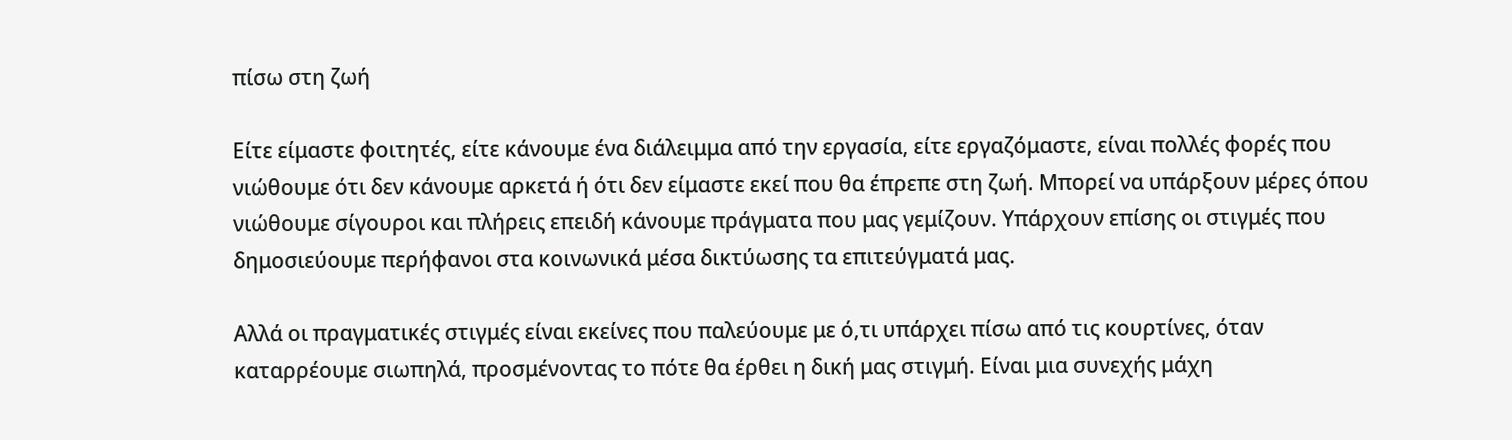πίσω στη ζωή

Είτε είμαστε φοιτητές, είτε κάνουμε ένα διάλειμμα από την εργασία, είτε εργαζόμαστε, είναι πολλές φορές που νιώθουμε ότι δεν κάνουμε αρκετά ή ότι δεν είμαστε εκεί που θα έπρεπε στη ζωή. Μπορεί να υπάρξουν μέρες όπου νιώθουμε σίγουροι και πλήρεις επειδή κάνουμε πράγματα που μας γεμίζουν. Υπάρχουν επίσης οι στιγμές που δημοσιεύουμε περήφανοι στα κοινωνικά μέσα δικτύωσης τα επιτεύγματά μας.

Αλλά οι πραγματικές στιγμές είναι εκείνες που παλεύουμε με ό,τι υπάρχει πίσω από τις κουρτίνες, όταν καταρρέουμε σιωπηλά, προσμένοντας το πότε θα έρθει η δική μας στιγμή. Είναι μια συνεχής μάχη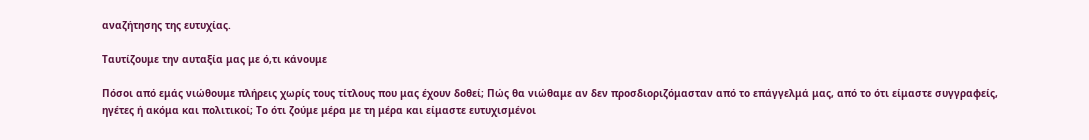αναζήτησης της ευτυχίας.

Ταυτίζουμε την αυταξία μας με ό,τι κάνουμε

Πόσοι από εμάς νιώθουμε πλήρεις χωρίς τους τίτλους που μας έχουν δοθεί; Πώς θα νιώθαμε αν δεν προσδιοριζόμασταν από το επάγγελμά μας, από το ότι είμαστε συγγραφείς, ηγέτες ή ακόμα και πολιτικοί; Το ότι ζούμε μέρα με τη μέρα και είμαστε ευτυχισμένοι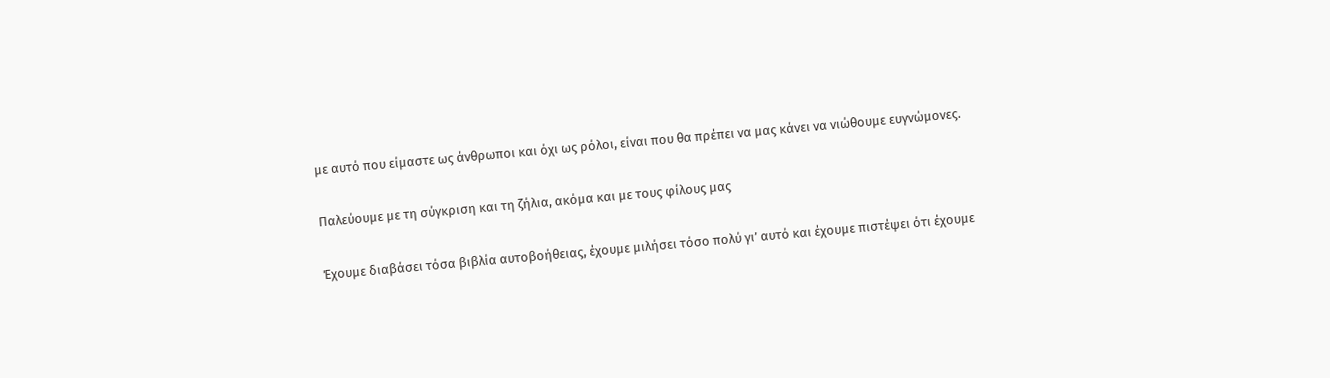με αυτό που είμαστε ως άνθρωποι και όχι ως ρόλοι, είναι που θα πρέπει να μας κάνει να νιώθουμε ευγνώμονες.

Παλεύουμε με τη σύγκριση και τη ζήλια, ακόμα και με τους φίλους μας

Έχουμε διαβάσει τόσα βιβλία αυτοβοήθειας, έχουμε μιλήσει τόσο πολύ γι’ αυτό και έχουμε πιστέψει ότι έχουμε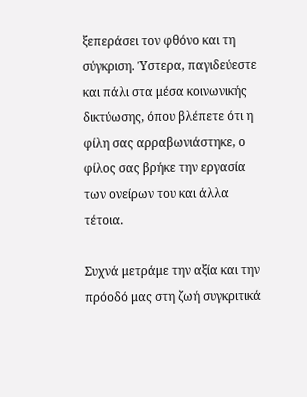ξεπεράσει τον φθόνο και τη σύγκριση. Ύστερα, παγιδεύεστε και πάλι στα μέσα κοινωνικής δικτύωσης, όπου βλέπετε ότι η φίλη σας αρραβωνιάστηκε, ο φίλος σας βρήκε την εργασία των ονείρων του και άλλα τέτοια.

Συχνά μετράμε την αξία και την πρόοδό μας στη ζωή συγκριτικά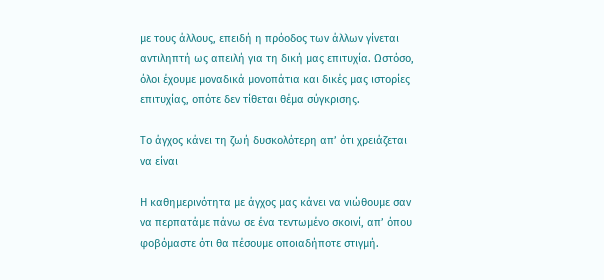με τους άλλους, επειδή η πρόοδος των άλλων γίνεται αντιληπτή ως απειλή για τη δική μας επιτυχία. Ωστόσο, όλοι έχουμε μοναδικά μονοπάτια και δικές μας ιστορίες επιτυχίας, οπότε δεν τίθεται θέμα σύγκρισης.

Το άγχος κάνει τη ζωή δυσκολότερη απ’ ότι χρειάζεται να είναι

Η καθημερινότητα με άγχος μας κάνει να νιώθουμε σαν να περπατάμε πάνω σε ένα τεντωμένο σκοινί, απ’ όπου φοβόμαστε ότι θα πέσουμε οποιαδήποτε στιγμή.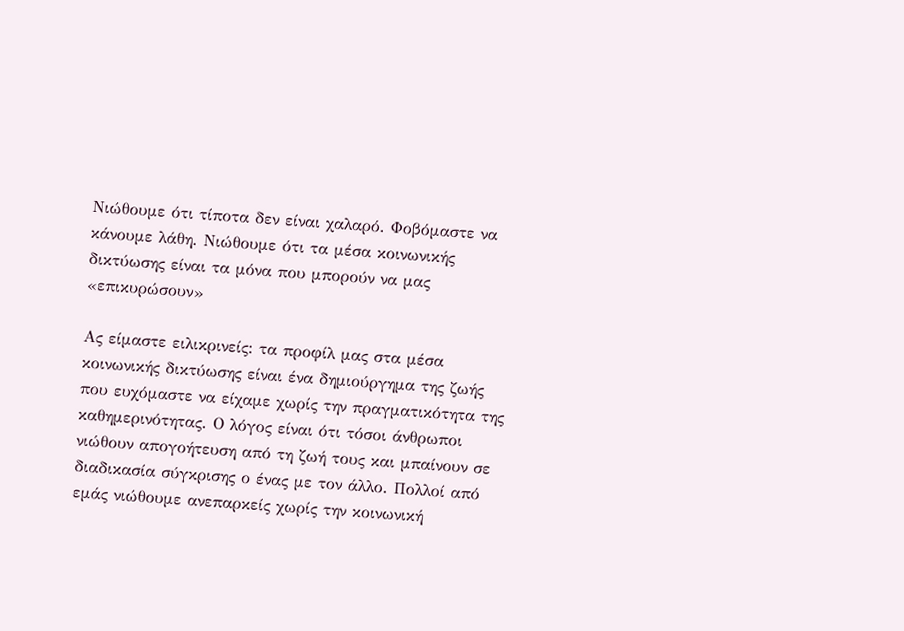Νιώθουμε ότι τίποτα δεν είναι χαλαρό. Φοβόμαστε να κάνουμε λάθη. Νιώθουμε ότι τα μέσα κοινωνικής δικτύωσης είναι τα μόνα που μπορούν να μας «επικυρώσουν»

Ας είμαστε ειλικρινείς: τα προφίλ μας στα μέσα κοινωνικής δικτύωσης είναι ένα δημιούργημα της ζωής που ευχόμαστε να είχαμε χωρίς την πραγματικότητα της καθημερινότητας. Ο λόγος είναι ότι τόσοι άνθρωποι νιώθουν απογοήτευση από τη ζωή τους και μπαίνουν σε διαδικασία σύγκρισης ο ένας με τον άλλο. Πολλοί από εμάς νιώθουμε ανεπαρκείς χωρίς την κοινωνική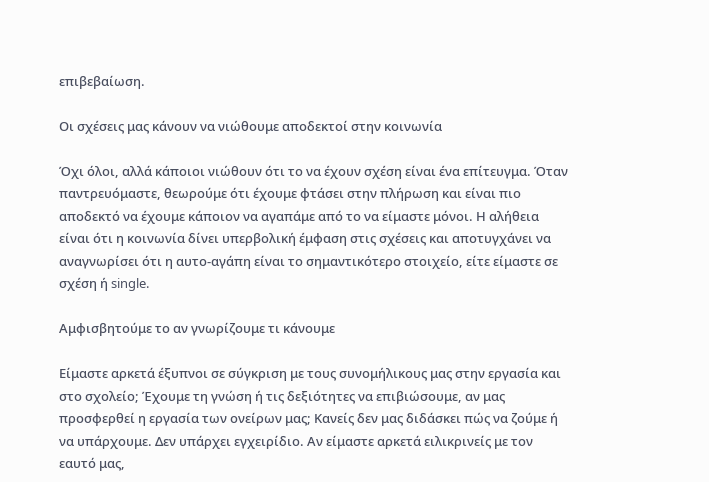επιβεβαίωση.

Οι σχέσεις μας κάνουν να νιώθουμε αποδεκτοί στην κοινωνία

Όχι όλοι, αλλά κάποιοι νιώθουν ότι το να έχουν σχέση είναι ένα επίτευγμα. Όταν παντρευόμαστε, θεωρούμε ότι έχουμε φτάσει στην πλήρωση και είναι πιο αποδεκτό να έχουμε κάποιον να αγαπάμε από το να είμαστε μόνοι. Η αλήθεια είναι ότι η κοινωνία δίνει υπερβολική έμφαση στις σχέσεις και αποτυγχάνει να αναγνωρίσει ότι η αυτο-αγάπη είναι το σημαντικότερο στοιχείο, είτε είμαστε σε σχέση ή single.

Αμφισβητούμε το αν γνωρίζουμε τι κάνουμε

Είμαστε αρκετά έξυπνοι σε σύγκριση με τους συνομήλικους μας στην εργασία και στο σχολείο; Έχουμε τη γνώση ή τις δεξιότητες να επιβιώσουμε, αν μας προσφερθεί η εργασία των ονείρων μας; Κανείς δεν μας διδάσκει πώς να ζούμε ή να υπάρχουμε. Δεν υπάρχει εγχειρίδιο. Αν είμαστε αρκετά ειλικρινείς με τον εαυτό μας,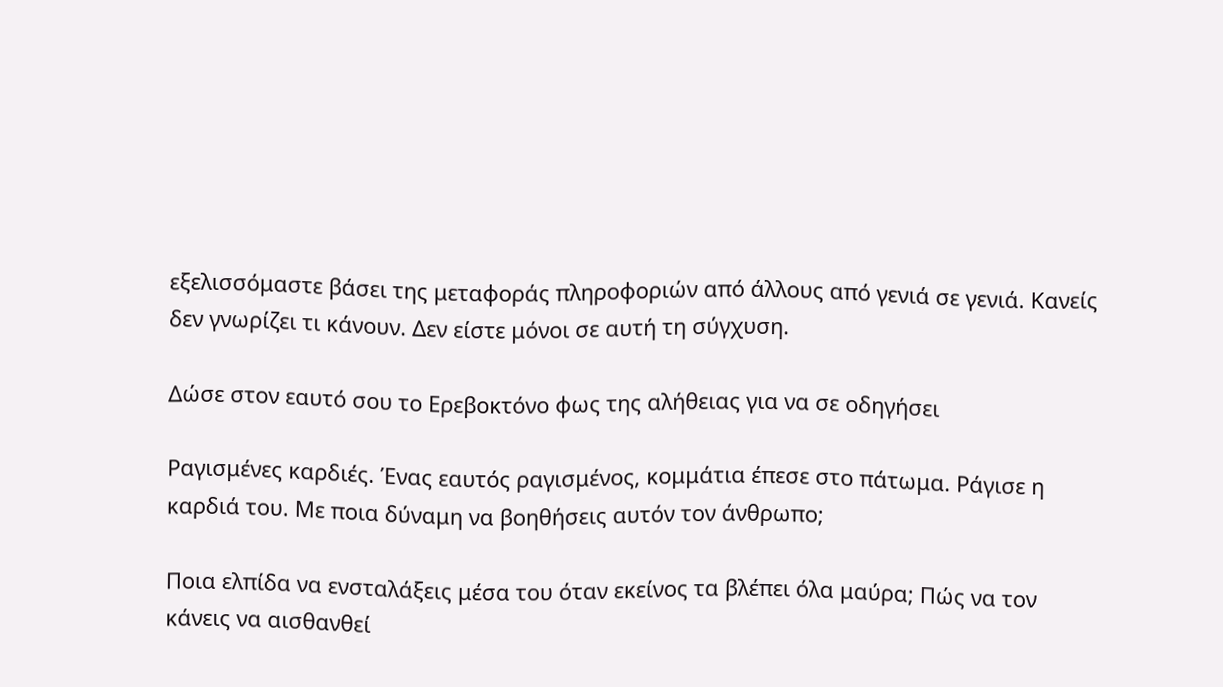εξελισσόμαστε βάσει της μεταφοράς πληροφοριών από άλλους από γενιά σε γενιά. Κανείς δεν γνωρίζει τι κάνουν. Δεν είστε μόνοι σε αυτή τη σύγχυση.

Δώσε στον εαυτό σου το Ερεβοκτόνο φως της αλήθειας για να σε οδηγήσει

Ραγισμένες καρδιές. Ένας εαυτός ραγισμένος, κομμάτια έπεσε στο πάτωμα. Ράγισε η καρδιά του. Με ποια δύναμη να βοηθήσεις αυτόν τον άνθρωπο;

Ποια ελπίδα να ενσταλάξεις μέσα του όταν εκείνος τα βλέπει όλα μαύρα; Πώς να τον κάνεις να αισθανθεί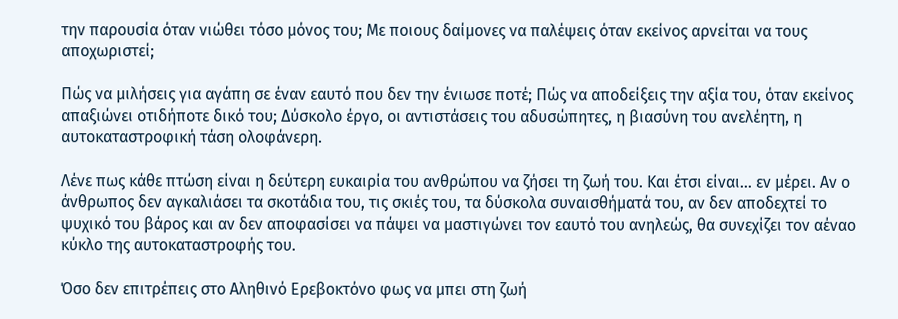την παρουσία όταν νιώθει τόσο μόνος του; Με ποιους δαίμονες να παλέψεις όταν εκείνος αρνείται να τους αποχωριστεί;

Πώς να μιλήσεις για αγάπη σε έναν εαυτό που δεν την ένιωσε ποτέ; Πώς να αποδείξεις την αξία του, όταν εκείνος απαξιώνει οτιδήποτε δικό του; Δύσκολο έργο, οι αντιστάσεις του αδυσώπητες, η βιασύνη του ανελέητη, η αυτοκαταστροφική τάση ολοφάνερη.

Λένε πως κάθε πτώση είναι η δεύτερη ευκαιρία του ανθρώπου να ζήσει τη ζωή του. Και έτσι είναι… εν μέρει. Αν ο άνθρωπος δεν αγκαλιάσει τα σκοτάδια του, τις σκιές του, τα δύσκολα συναισθήματά του, αν δεν αποδεχτεί το ψυχικό του βάρος και αν δεν αποφασίσει να πάψει να μαστιγώνει τον εαυτό του ανηλεώς, θα συνεχίζει τον αέναο κύκλο της αυτοκαταστροφής του.

Όσο δεν επιτρέπεις στο Αληθινό Ερεβοκτόνο φως να μπει στη ζωή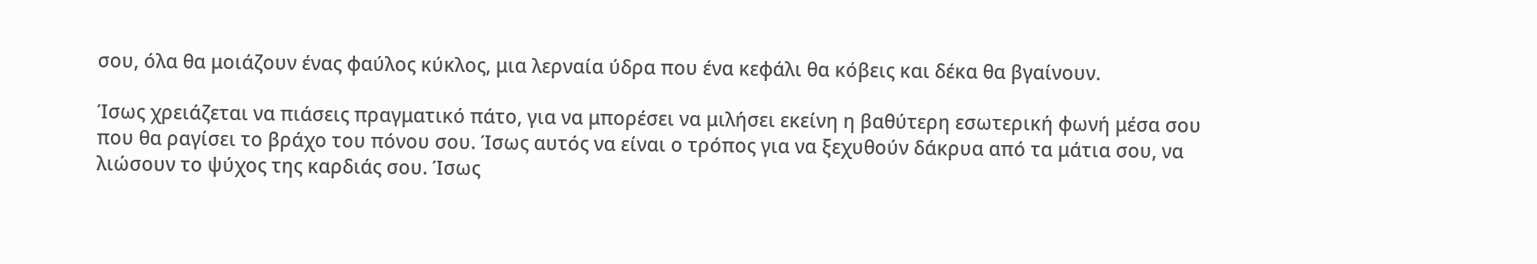σου, όλα θα μοιάζουν ένας φαύλος κύκλος, μια λερναία ύδρα που ένα κεφάλι θα κόβεις και δέκα θα βγαίνουν.

Ίσως χρειάζεται να πιάσεις πραγματικό πάτο, για να μπορέσει να μιλήσει εκείνη η βαθύτερη εσωτερική φωνή μέσα σου που θα ραγίσει το βράχο του πόνου σου. Ίσως αυτός να είναι ο τρόπος για να ξεχυθούν δάκρυα από τα μάτια σου, να λιώσουν το ψύχος της καρδιάς σου. Ίσως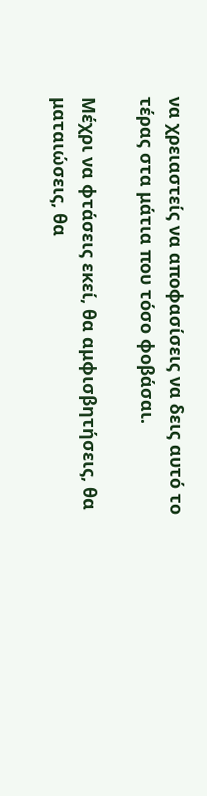να χρειαστείς να αποφασίσεις να δεις αυτό το τέρας στα μάτια που τόσο φοβάσαι.

Μέχρι να φτάσεις εκεί, θα αμφισβητήσεις, θα ματαιώσεις, θα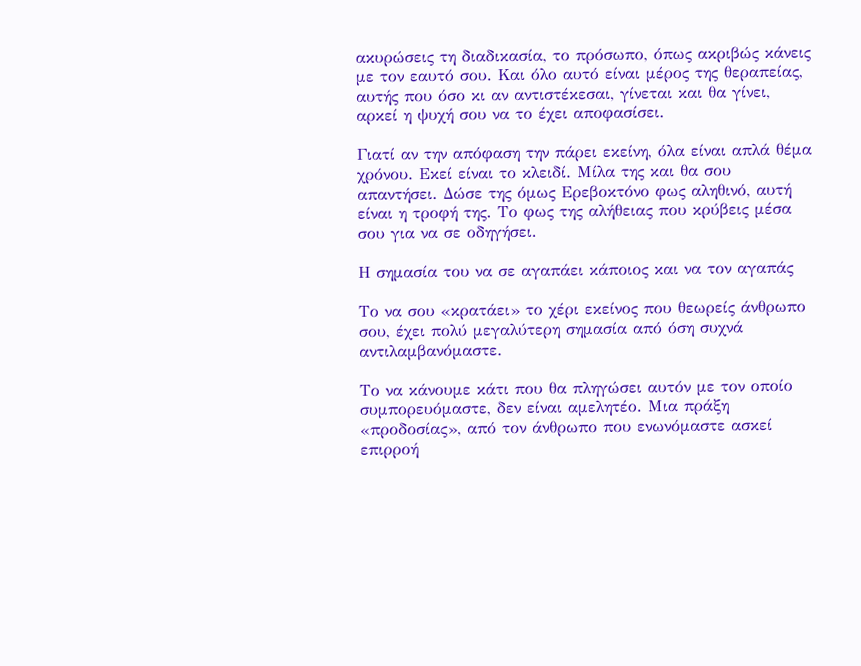ακυρώσεις τη διαδικασία, το πρόσωπο, όπως ακριβώς κάνεις με τον εαυτό σου. Και όλο αυτό είναι μέρος της θεραπείας, αυτής που όσο κι αν αντιστέκεσαι, γίνεται και θα γίνει, αρκεί η ψυχή σου να το έχει αποφασίσει.

Γιατί αν την απόφαση την πάρει εκείνη, όλα είναι απλά θέμα χρόνου. Εκεί είναι το κλειδί. Μίλα της και θα σου απαντήσει. Δώσε της όμως Ερεβοκτόνο φως αληθινό, αυτή είναι η τροφή της. Το φως της αλήθειας που κρύβεις μέσα σου για να σε οδηγήσει.

Η σημασία του να σε αγαπάει κάποιος και να τον αγαπάς

Το να σου «κρατάει» το χέρι εκείνος που θεωρείς άνθρωπο σου, έχει πολύ μεγαλύτερη σημασία από όση συχνά αντιλαμβανόμαστε.

Το να κάνουμε κάτι που θα πληγώσει αυτόν με τον οποίο συμπορευόμαστε, δεν είναι αμελητέο. Μια πράξη «προδοσίας», από τον άνθρωπο που ενωνόμαστε ασκεί επιρροή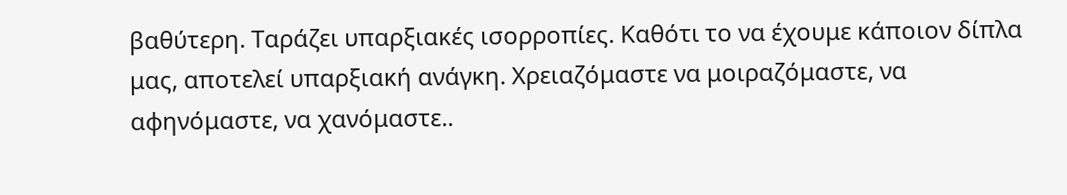βαθύτερη. Ταράζει υπαρξιακές ισορροπίες. Καθότι το να έχουμε κάποιον δίπλα μας, αποτελεί υπαρξιακή ανάγκη. Χρειαζόμαστε να μοιραζόμαστε, να αφηνόμαστε, να χανόμαστε..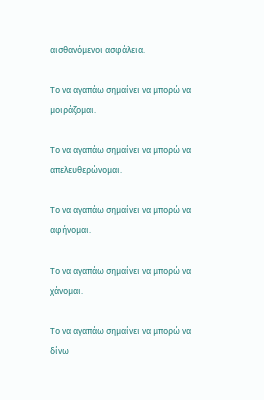αισθανόμενοι ασφάλεια.

Το να αγαπάω σημαίνει να μπορώ να μοιράζομαι.

Το να αγαπάω σημαίνει να μπορώ να απελευθερώνομαι.

Το να αγαπάω σημαίνει να μπορώ να αφήνομαι.

Το να αγαπάω σημαίνει να μπορώ να χάνομαι.

Το να αγαπάω σημαίνει να μπορώ να δίνω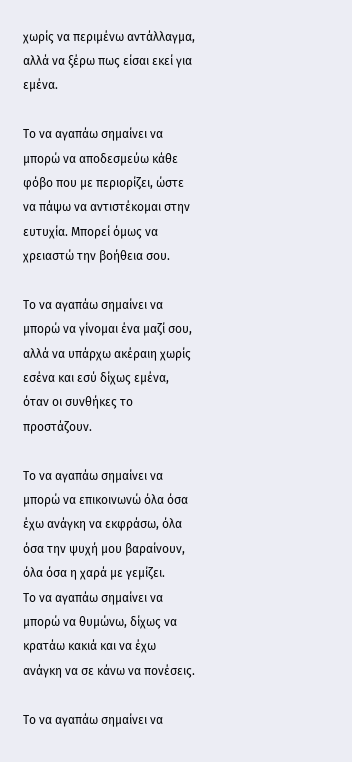χωρίς να περιμένω αντάλλαγμα, αλλά να ξέρω πως είσαι εκεί για εμένα.

Το να αγαπάω σημαίνει να μπορώ να αποδεσμεύω κάθε φόβο που με περιορίζει, ώστε να πάψω να αντιστέκομαι στην ευτυχία. Μπορεί όμως να χρειαστώ την βοήθεια σου.

Το να αγαπάω σημαίνει να μπορώ να γίνομαι ένα μαζί σου, αλλά να υπάρχω ακέραιη χωρίς εσένα και εσύ δίχως εμένα, όταν οι συνθήκες το προστάζουν.

Το να αγαπάω σημαίνει να μπορώ να επικοινωνώ όλα όσα έχω ανάγκη να εκφράσω, όλα όσα την ψυχή μου βαραίνουν, όλα όσα η χαρά με γεμίζει.
Το να αγαπάω σημαίνει να μπορώ να θυμώνω, δίχως να κρατάω κακιά και να έχω ανάγκη να σε κάνω να πονέσεις.

Το να αγαπάω σημαίνει να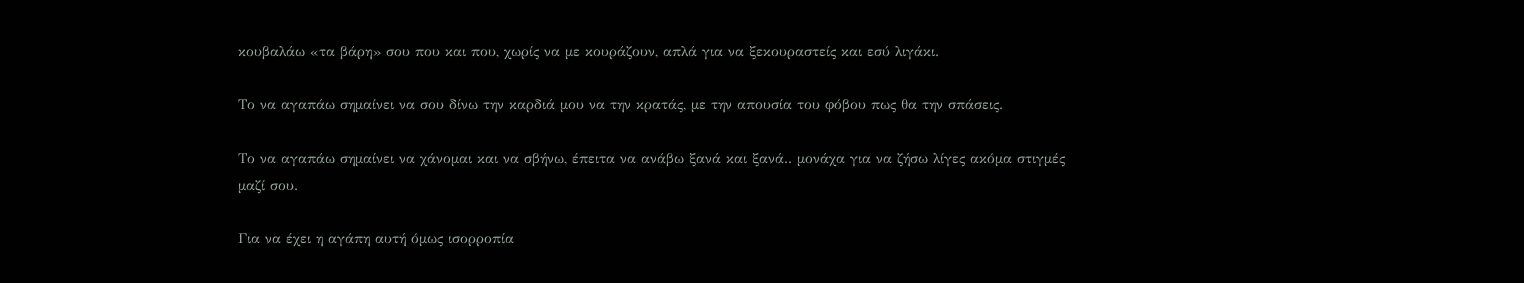κουβαλάω «τα βάρη» σου που και που, χωρίς να με κουράζουν, απλά για να ξεκουραστείς και εσύ λιγάκι.

Το να αγαπάω σημαίνει να σου δίνω την καρδιά μου να την κρατάς, με την απουσία του φόβου πως θα την σπάσεις.

Το να αγαπάω σημαίνει να χάνομαι και να σβήνω, έπειτα να ανάβω ξανά και ξανά.. μονάχα για να ζήσω λίγες ακόμα στιγμές μαζί σου.

Για να έχει η αγάπη αυτή όμως ισορροπία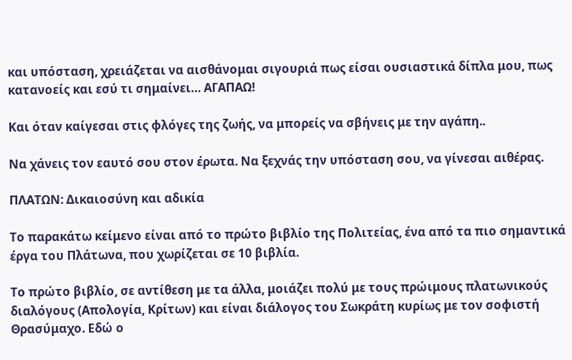και υπόσταση, χρειάζεται να αισθάνομαι σιγουριά πως είσαι ουσιαστικά δίπλα μου, πως κατανοείς και εσύ τι σημαίνει… ΑΓΑΠΑΩ!

Και όταν καίγεσαι στις φλόγες της ζωής, να μπορείς να σβήνεις με την αγάπη..

Να χάνεις τον εαυτό σου στον έρωτα. Να ξεχνάς την υπόσταση σου, να γίνεσαι αιθέρας.

ΠΛΑΤΩΝ: Δικαιοσύνη και αδικία

Το παρακάτω κείμενο είναι από το πρώτο βιβλίο της Πολιτείας, ένα από τα πιο σημαντικά έργα του Πλάτωνα, που χωρίζεται σε 10 βιβλία.

Tο πρώτο βιβλίο, σε αντίθεση με τα άλλα, μοιάζει πολύ με τους πρώιμους πλατωνικούς διαλόγους (Απολογία, Kρίτων) και είναι διάλογος του Σωκράτη κυρίως με τον σοφιστή Θρασύμαχο. Eδώ ο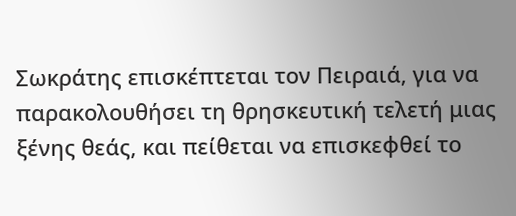Σωκράτης επισκέπτεται τον Πειραιά, για να παρακολουθήσει τη θρησκευτική τελετή μιας ξένης θεάς, και πείθεται να επισκεφθεί το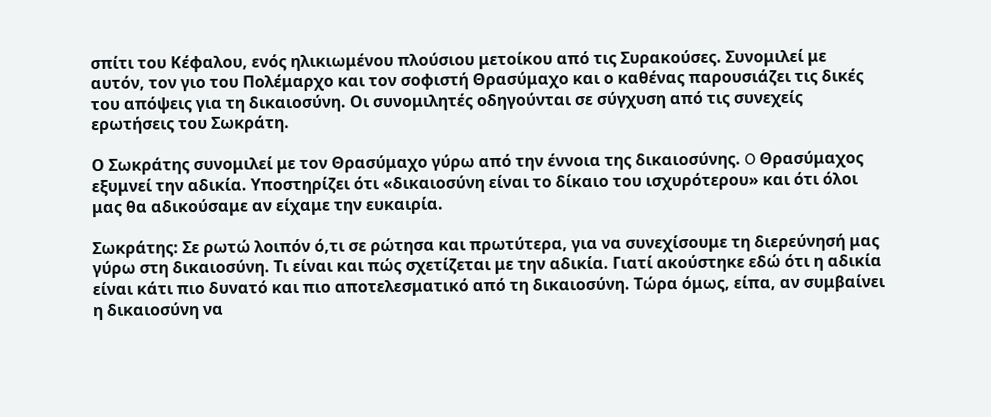σπίτι του Κέφαλου, ενός ηλικιωμένου πλούσιου μετοίκου από τις Συρακούσες. Συνομιλεί με αυτόν, τον γιο του Πολέμαρχο και τον σοφιστή Θρασύμαχο και ο καθένας παρουσιάζει τις δικές του απόψεις για τη δικαιοσύνη. Οι συνομιλητές οδηγούνται σε σύγχυση από τις συνεχείς ερωτήσεις του Σωκράτη.

Ο Σωκράτης συνομιλεί με τον Θρασύμαχο γύρω από την έννοια της δικαιοσύνης. O Θρασύμαχος εξυμνεί την αδικία. Yποστηρίζει ότι «δικαιοσύνη είναι το δίκαιο του ισχυρότερου» και ότι όλοι μας θα αδικούσαμε αν είχαμε την ευκαιρία.

Σωκράτης: Σε ρωτώ λοιπόν ό,τι σε ρώτησα και πρωτύτερα, για να συνεχίσουμε τη διερεύνησή μας γύρω στη δικαιοσύνη. Τι είναι και πώς σχετίζεται με την αδικία. Γιατί ακούστηκε εδώ ότι η αδικία είναι κάτι πιο δυνατό και πιο αποτελεσματικό από τη δικαιοσύνη. Τώρα όμως, είπα, αν συμβαίνει η δικαιοσύνη να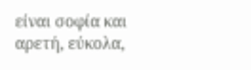είναι σοφία και αρετή, εύκολα,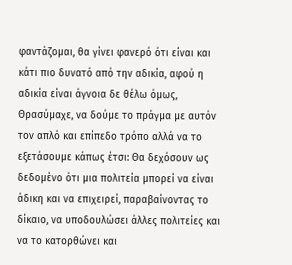φαντάζομαι, θα γίνει φανερό ότι είναι και κάτι πιο δυνατό από την αδικία, αφού η αδικία είναι άγνοια δε θέλω όμως, Θρασύμαχε, να δούμε το πράγμα με αυτόν τον απλό και επίπεδο τρόπο αλλά να το εξετάσουμε κάπως έτσι: Θα δεχόσουν ως δεδομένο ότι μια πολιτεία μπορεί να είναι άδικη και να επιχειρεί, παραβαίνοντας το δίκαιο, να υποδουλώσει άλλες πολιτείες και να το κατορθώνει και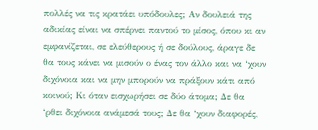πολλές να τις κρατάει υπόδουλες; Αν δουλειά της αδικίας είναι να σπέρνει παντού το μίσος, όπου κι αν εμφανίζεται, σε ελεύθερους ή σε δούλους, άραγε δε θα τους κάνει να μισούν ο ένας τον άλλο και να ‘χουν διχόνοια και να μην μπορούν να πράξουν κάτι από κοινού; Κι όταν εισχωρήσει σε δύο άτομα; Δε θα ‘ρθει διχόνοια ανάμεσά τους; Δε θα ‘χουν διαφορές,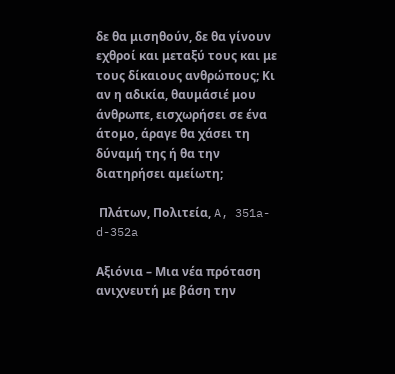δε θα μισηθούν, δε θα γίνουν εχθροί και μεταξύ τους και με τους δίκαιους ανθρώπους; Κι αν η αδικία, θαυμάσιέ μου άνθρωπε, εισχωρήσει σε ένα άτομο, άραγε θα χάσει τη δύναμή της ή θα την διατηρήσει αμείωτη;

 Πλάτων, Πολιτεία, A, 351a- d-352a

Αξιόνια – Μια νέα πρόταση ανιχνευτή με βάση την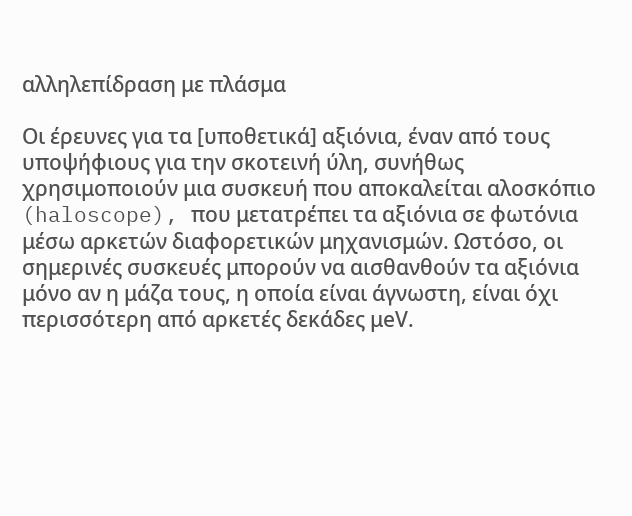αλληλεπίδραση με πλάσμα

Οι έρευνες για τα [υποθετικά] αξιόνια, έναν από τους υποψήφιους για την σκοτεινή ύλη, συνήθως χρησιμοποιούν μια συσκευή που αποκαλείται αλοσκόπιο (haloscope), που μετατρέπει τα αξιόνια σε φωτόνια μέσω αρκετών διαφορετικών μηχανισμών. Ωστόσο, οι σημερινές συσκευές μπορούν να αισθανθούν τα αξιόνια μόνο αν η μάζα τους, η οποία είναι άγνωστη, είναι όχι περισσότερη από αρκετές δεκάδες μeV.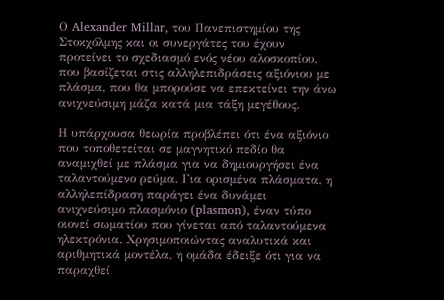Ο Alexander Millar, του Πανεπιστημίου της Στοκχόλμης και οι συνεργάτες του έχουν προτείνει το σχεδιασμό ενός νέου αλοσκοπίου, που βασίζεται στις αλληλεπιδράσεις αξιόνιου με πλάσμα, που θα μπορούσε να επεκτείνει την άνω ανιχνεύσιμη μάζα κατά μια τάξη μεγέθους.

Η υπάρχουσα θεωρία προβλέπει ότι ένα αξιόνιο που τοποθετείται σε μαγνητικό πεδίο θα αναμιχθεί με πλάσμα για να δημιουργήσει ένα ταλαντούμενο ρεύμα. Για ορισμένα πλάσματα, η αλληλεπίδραση παράγει ένα δυνάμει ανιχνεύσιμο πλασμόνιο (plasmon), έναν τύπο οιονεί σωματίου που γίνεται από ταλαντούμενα ηλεκτρόνια. Χρησιμοποιώντας αναλυτικά και αριθμητικά μοντέλα, η ομάδα έδειξε ότι για να παραχθεί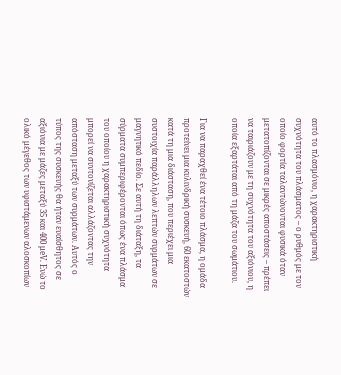αυτό το πλασμόνιο, η χαρακτηριστική συχνότητα του πλάσματος – ο ρυθμός με τον οποίο φορτία ταλαντώνονται φυσικά όταν μετατοπίζονται σε μικρές αποστάσεις – πρέπει να ταιριάζουν με τη συχνότητα του αξιόνιου, η οποία εξαρτάται από τη μάζα του σωμάτιου.

Για να παραχθεί ένα τέτοιο πλάσμα, η ομάδα προτείνει μια κυλινδρική συσκευή, 60 εκατοστών κατά τη μια διάσταση, που περιέχει μια συστοιχία παράλληλων λεπτών συρμάτων σε μαγνητικό πεδίο. Σε αυτή τη διάταξη, τα σύρματα συμπεριφέρονται όπως ένα πλάσμα του οποίου η χαρακτηριστική συχνότητα μπορεί να συντονίζεται αλλάζοντας την απόσταση μεταξύ των συρμάτων. Αυτός ο τύπος της συσκευής θα ήταν ευαίσθητος σε αξιόνια με μάζες μεταξύ 35 και 400 μeV. Ενώ το ολικό μέγεθος των υφιστάμενων αλοσκοπίων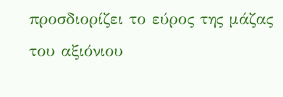προσδιορίζει το εύρος της μάζας του αξιόνιου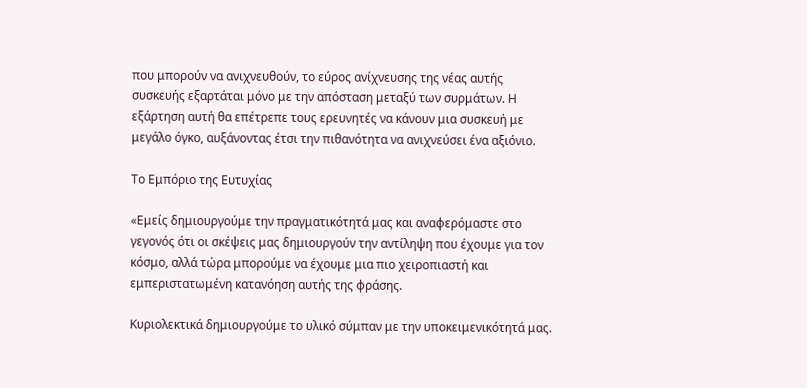που μπορούν να ανιχνευθούν, το εύρος ανίχνευσης της νέας αυτής συσκευής εξαρτάται μόνο με την απόσταση μεταξύ των συρμάτων. Η εξάρτηση αυτή θα επέτρεπε τους ερευνητές να κάνουν μια συσκευή με μεγάλο όγκο, αυξάνοντας έτσι την πιθανότητα να ανιχνεύσει ένα αξιόνιο.

Το Εμπόριο της Ευτυχίας

«Εμείς δημιουργούμε την πραγματικότητά μας και αναφερόμαστε στο γεγονός ότι οι σκέψεις μας δημιουργούν την αντίληψη που έχουμε για τον κόσμο, αλλά τώρα μπορούμε να έχουμε μια πιο χειροπιαστή και εμπεριστατωμένη κατανόηση αυτής της φράσης.

Κυριολεκτικά δημιουργούμε το υλικό σύμπαν με την υποκειμενικότητά μας.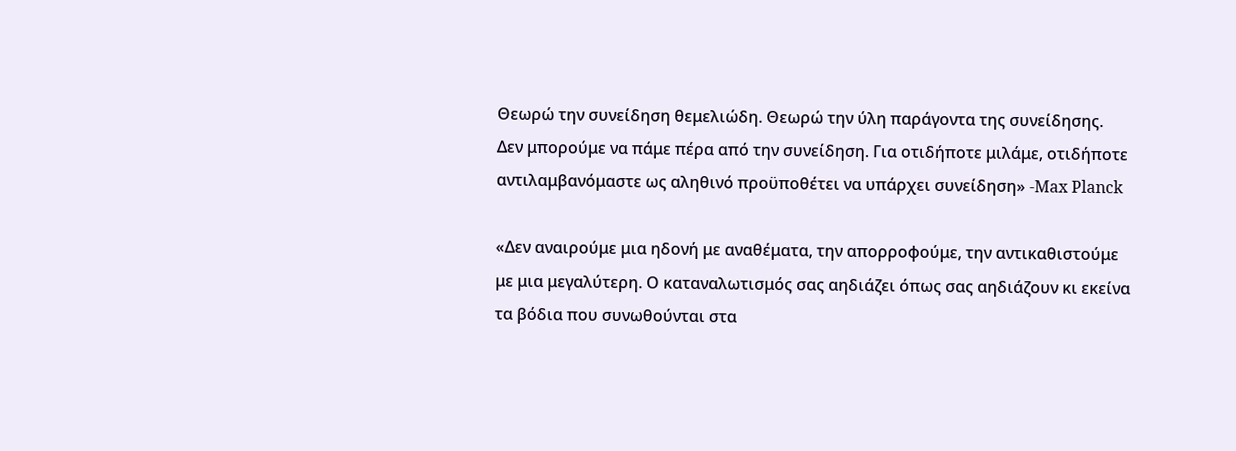Θεωρώ την συνείδηση θεμελιώδη. Θεωρώ την ύλη παράγοντα της συνείδησης. Δεν μπορούμε να πάμε πέρα από την συνείδηση. Για οτιδήποτε μιλάμε, οτιδήποτε αντιλαμβανόμαστε ως αληθινό προϋποθέτει να υπάρχει συνείδηση» -Max Planck

«Δεν αναιρούμε μια ηδονή με αναθέματα, την απορροφούμε, την αντικαθιστούμε με μια μεγαλύτερη. Ο καταναλωτισμός σας αηδιάζει όπως σας αηδιάζουν κι εκείνα τα βόδια που συνωθούνται στα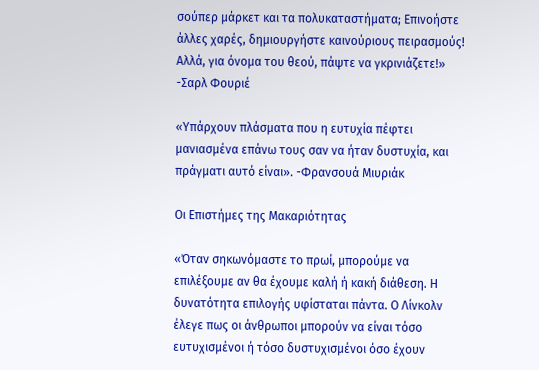σούπερ μάρκετ και τα πολυκαταστήματα; Επινοήστε άλλες χαρές, δημιουργήστε καινούριους πειρασμούς! Αλλά, για όνομα του θεού, πάψτε να γκρινιάζετε!» -Σαρλ Φουριέ

«Υπάρχουν πλάσματα που η ευτυχία πέφτει μανιασμένα επάνω τους σαν να ήταν δυστυχία, και πράγματι αυτό είναι». -Φρανσουά Μιυριάκ

Οι Επιστήμες της Μακαριότητας

«Όταν σηκωνόμαστε το πρωί, μπορούμε να επιλέξουμε αν θα έχουμε καλή ή κακή διάθεση. Η δυνατότητα επιλογής υφίσταται πάντα. Ο Λίνκολν έλεγε πως οι άνθρωποι μπορούν να είναι τόσο ευτυχισμένοι ή τόσο δυστυχισμένοι όσο έχουν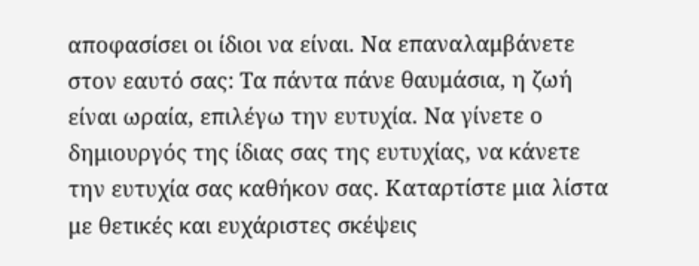αποφασίσει οι ίδιοι να είναι. Να επαναλαμβάνετε στον εαυτό σας: Τα πάντα πάνε θαυμάσια, η ζωή είναι ωραία, επιλέγω την ευτυχία. Να γίνετε ο δημιουργός της ίδιας σας της ευτυχίας, να κάνετε την ευτυχία σας καθήκον σας. Καταρτίστε μια λίστα με θετικές και ευχάριστες σκέψεις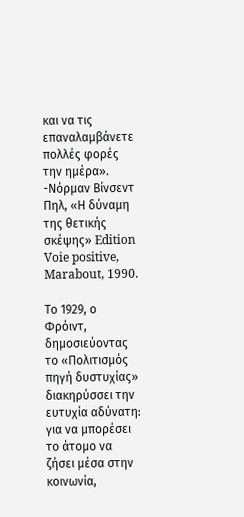και να τις επαναλαμβάνετε πολλές φορές την ημέρα». -Νόρμαν Βίνσεντ Πηλ, «Η δύναμη της θετικής σκέψης» Edition Voie positive, Marabout, 1990.

Το 1929, ο Φρόιντ, δημοσιεύοντας το «Πολιτισμός πηγή δυστυχίας» διακηρύσσει την ευτυχία αδύνατη: για να μπορέσει το άτομο να ζήσει μέσα στην κοινωνία,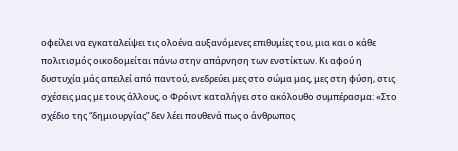οφείλει να εγκαταλείψει τις ολοένα αυξανόμενες επιθυμίες του, μια και ο κάθε πολιτισμός οικοδομείται πάνω στην απάρνηση των ενστίκτων. Κι αφού η δυστυχία μάς απειλεί από παντού, ενεδρεύει μες στο σώμα μας, μες στη φύση, στις σχέσεις μας με τους άλλους, ο Φρόιντ καταλήγει στο ακόλουθο συμπέρασμα: «Στο σχέδιο της “δημιουργίας” δεν λέει πουθενά πως ο άνθρωπος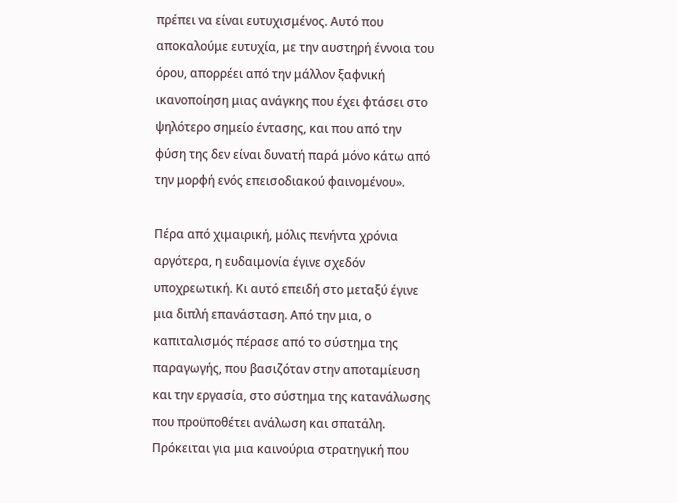πρέπει να είναι ευτυχισμένος. Αυτό που αποκαλούμε ευτυχία, με την αυστηρή έννοια του όρου, απορρέει από την μάλλον ξαφνική ικανοποίηση μιας ανάγκης που έχει φτάσει στο ψηλότερο σημείο έντασης, και που από την φύση της δεν είναι δυνατή παρά μόνο κάτω από την μορφή ενός επεισοδιακού φαινομένου».

Πέρα από χιμαιρική, μόλις πενήντα χρόνια αργότερα, η ευδαιμονία έγινε σχεδόν υποχρεωτική. Κι αυτό επειδή στο μεταξύ έγινε μια διπλή επανάσταση. Από την μια, ο καπιταλισμός πέρασε από το σύστημα της παραγωγής, που βασιζόταν στην αποταμίευση και την εργασία, στο σύστημα της κατανάλωσης που προϋποθέτει ανάλωση και σπατάλη. Πρόκειται για μια καινούρια στρατηγική που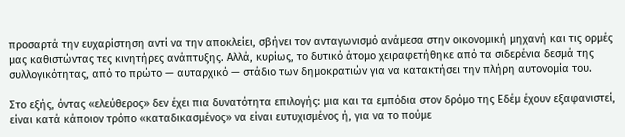προσαρτά την ευχαρίστηση αντί να την αποκλείει, σβήνει τον ανταγωνισμό ανάμεσα στην οικονομική μηχανή και τις ορμές μας καθιστώντας τες κινητήρες ανάπτυξης. Αλλά, κυρίως, το δυτικό άτομο χειραφετήθηκε από τα σιδερένια δεσμά της συλλογικότητας, από το πρώτο — αυταρχικό — στάδιο των δημοκρατιών για να κατακτήσει την πλήρη αυτονομία του.

Στο εξής, όντας «ελεύθερος» δεν έχει πια δυνατότητα επιλογής: μια και τα εμπόδια στον δρόμο της Εδέμ έχουν εξαφανιστεί, είναι κατά κάποιον τρόπο «καταδικασμένος» να είναι ευτυχισμένος ή, για να το πούμε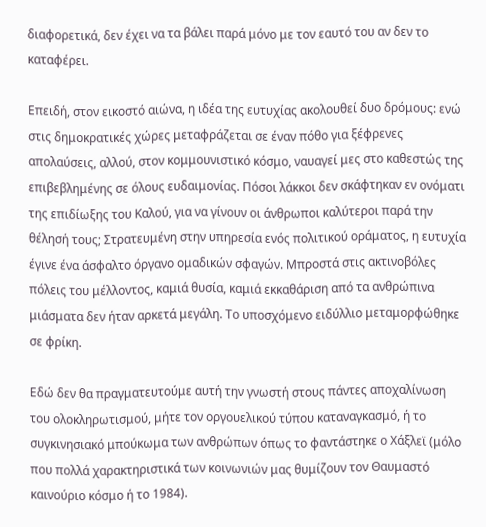διαφορετικά, δεν έχει να τα βάλει παρά μόνο με τον εαυτό του αν δεν το καταφέρει.

Επειδή, στον εικοστό αιώνα, η ιδέα της ευτυχίας ακολουθεί δυο δρόμους: ενώ στις δημοκρατικές χώρες μεταφράζεται σε έναν πόθο για ξέφρενες απολαύσεις, αλλού, στον κομμουνιστικό κόσμο, ναυαγεί μες στο καθεστώς της επιβεβλημένης σε όλους ευδαιμονίας. Πόσοι λάκκοι δεν σκάφτηκαν εν ονόματι της επιδίωξης του Καλού, για να γίνουν οι άνθρωποι καλύτεροι παρά την θέλησή τους; Στρατευμένη στην υπηρεσία ενός πολιτικού οράματος, η ευτυχία έγινε ένα άσφαλτο όργανο ομαδικών σφαγών. Μπροστά στις ακτινοβόλες πόλεις του μέλλοντος, καμιά θυσία, καμιά εκκαθάριση από τα ανθρώπινα μιάσματα δεν ήταν αρκετά μεγάλη. Το υποσχόμενο ειδύλλιο μεταμορφώθηκε σε φρίκη.

Εδώ δεν θα πραγματευτούμε αυτή την γνωστή στους πάντες αποχαλίνωση του ολοκληρωτισμού, μήτε τον οργουελικού τύπου καταναγκασμό, ή το συγκινησιακό μπούκωμα των ανθρώπων όπως το φαντάστηκε ο Χάξλεϊ (μόλο που πολλά χαρακτηριστικά των κοινωνιών μας θυμίζουν τον Θαυμαστό καινούριο κόσμο ή το 1984).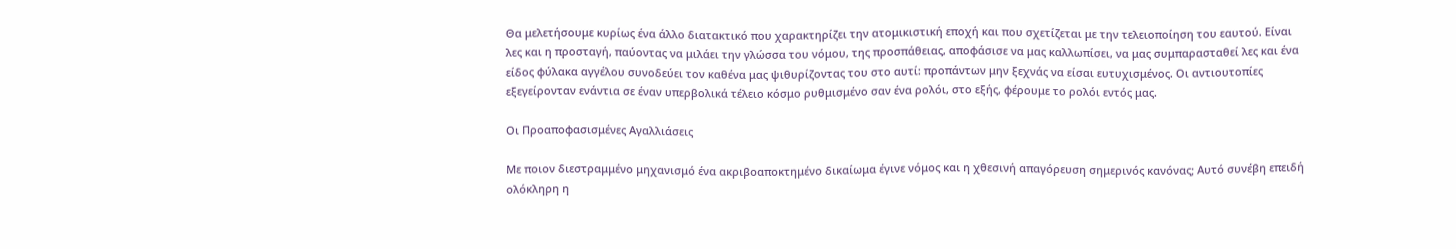Θα μελετήσουμε κυρίως ένα άλλο διατακτικό που χαρακτηρίζει την ατομικιστική εποχή και που σχετίζεται με την τελειοποίηση του εαυτού. Είναι λες και η προσταγή, παύοντας να μιλάει την γλώσσα του νόμου, της προσπάθειας, αποφάσισε να μας καλλωπίσει, να μας συμπαρασταθεί λες και ένα είδος φύλακα αγγέλου συνοδεύει τον καθένα μας ψιθυρίζοντας του στο αυτί: προπάντων μην ξεχνάς να είσαι ευτυχισμένος. Οι αντιουτοπίες εξεγείρονταν ενάντια σε έναν υπερβολικά τέλειο κόσμο ρυθμισμένο σαν ένα ρολόι, στο εξής, φέρουμε το ρολόι εντός μας.

Οι Προαποφασισμένες Αγαλλιάσεις

Με ποιον διεστραμμένο μηχανισμό ένα ακριβοαποκτημένο δικαίωμα έγινε νόμος και η χθεσινή απαγόρευση σημερινός κανόνας; Αυτό συνέβη επειδή ολόκληρη η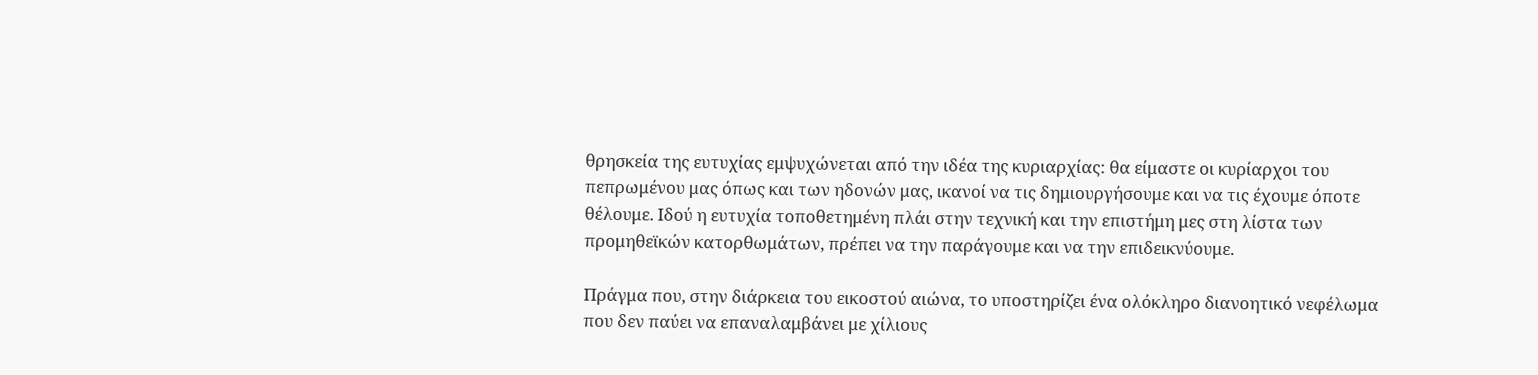θρησκεία της ευτυχίας εμψυχώνεται από την ιδέα της κυριαρχίας: θα είμαστε οι κυρίαρχοι του πεπρωμένου μας όπως και των ηδονών μας, ικανοί να τις δημιουργήσουμε και να τις έχουμε όποτε θέλουμε. Ιδού η ευτυχία τοποθετημένη πλάι στην τεχνική και την επιστήμη μες στη λίστα των προμηθεϊκών κατορθωμάτων, πρέπει να την παράγουμε και να την επιδεικνύουμε.

Πράγμα που, στην διάρκεια του εικοστού αιώνα, το υποστηρίζει ένα ολόκληρο διανοητικό νεφέλωμα που δεν παύει να επαναλαμβάνει με χίλιους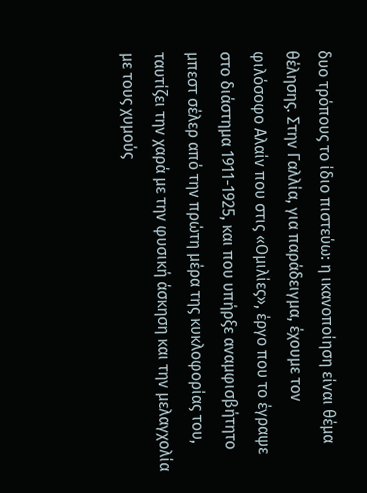δυο τρόπους το ίδιο πιστεύω: η ικανοποίηση είναι θέμα θέλησης. Στην Γαλλία, για παράδειγμα, έχουμε τον φιλόσοφο Αλαίν που στις «Ομιλίες», έργο που το έγραψε στο διάστημα 1911-1925, και που υπήρξε αναμφισβήτητο μπεστ σέλερ από την πρώτη μέρα της κυκλοφορίας του, ταυτίζει την χαρά με την φυσική άσκηση και την μελαγχολία με τους χυμούς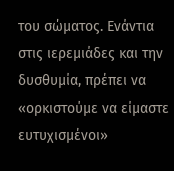του σώματος. Ενάντια στις ιερεμιάδες και την δυσθυμία, πρέπει να «ορκιστούμε να είμαστε ευτυχισμένοι»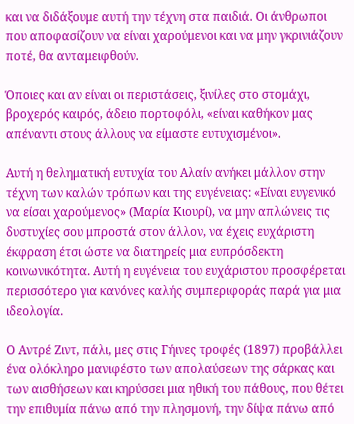και να διδάξουμε αυτή την τέχνη στα παιδιά. Οι άνθρωποι που αποφασίζουν να είναι χαρούμενοι και να μην γκρινιάζουν ποτέ, θα ανταμειφθούν.

Όποιες και αν είναι οι περιστάσεις, ξινίλες στο στομάχι, βροχερός καιρός, άδειο πορτοφόλι, «είναι καθήκον μας απέναντι στους άλλους να είμαστε ευτυχισμένοι».

Αυτή η θεληματική ευτυχία του Αλαίν ανήκει μάλλον στην τέχνη των καλών τρόπων και της ευγένειας: «Είναι ευγενικό να είσαι χαρούμενος» (Μαρία Κιουρί), να μην απλώνεις τις δυστυχίες σου μπροστά στον άλλον, να έχεις ευχάριστη έκφραση έτσι ώστε να διατηρείς μια ευπρόσδεκτη κοινωνικότητα. Αυτή η ευγένεια του ευχάριστου προσφέρεται περισσότερο για κανόνες καλής συμπεριφοράς παρά για μια ιδεολογία.

Ο Αντρέ Ζιντ, πάλι, μες στις Γήινες τροφές (1897) προβάλλει ένα ολόκληρο μανιφέστο των απολαύσεων της σάρκας και των αισθήσεων και κηρύσσει μια ηθική του πάθους, που θέτει την επιθυμία πάνω από την πλησμονή, την δίψα πάνω από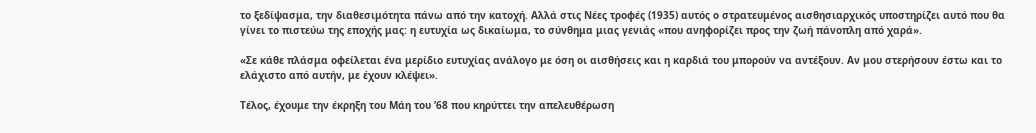το ξεδίψασμα, την διαθεσιμότητα πάνω από την κατοχή. Αλλά στις Νέες τροφές (1935) αυτός ο στρατευμένος αισθησιαρχικός υποστηρίζει αυτό που θα γίνει το πιστεύω της εποχής μας: η ευτυχία ως δικαίωμα, το σύνθημα μιας γενιάς «που ανηφορίζει προς την ζωή πάνοπλη από χαρά».

«Σε κάθε πλάσμα οφείλεται ένα μερίδιο ευτυχίας ανάλογο με όση οι αισθήσεις και η καρδιά του μπορούν να αντέξουν. Αν μου στερήσουν έστω και το ελάχιστο από αυτήν, με έχουν κλέψει».

Τέλος, έχουμε την έκρηξη του Μάη του ’68 που κηρύττει την απελευθέρωση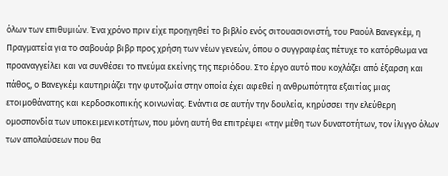όλων των επιθυμιών. Ένα χρόνο πριν είχε προηγηθεί το βιβλίο ενός σιτουασιονιστή, του Ραούλ Βανεγκέμ, η Πραγματεία για το σαβουάρ βιβρ προς χρήση των νέων γενεών, όπου ο συγγραφέας πέτυχε το κατόρθωμα να προαναγγείλει και να συνθέσει το πνεύμα εκείνης της περιόδου. Στο έργο αυτό που κοχλάζει από έξαρση και πάθος, ο Βανεγκέμ καυτηριάζει την φυτοζωία στην οποία έχει αφεθεί η ανθρωπότητα εξαιτίας μιας ετοιμοθάνατης και κερδοσκοπικής κοινωνίας. Ενάντια σε αυτήν την δουλεία, κηρύσσει την ελεύθερη ομοσπονδία των υποκειμενικοτήτων, που μόνη αυτή θα επιτρέψει «την μέθη των δυνατοτήτων, τον ίλιγγο όλων των απολαύσεων που θα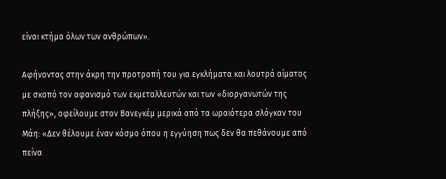είναι κτήμα όλων των ανθρώπων».

Αφήνοντας στην άκρη την προτροπή του για εγκλήματα και λουτρά αίματος με σκοπό τον αφανισμό των εκμεταλλευτών και των «διοργανωτών της πλήξης», οφείλουμε στον Βανεγκέμ μερικά από τα ωραιότερα σλόγκαν του Μάη: «Δεν θέλουμε έναν κόσμο όπου η εγγύηση πως δεν θα πεθάνουμε από πείνα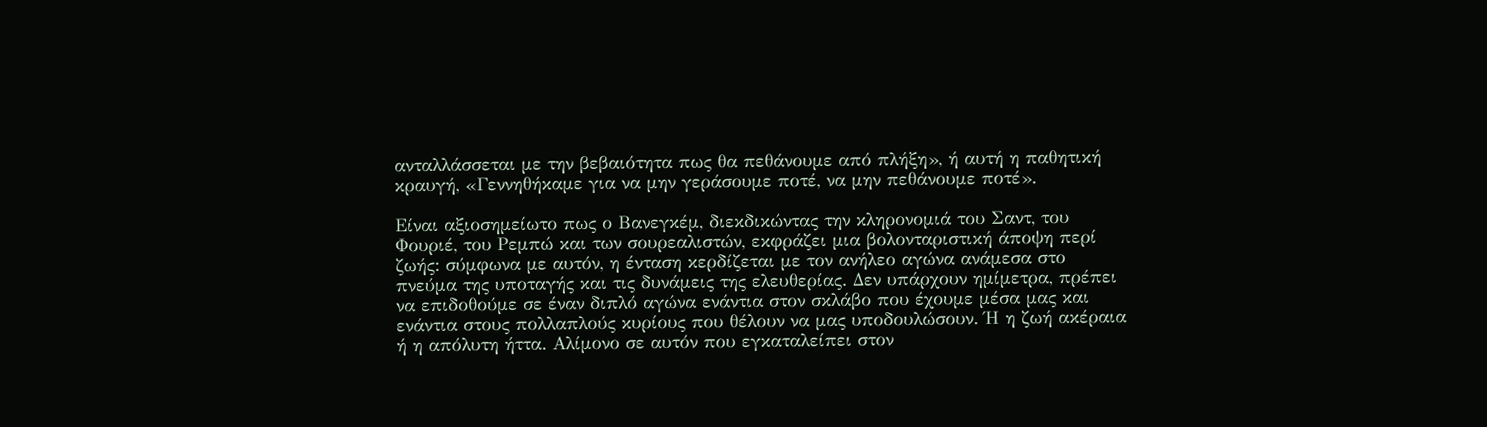ανταλλάσσεται με την βεβαιότητα πως θα πεθάνουμε από πλήξη», ή αυτή η παθητική κραυγή, «Γεννηθήκαμε για να μην γεράσουμε ποτέ, να μην πεθάνουμε ποτέ».

Είναι αξιοσημείωτο πως ο Βανεγκέμ, διεκδικώντας την κληρονομιά του Σαντ, του Φουριέ, του Ρεμπώ και των σουρεαλιστών, εκφράζει μια βολονταριστική άποψη περί ζωής: σύμφωνα με αυτόν, η ένταση κερδίζεται με τον ανήλεο αγώνα ανάμεσα στο πνεύμα της υποταγής και τις δυνάμεις της ελευθερίας. Δεν υπάρχουν ημίμετρα, πρέπει να επιδοθούμε σε έναν διπλό αγώνα ενάντια στον σκλάβο που έχουμε μέσα μας και ενάντια στους πολλαπλούς κυρίους που θέλουν να μας υποδουλώσουν. Ή η ζωή ακέραια ή η απόλυτη ήττα. Αλίμονο σε αυτόν που εγκαταλείπει στον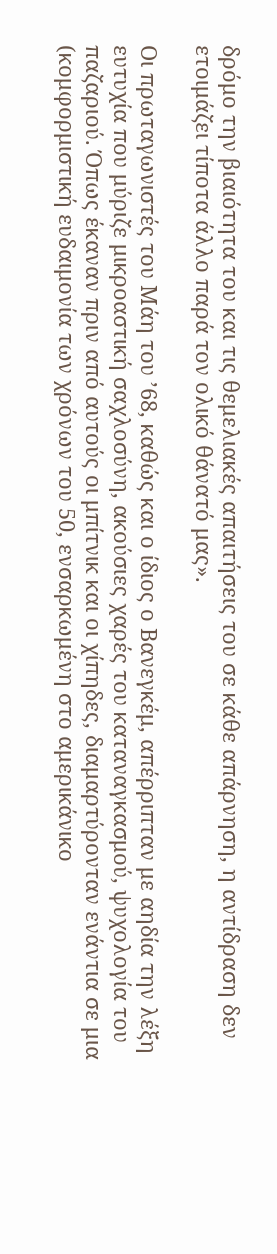δρόμο την βιαιότητα του και τις θεμελιακές απαιτήσεις του σε κάθε απάρνηση, η αντίδραση δεν ετοιμάζει τίποτα άλλο παρά τον ολικό θάνατό μας».

Οι πρωταγωνιστές του Μάη του ’68, καθώς και ο ίδιος ο Βανεγκέμ, απέρριπταν με αηδία την λέξη ευτυχία που μύριζε μικροαστική σαχλοσύνη, ακούσιες χαρές του καταναγκασμού, ψυχολογία του παζαριού. Όπως έκαναν πριν από αυτούς οι μπίτνικ και οι χίπηδες, διαμαρτύρονταν ενάντια σε μια (κομφορμιστική ευδαιμονία των χρόνων του 50, ενσαρκωμένη στο αμερικάνικο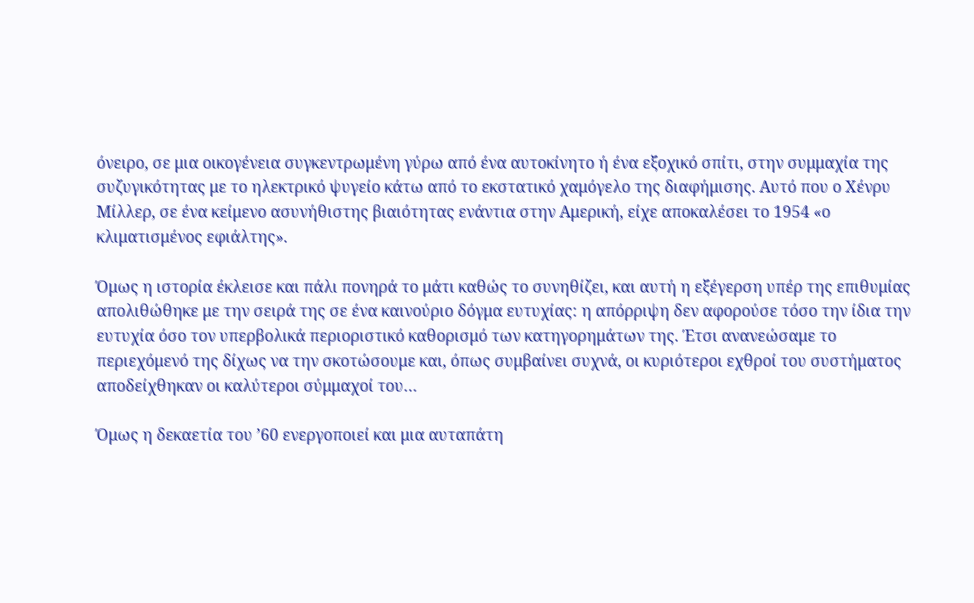όνειρο, σε μια οικογένεια συγκεντρωμένη γύρω από ένα αυτοκίνητο ή ένα εξοχικό σπίτι, στην συμμαχία της συζυγικότητας με το ηλεκτρικό ψυγείο κάτω από το εκστατικό χαμόγελο της διαφήμισης. Αυτό που ο Χένρυ Μίλλερ, σε ένα κείμενο ασυνήθιστης βιαιότητας ενάντια στην Αμερική, είχε αποκαλέσει το 1954 «ο κλιματισμένος εφιάλτης».

Όμως η ιστορία έκλεισε και πάλι πονηρά το μάτι καθώς το συνηθίζει, και αυτή η εξέγερση υπέρ της επιθυμίας απολιθώθηκε με την σειρά της σε ένα καινούριο δόγμα ευτυχίας: η απόρριψη δεν αφορούσε τόσο την ίδια την ευτυχία όσο τον υπερβολικά περιοριστικό καθορισμό των κατηγορημάτων της. Έτσι ανανεώσαμε το περιεχόμενό της δίχως να την σκοτώσουμε και, όπως συμβαίνει συχνά, οι κυριότεροι εχθροί του συστήματος αποδείχθηκαν οι καλύτεροι σύμμαχοί του…

Όμως η δεκαετία του ’60 ενεργοποιεί και μια αυταπάτη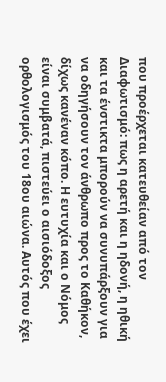που προέρχεται κατευθείαν από τον Διαφωτισμό: πως η αρετή και η ηδονή, η ηθική και τα ένστικτα μπορούν να συνυπάρξουν για να οδηγήσουν τον άνθρωπο προς το Καθήκον, δίχως κανέναν κόπο. Η ευτυχία και ο Νόμος είναι συμβατά, πιστεύει ο αισιόδοξος ορθολογισμός του 18ου αιώνα. Αυτός που έχει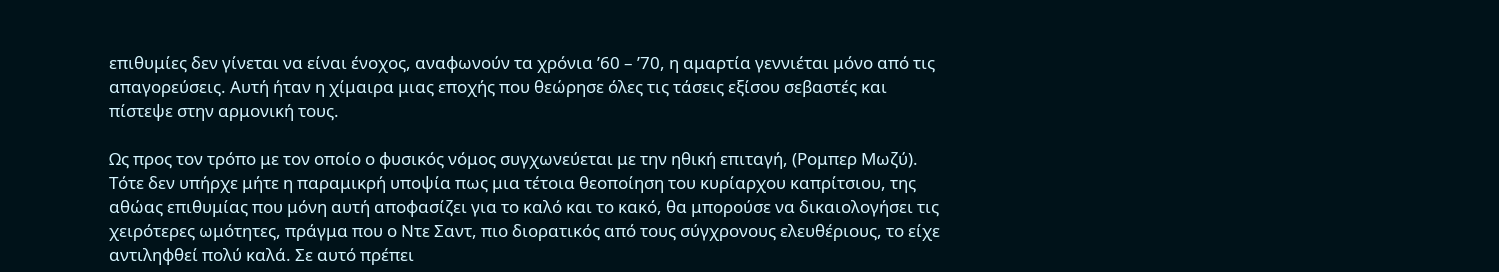επιθυμίες δεν γίνεται να είναι ένοχος, αναφωνούν τα χρόνια ’60 – ’70, η αμαρτία γεννιέται μόνο από τις απαγορεύσεις. Αυτή ήταν η χίμαιρα μιας εποχής που θεώρησε όλες τις τάσεις εξίσου σεβαστές και πίστεψε στην αρμονική τους.

Ως προς τον τρόπο με τον οποίο ο φυσικός νόμος συγχωνεύεται με την ηθική επιταγή, (Ρομπερ Μωζύ). Τότε δεν υπήρχε μήτε η παραμικρή υποψία πως μια τέτοια θεοποίηση του κυρίαρχου καπρίτσιου, της αθώας επιθυμίας που μόνη αυτή αποφασίζει για το καλό και το κακό, θα μπορούσε να δικαιολογήσει τις χειρότερες ωμότητες, πράγμα που ο Ντε Σαντ, πιο διορατικός από τους σύγχρονους ελευθέριους, το είχε αντιληφθεί πολύ καλά. Σε αυτό πρέπει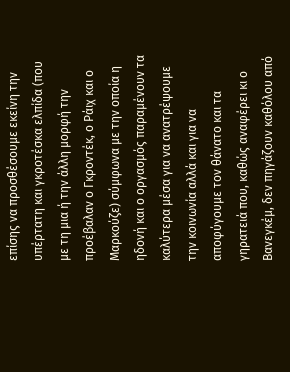επίσης να προσθέσουμε εκείνη την υπέρτατη και γκροτέσκα ελπίδα (που με τη μια ή την άλλη μορφή την προέβαλαν ο Γκροντέκ, ο Ράιχ και ο Μαρκούζε) σύμφωνα με την οποία η ηδονή και ο οργασμός παραμένουν τα καλύτερα μέσα για να ανατρέψουμε την κοινωνία αλλά και για να αποφύγουμε τον θάνατο και τα γηρατειά που, καθώς αναφέρει κι ο Βανεγκέμ, δεν πηγάζουν καθόλου από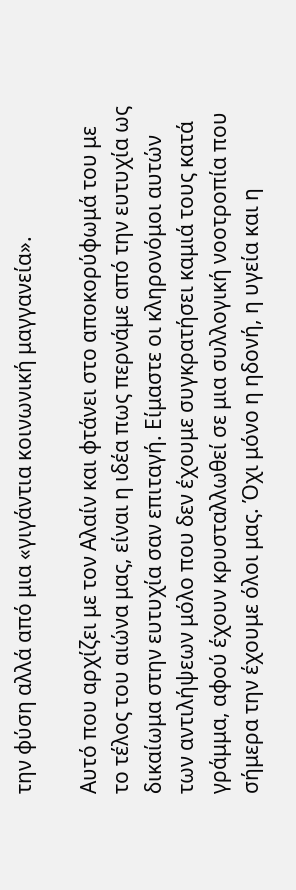την φύση αλλά από μια «γιγάντια κοινωνική μαγγανεία».

Αυτό που αρχίζει με τον Αλαίν και φτάνει στο αποκορύφωμά του με το τέλος του αιώνα μας, είναι η ιδέα πως περνάμε από την ευτυχία ως δικαίωμα στην ευτυχία σαν επιταγή. Είμαστε οι κληρονόμοι αυτών των αντιλήψεων μόλο που δεν έχουμε συγκρατήσει καμιά τους κατά γράμμα, αφού έχουν κρυσταλλωθεί σε μια συλλογική νοοτροπία που σήμερα την έχουμε όλοι μας. Όχι μόνο η ηδονή, η υγεία και η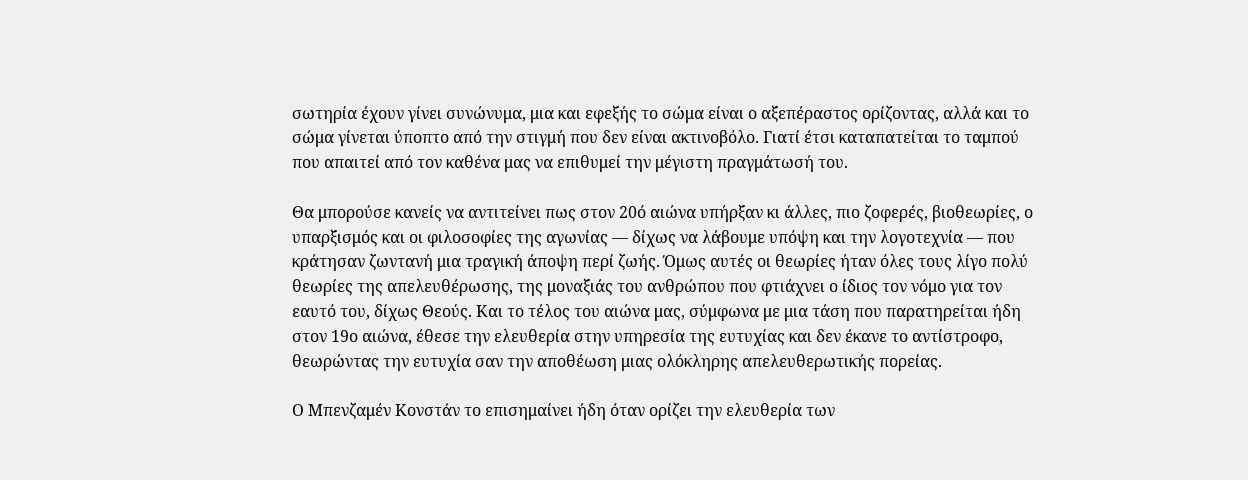σωτηρία έχουν γίνει συνώνυμα, μια και εφεξής το σώμα είναι ο αξεπέραστος ορίζοντας, αλλά και το σώμα γίνεται ύποπτο από την στιγμή που δεν είναι ακτινοβόλο. Γιατί έτσι καταπατείται το ταμπού που απαιτεί από τον καθένα μας να επιθυμεί την μέγιστη πραγμάτωσή του.

Θα μπορούσε κανείς να αντιτείνει πως στον 20ό αιώνα υπήρξαν κι άλλες, πιο ζοφερές, βιοθεωρίες, ο υπαρξισμός και οι φιλοσοφίες της αγωνίας — δίχως να λάβουμε υπόψη και την λογοτεχνία — που κράτησαν ζωντανή μια τραγική άποψη περί ζωής. Όμως αυτές οι θεωρίες ήταν όλες τους λίγο πολύ θεωρίες της απελευθέρωσης, της μοναξιάς του ανθρώπου που φτιάχνει ο ίδιος τον νόμο για τον εαυτό του, δίχως Θεούς. Και το τέλος του αιώνα μας, σύμφωνα με μια τάση που παρατηρείται ήδη στον 19ο αιώνα, έθεσε την ελευθερία στην υπηρεσία της ευτυχίας και δεν έκανε το αντίστροφο, θεωρώντας την ευτυχία σαν την αποθέωση μιας ολόκληρης απελευθερωτικής πορείας.

Ο Μπενζαμέν Κονστάν το επισημαίνει ήδη όταν ορίζει την ελευθερία των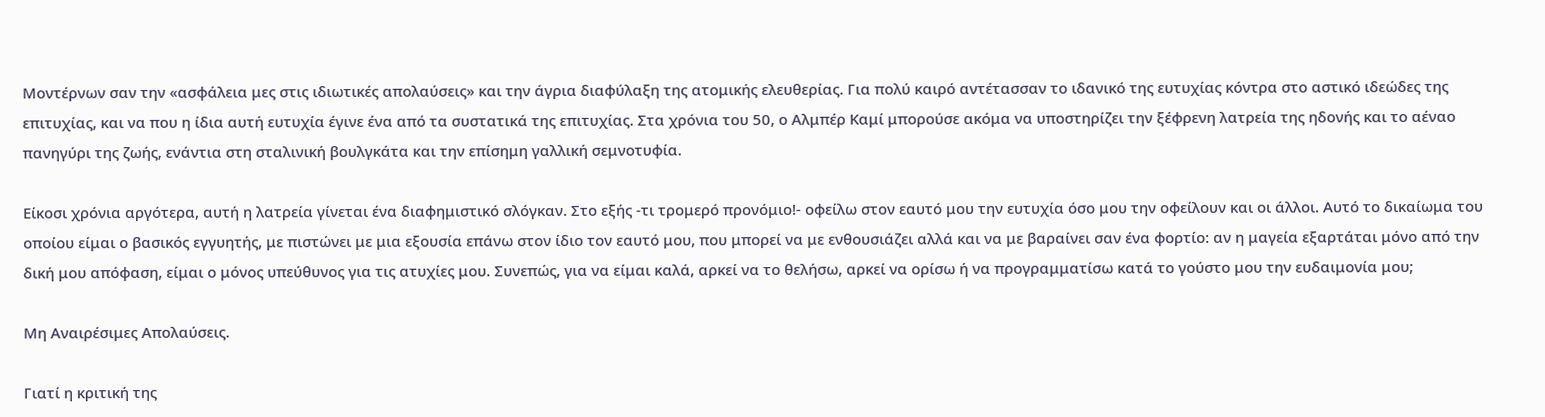Μοντέρνων σαν την «ασφάλεια μες στις ιδιωτικές απολαύσεις» και την άγρια διαφύλαξη της ατομικής ελευθερίας. Για πολύ καιρό αντέτασσαν το ιδανικό της ευτυχίας κόντρα στο αστικό ιδεώδες της επιτυχίας, και να που η ίδια αυτή ευτυχία έγινε ένα από τα συστατικά της επιτυχίας. Στα χρόνια του 50, ο Αλμπέρ Καμί μπορούσε ακόμα να υποστηρίζει την ξέφρενη λατρεία της ηδονής και το αέναο πανηγύρι της ζωής, ενάντια στη σταλινική βουλγκάτα και την επίσημη γαλλική σεμνοτυφία.

Είκοσι χρόνια αργότερα, αυτή η λατρεία γίνεται ένα διαφημιστικό σλόγκαν. Στο εξής -τι τρομερό προνόμιο!- οφείλω στον εαυτό μου την ευτυχία όσο μου την οφείλουν και οι άλλοι. Αυτό το δικαίωμα του οποίου είμαι ο βασικός εγγυητής, με πιστώνει με μια εξουσία επάνω στον ίδιο τον εαυτό μου, που μπορεί να με ενθουσιάζει αλλά και να με βαραίνει σαν ένα φορτίο: αν η μαγεία εξαρτάται μόνο από την δική μου απόφαση, είμαι ο μόνος υπεύθυνος για τις ατυχίες μου. Συνεπώς, για να είμαι καλά, αρκεί να το θελήσω, αρκεί να ορίσω ή να προγραμματίσω κατά το γούστο μου την ευδαιμονία μου;

Μη Αναιρέσιμες Απολαύσεις.

Γιατί η κριτική της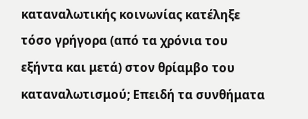καταναλωτικής κοινωνίας κατέληξε τόσο γρήγορα (από τα χρόνια του εξήντα και μετά) στον θρίαμβο του καταναλωτισμού; Επειδή τα συνθήματα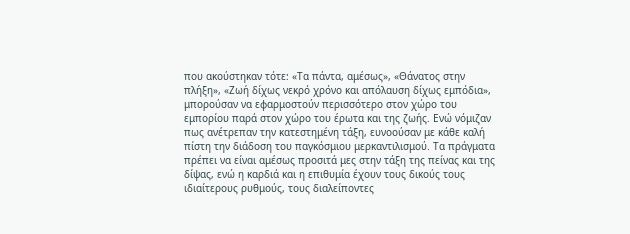που ακούστηκαν τότε: «Τα πάντα, αμέσως», «Θάνατος στην πλήξη», «Ζωή δίχως νεκρό χρόνο και απόλαυση δίχως εμπόδια», μπορούσαν να εφαρμοστούν περισσότερο στον χώρο του εμπορίου παρά στον χώρο του έρωτα και της ζωής. Ενώ νόμιζαν πως ανέτρεπαν την κατεστημένη τάξη, ευνοούσαν με κάθε καλή πίστη την διάδοση του παγκόσμιου μερκαντιλισμού. Τα πράγματα πρέπει να είναι αμέσως προσιτά μες στην τάξη της πείνας και της δίψας, ενώ η καρδιά και η επιθυμία έχουν τους δικούς τους ιδιαίτερους ρυθμούς, τους διαλείποντες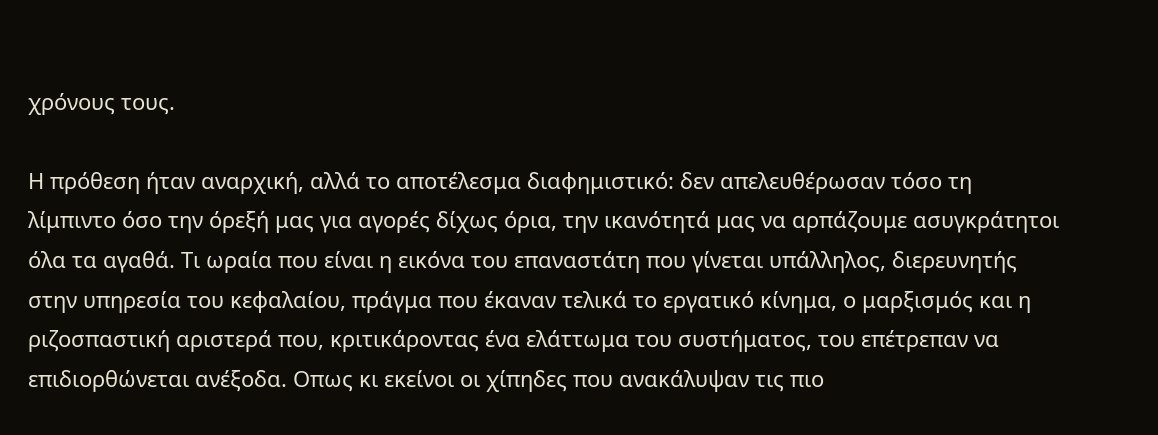χρόνους τους.

Η πρόθεση ήταν αναρχική, αλλά το αποτέλεσμα διαφημιστικό: δεν απελευθέρωσαν τόσο τη λίμπιντο όσο την όρεξή μας για αγορές δίχως όρια, την ικανότητά μας να αρπάζουμε ασυγκράτητοι όλα τα αγαθά. Τι ωραία που είναι η εικόνα του επαναστάτη που γίνεται υπάλληλος, διερευνητής στην υπηρεσία του κεφαλαίου, πράγμα που έκαναν τελικά το εργατικό κίνημα, ο μαρξισμός και η ριζοσπαστική αριστερά που, κριτικάροντας ένα ελάττωμα του συστήματος, του επέτρεπαν να επιδιορθώνεται ανέξοδα. Οπως κι εκείνοι οι χίπηδες που ανακάλυψαν τις πιο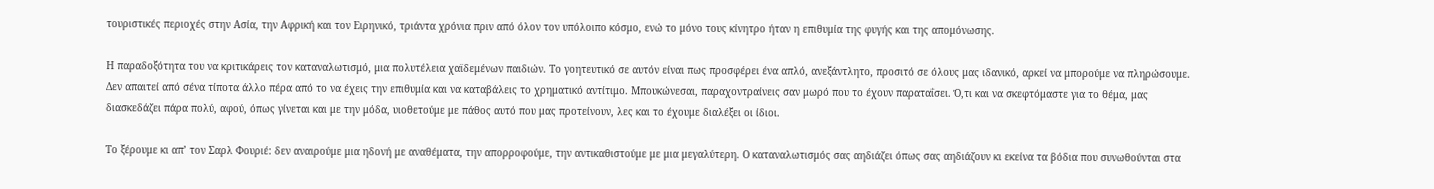τουριστικές περιοχές στην Ασία, την Αφρική και τον Ειρηνικό, τριάντα χρόνια πριν από όλον τον υπόλοιπο κόσμο, ενώ το μόνο τους κίνητρο ήταν η επιθυμία της φυγής και της απομόνωσης.

Η παραδοξότητα του να κριτικάρεις τον καταναλωτισμό, μια πολυτέλεια χαϊδεμένων παιδιών. Το γοητευτικό σε αυτόν είναι πως προσφέρει ένα απλό, ανεξάντλητο, προσιτό σε όλους μας ιδανικό, αρκεί να μπορούμε να πληρώσουμε. Δεν απαιτεί από σένα τίποτα άλλο πέρα από το να έχεις την επιθυμία και να καταβάλεις το χρηματικό αντίτιμο. Μπουκώνεσαι, παραχοντραίνεις σαν μωρό που το έχουν παραταΐσει. Ό,τι και να σκεφτόμαστε για το θέμα, μας διασκεδάζει πάρα πολύ, αφού, όπως γίνεται και με την μόδα, υιοθετούμε με πάθος αυτό που μας προτείνουν, λες και το έχουμε διαλέξει οι ίδιοι.

Το ξέρουμε κι απ’ τον Σαρλ Φουριέ: δεν αναιρούμε μια ηδονή με αναθέματα, την απορροφούμε, την αντικαθιστούμε με μια μεγαλύτερη. Ο καταναλωτισμός σας αηδιάζει όπως σας αηδιάζουν κι εκείνα τα βόδια που συνωθούνται στα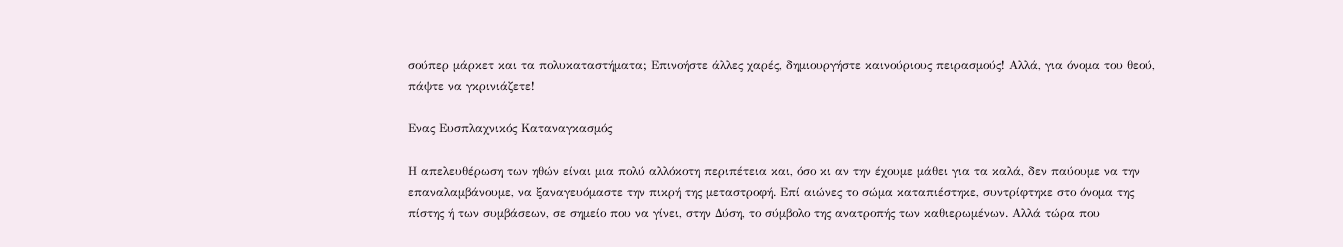σούπερ μάρκετ και τα πολυκαταστήματα; Επινοήστε άλλες χαρές, δημιουργήστε καινούριους πειρασμούς! Αλλά, για όνομα του θεού, πάψτε να γκρινιάζετε!

Ενας Ευσπλαχνικός Καταναγκασμός

Η απελευθέρωση των ηθών είναι μια πολύ αλλόκοτη περιπέτεια και, όσο κι αν την έχουμε μάθει για τα καλά, δεν παύουμε να την επαναλαμβάνουμε, να ξαναγευόμαστε την πικρή της μεταστροφή. Επί αιώνες το σώμα καταπιέστηκε, συντρίφτηκε στο όνομα της πίστης ή των συμβάσεων, σε σημείο που να γίνει, στην Δύση, το σύμβολο της ανατροπής των καθιερωμένων. Αλλά τώρα που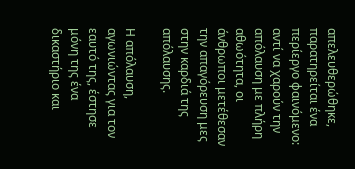απελευθερώθηκε, παρατηρείται ένα περίεργο φαινόμενο: αντί να χαρούν την απόλαυση με πλήρη αθωότητα, οι άνθρωποι μετέθεσαν την απαγόρευση μες στην καρδιά της απόλαυσης.

Η απόλαυση, αγωνιώντας για τον εαυτό της, έστησε μόνη της ένα δικαστήριο και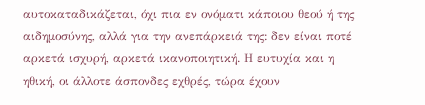αυτοκαταδικάζεται, όχι πια εν ονόματι κάποιου θεού ή της αιδημοσύνης, αλλά για την ανεπάρκειά της: δεν είναι ποτέ αρκετά ισχυρή, αρκετά ικανοποιητική. Η ευτυχία και η ηθική, οι άλλοτε άσπονδες εχθρές, τώρα έχουν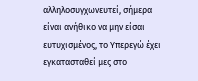αλληλοσυγχωνευτεί, σήμερα είναι ανήθικο να μην είσαι ευτυχισμένος, το Υπερεγώ έχει εγκατασταθεί μες στο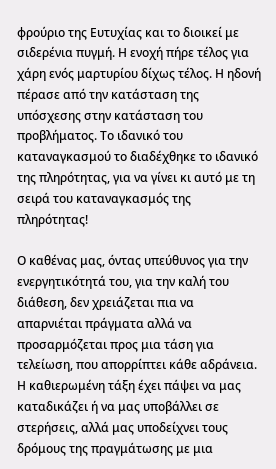φρούριο της Ευτυχίας και το διοικεί με σιδερένια πυγμή. Η ενοχή πήρε τέλος για χάρη ενός μαρτυρίου δίχως τέλος. Η ηδονή πέρασε από την κατάσταση της υπόσχεσης στην κατάσταση του προβλήματος. Το ιδανικό του καταναγκασμού το διαδέχθηκε το ιδανικό της πληρότητας, για να γίνει κι αυτό με τη σειρά του καταναγκασμός της πληρότητας!

Ο καθένας μας, όντας υπεύθυνος για την ενεργητικότητά του, για την καλή του διάθεση, δεν χρειάζεται πια να απαρνιέται πράγματα αλλά να προσαρμόζεται προς μια τάση για τελείωση, που απορρίπτει κάθε αδράνεια. Η καθιερωμένη τάξη έχει πάψει να μας καταδικάζει ή να μας υποβάλλει σε στερήσεις, αλλά μας υποδείχνει τους δρόμους της πραγμάτωσης με μια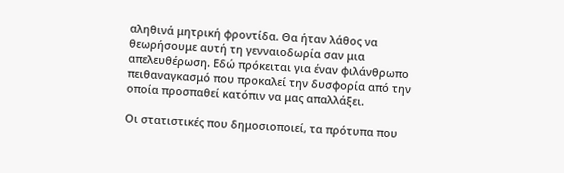αληθινά μητρική φροντίδα. Θα ήταν λάθος να θεωρήσουμε αυτή τη γενναιοδωρία σαν μια απελευθέρωση. Εδώ πρόκειται για έναν φιλάνθρωπο πειθαναγκασμό που προκαλεί την δυσφορία από την οποία προσπαθεί κατόπιν να μας απαλλάξει.

Οι στατιστικές που δημοσιοποιεί, τα πρότυπα που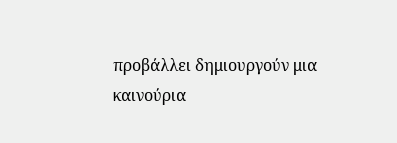προβάλλει δημιουργούν μια καινούρια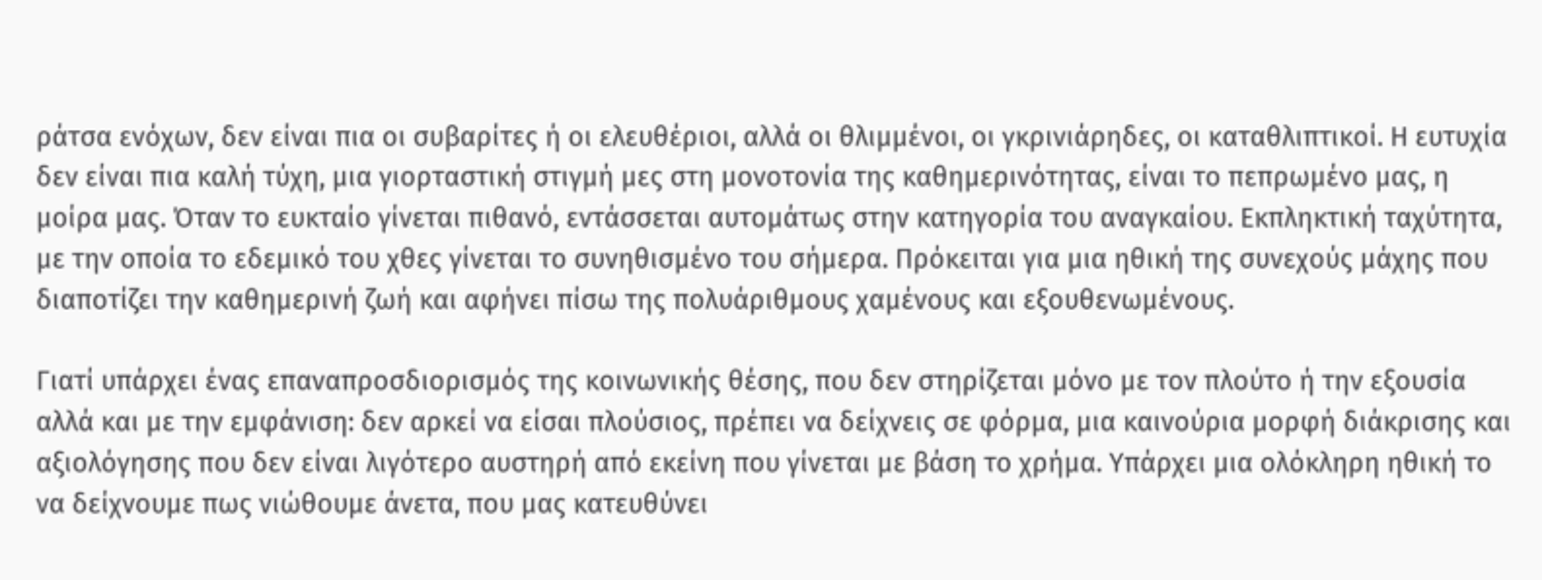ράτσα ενόχων, δεν είναι πια οι συβαρίτες ή οι ελευθέριοι, αλλά οι θλιμμένοι, οι γκρινιάρηδες, οι καταθλιπτικοί. Η ευτυχία δεν είναι πια καλή τύχη, μια γιορταστική στιγμή μες στη μονοτονία της καθημερινότητας, είναι το πεπρωμένο μας, η μοίρα μας. Όταν το ευκταίο γίνεται πιθανό, εντάσσεται αυτομάτως στην κατηγορία του αναγκαίου. Εκπληκτική ταχύτητα, με την οποία το εδεμικό του χθες γίνεται το συνηθισμένο του σήμερα. Πρόκειται για μια ηθική της συνεχούς μάχης που διαποτίζει την καθημερινή ζωή και αφήνει πίσω της πολυάριθμους χαμένους και εξουθενωμένους.

Γιατί υπάρχει ένας επαναπροσδιορισμός της κοινωνικής θέσης, που δεν στηρίζεται μόνο με τον πλούτο ή την εξουσία αλλά και με την εμφάνιση: δεν αρκεί να είσαι πλούσιος, πρέπει να δείχνεις σε φόρμα, μια καινούρια μορφή διάκρισης και αξιολόγησης που δεν είναι λιγότερο αυστηρή από εκείνη που γίνεται με βάση το χρήμα. Υπάρχει μια ολόκληρη ηθική το να δείχνουμε πως νιώθουμε άνετα, που μας κατευθύνει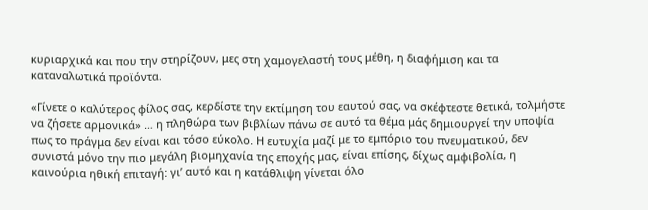κυριαρχικά και που την στηρίζουν, μες στη χαμογελαστή τους μέθη, η διαφήμιση και τα καταναλωτικά προϊόντα.

«Γίνετε ο καλύτερος φίλος σας, κερδίστε την εκτίμηση του εαυτού σας, να σκέφτεστε θετικά, τολμήστε να ζήσετε αρμονικά» … η πληθώρα των βιβλίων πάνω σε αυτό τα θέμα μάς δημιουργεί την υποψία πως το πράγμα δεν είναι και τόσο εύκολο. Η ευτυχία μαζί με το εμπόριο του πνευματικού, δεν συνιστά μόνο την πιο μεγάλη βιομηχανία της εποχής μας, είναι επίσης, δίχως αμφιβολία, η καινούρια ηθική επιταγή: γι’ αυτό και η κατάθλιψη γίνεται όλο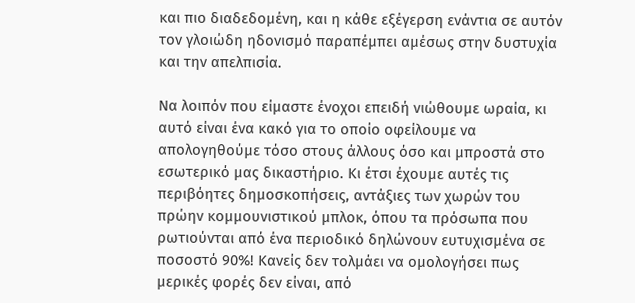και πιο διαδεδομένη, και η κάθε εξέγερση ενάντια σε αυτόν τον γλοιώδη ηδονισμό παραπέμπει αμέσως στην δυστυχία και την απελπισία.

Να λοιπόν που είμαστε ένοχοι επειδή νιώθουμε ωραία, κι αυτό είναι ένα κακό για το οποίο οφείλουμε να απολογηθούμε τόσο στους άλλους όσο και μπροστά στο εσωτερικό μας δικαστήριο. Κι έτσι έχουμε αυτές τις περιβόητες δημοσκοπήσεις, αντάξιες των χωρών του πρώην κομμουνιστικού μπλοκ, όπου τα πρόσωπα που ρωτιούνται από ένα περιοδικό δηλώνουν ευτυχισμένα σε ποσοστό 90%! Κανείς δεν τολμάει να ομολογήσει πως μερικές φορές δεν είναι, από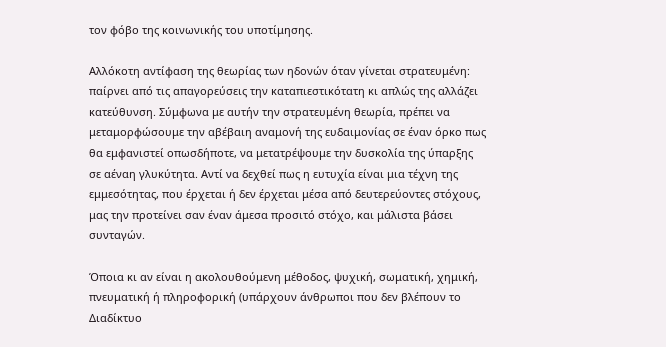τον φόβο της κοινωνικής του υποτίμησης.

Αλλόκοτη αντίφαση της θεωρίας των ηδονών όταν γίνεται στρατευμένη: παίρνει από τις απαγορεύσεις την καταπιεστικότατη κι απλώς της αλλάζει κατεύθυνση. Σύμφωνα με αυτήν την στρατευμένη θεωρία, πρέπει να μεταμορφώσουμε την αβέβαιη αναμονή της ευδαιμονίας σε έναν όρκο πως θα εμφανιστεί οπωσδήποτε, να μετατρέψουμε την δυσκολία της ύπαρξης σε αέναη γλυκύτητα. Αντί να δεχθεί πως η ευτυχία είναι μια τέχνη της εμμεσότητας, που έρχεται ή δεν έρχεται μέσα από δευτερεύοντες στόχους, μας την προτείνει σαν έναν άμεσα προσιτό στόχο, και μάλιστα βάσει συνταγών.

Όποια κι αν είναι η ακολουθούμενη μέθοδος, ψυχική, σωματική, χημική, πνευματική ή πληροφορική (υπάρχουν άνθρωποι που δεν βλέπουν το Διαδίκτυο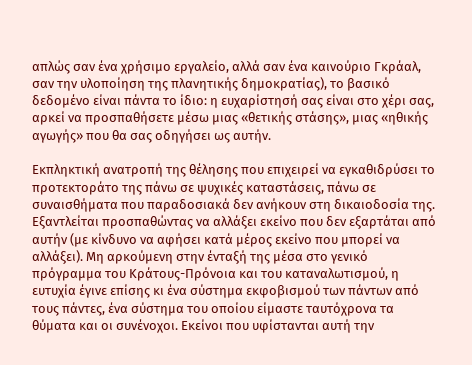απλώς σαν ένα χρήσιμο εργαλείο, αλλά σαν ένα καινούριο Γκράαλ, σαν την υλοποίηση της πλανητικής δημοκρατίας), το βασικό δεδομένο είναι πάντα το ίδιο: η ευχαρίστησή σας είναι στο χέρι σας, αρκεί να προσπαθήσετε μέσω μιας «θετικής στάσης», μιας «ηθικής αγωγής» που θα σας οδηγήσει ως αυτήν.

Εκπληκτική ανατροπή της θέλησης που επιχειρεί να εγκαθιδρύσει το προτεκτοράτο της πάνω σε ψυχικές καταστάσεις, πάνω σε συναισθήματα που παραδοσιακά δεν ανήκουν στη δικαιοδοσία της. Εξαντλείται προσπαθώντας να αλλάξει εκείνο που δεν εξαρτάται από αυτήν (με κίνδυνο να αφήσει κατά μέρος εκείνο που μπορεί να αλλάξει). Μη αρκούμενη στην ένταξή της μέσα στο γενικό πρόγραμμα του Κράτους-Πρόνοια και του καταναλωτισμού, η ευτυχία έγινε επίσης κι ένα σύστημα εκφοβισμού των πάντων από τους πάντες, ένα σύστημα του οποίου είμαστε ταυτόχρονα τα θύματα και οι συνένοχοι. Εκείνοι που υφίστανται αυτή την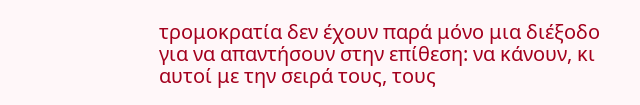τρομοκρατία δεν έχουν παρά μόνο μια διέξοδο για να απαντήσουν στην επίθεση: να κάνουν, κι αυτοί με την σειρά τους, τους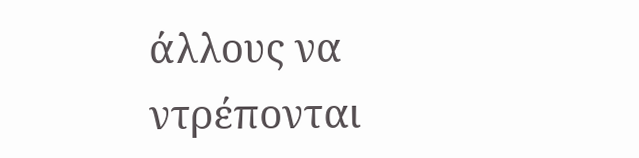άλλους να ντρέπονται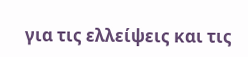για τις ελλείψεις και τις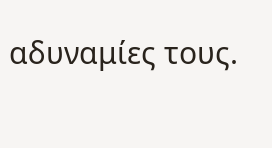αδυναμίες τους.